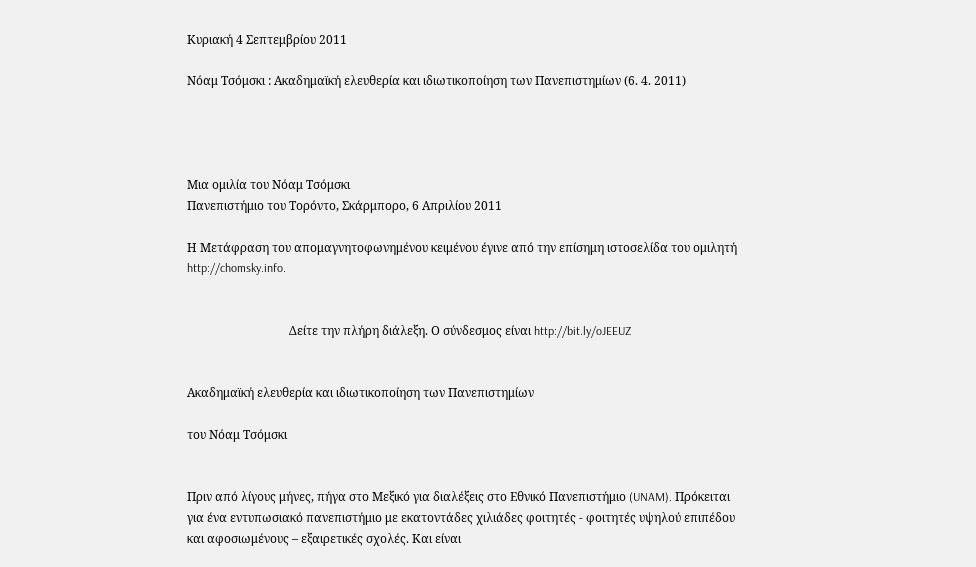Κυριακή 4 Σεπτεμβρίου 2011

Νόαμ Τσόμσκι : Ακαδημαϊκή ελευθερία και ιδιωτικοποίηση των Πανεπιστημίων (6. 4. 2011)




Μια ομιλία του Νόαμ Τσόμσκι
Πανεπιστήμιο του Τορόντο, Σκάρμπορο, 6 Απριλίου 2011

Η Μετάφραση του απομαγνητοφωνημένου κειμένου έγινε από την επίσημη ιστοσελίδα του ομιλητή http://chomsky.info.


                                  Δείτε την πλήρη διάλεξη. Ο σύνδεσμος είναι http://bit.ly/oJEEUZ


Ακαδημαϊκή ελευθερία και ιδιωτικοποίηση των Πανεπιστημίων

του Νόαμ Τσόμσκι


Πριν από λίγους μήνες, πήγα στο Μεξικό για διαλέξεις στο Εθνικό Πανεπιστήμιο (UNAM). Πρόκειται για ένα εντυπωσιακό πανεπιστήμιο με εκατοντάδες χιλιάδες φοιτητές - φοιτητές υψηλού επιπέδου και αφοσιωμένους – εξαιρετικές σχολές. Και είναι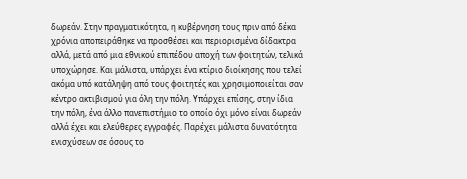δωρεάν. Στην πραγματικότητα, η κυβέρνηση τους πριν από δέκα χρόνια αποπειράθηκε να προσθέσει και περιορισμένα δίδακτρα αλλά, μετά από μια εθνικού επιπέδου αποχή των φοιτητών, τελικά υποχώρησε. Και μάλιστα, υπάρχει ένα κτίριο διοίκησης που τελεί ακόμα υπό κατάληψη από τους φοιτητές και χρησιμοποιείται σαν κέντρο ακτιβισμού για όλη την πόλη. Υπάρχει επίσης, στην ίδια την πόλη, ένα άλλο πανεπιστήμιο το οποίο όχι μόνο είναι δωρεάν αλλά έχει και ελεύθερες εγγραφές. Παρέχει μάλιστα δυνατότητα ενισχύσεων σε όσους το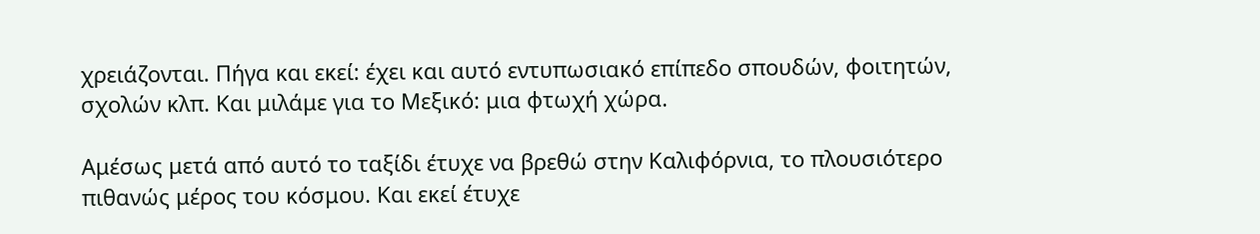χρειάζονται. Πήγα και εκεί: έχει και αυτό εντυπωσιακό επίπεδο σπουδών, φοιτητών, σχολών κλπ. Και μιλάμε για το Μεξικό: μια φτωχή χώρα.

Αμέσως μετά από αυτό το ταξίδι έτυχε να βρεθώ στην Καλιφόρνια, το πλουσιότερο πιθανώς μέρος του κόσμου. Και εκεί έτυχε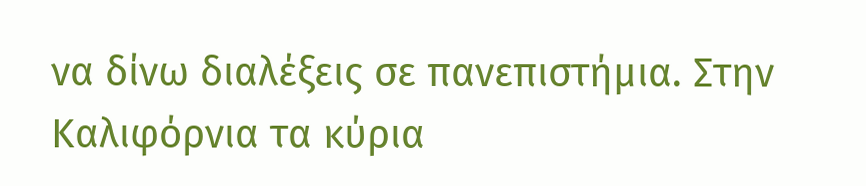να δίνω διαλέξεις σε πανεπιστήμια. Στην Καλιφόρνια τα κύρια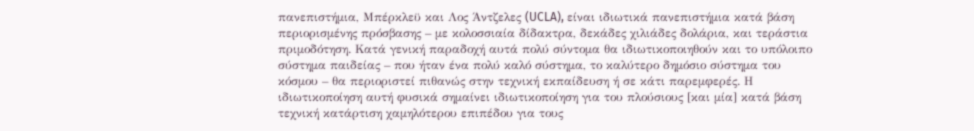πανεπιστήμια, Μπέρκλεϋ και Λος Άντζελες (UCLA), είναι ιδιωτικά πανεπιστήμια κατά βάση περιορισμένης πρόσβασης – με κολοσσιαία δίδακτρα, δεκάδες χιλιάδες δολάρια, και τεράστια πριμοδότηση. Κατά γενική παραδοχή αυτά πολύ σύντομα θα ιδιωτικοποιηθούν και το υπόλοιπο σύστημα παιδείας – που ήταν ένα πολύ καλό σύστημα, το καλύτερο δημόσιο σύστημα του κόσμου – θα περιοριστεί πιθανώς στην τεχνική εκπαίδευση ή σε κάτι παρεμφερές. Η ιδιωτικοποίηση αυτή φυσικά σημαίνει ιδιωτικοποίηση για του πλούσιους [και μία] κατά βάση τεχνική κατάρτιση χαμηλότερου επιπέδου για τους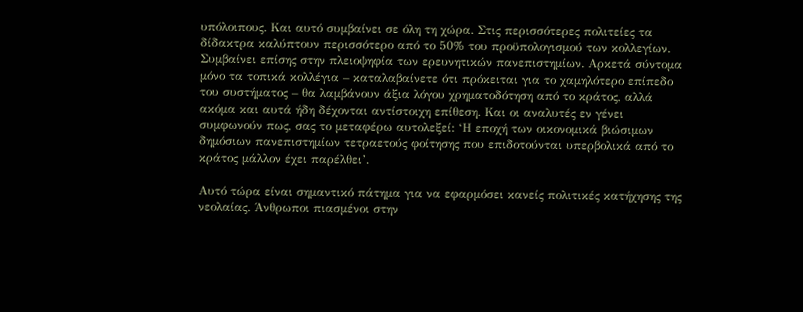υπόλοιπους. Και αυτό συμβαίνει σε όλη τη χώρα. Στις περισσότερες πολιτείες τα δίδακτρα καλύπτουν περισσότερο από το 50% του προϋπολογισμού των κολλεγίων. Συμβαίνει επίσης στην πλειοψηφία των ερευνητικών πανεπιστημίων. Αρκετά σύντομα μόνο τα τοπικά κολλέγια – καταλαβαίνετε ότι πρόκειται για το χαμηλότερο επίπεδο του συστήματος – θα λαμβάνουν άξια λόγου χρηματοδότηση από το κράτος, αλλά ακόμα και αυτά ήδη δέχονται αντίστοιχη επίθεση. Και οι αναλυτές εν γένει συμφωνούν πως, σας το μεταφέρω αυτολεξεί: ‘Η εποχή των οικονομικά βιώσιμων δημόσιων πανεπιστημίων τετραετούς φοίτησης που επιδοτούνται υπερβολικά από το κράτος μάλλον έχει παρέλθει’.

Αυτό τώρα είναι σημαντικό πάτημα για να εφαρμόσει κανείς πολιτικές κατήχησης της νεολαίας. Άνθρωποι πιασμένοι στην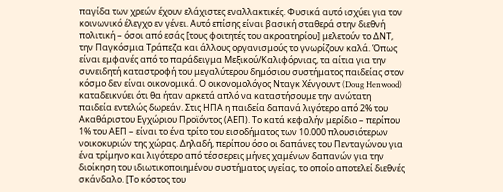παγίδα των χρεών έχουν ελάχιστες εναλλακτικές. Φυσικά αυτό ισχύει για τον κοινωνικό έλεγχο εν γένει. Αυτό επίσης είναι βασική σταθερά στην διεθνή πολιτική – όσοι από εσάς [τους φοιτητές του ακροατηρίου] μελετούν το ΔΝΤ, την Παγκόσμια Τράπεζα και άλλους οργανισμούς το γνωρίζουν καλά. Όπως είναι εμφανές από το παράδειγμα Μεξικού/Καλιφόρνιας, τα αίτια για την συνειδητή καταστροφή του μεγαλύτερου δημόσιου συστήματος παιδείας στον κόσμο δεν είναι οικονομικά. Ο οικονομολόγος Νταγκ Χένγουντ (Doug Henwood) καταδεικνύει ότι θα ήταν αρκετά απλό να καταστήσουμε την ανώτατη παιδεία εντελώς δωρεάν. Στις ΗΠΑ η παιδεία δαπανά λιγότερο από 2% του Ακαθάριστου Εγχώριου Προϊόντος (ΑΕΠ). Το κατά κεφαλήν μερίδιο – περίπου 1% του ΑΕΠ – είναι το ένα τρίτο του εισοδήματος των 10.000 πλουσιότερων νοικοκυριών της χώρας. Δηλαδή, περίπου όσο οι δαπάνες του Πενταγώνου για ένα τρίμηνο και λιγότερο από τέσσερεις μήνες χαμένων δαπανών για την διοίκηση του ιδιωτικοποιημένου συστήματος υγείας, το οποίο αποτελεί διεθνές σκάνδαλο. [Το κόστος του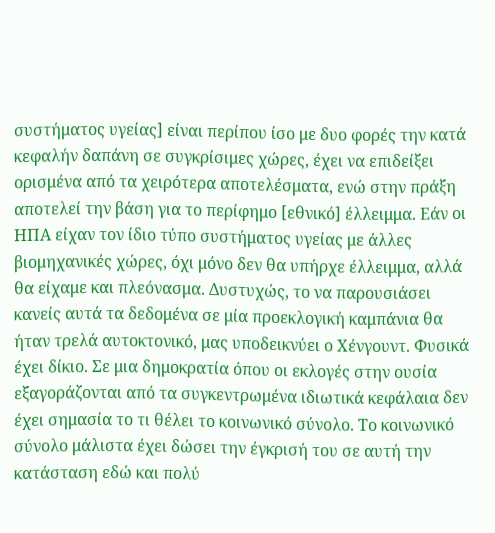συστήματος υγείας] είναι περίπου ίσο με δυο φορές την κατά κεφαλήν δαπάνη σε συγκρίσιμες χώρες, έχει να επιδείξει ορισμένα από τα χειρότερα αποτελέσματα, ενώ στην πράξη αποτελεί την βάση για το περίφημο [εθνικό] έλλειμμα. Εάν οι ΗΠΑ είχαν τον ίδιο τύπο συστήματος υγείας με άλλες βιομηχανικές χώρες, όχι μόνο δεν θα υπήρχε έλλειμμα, αλλά θα είχαμε και πλεόνασμα. Δυστυχώς, το να παρουσιάσει κανείς αυτά τα δεδομένα σε μία προεκλογική καμπάνια θα ήταν τρελά αυτοκτονικό, μας υποδεικνύει ο Χένγουντ. Φυσικά έχει δίκιο. Σε μια δημοκρατία όπου οι εκλογές στην ουσία εξαγοράζονται από τα συγκεντρωμένα ιδιωτικά κεφάλαια δεν έχει σημασία το τι θέλει το κοινωνικό σύνολο. Το κοινωνικό σύνολο μάλιστα έχει δώσει την έγκρισή του σε αυτή την κατάσταση εδώ και πολύ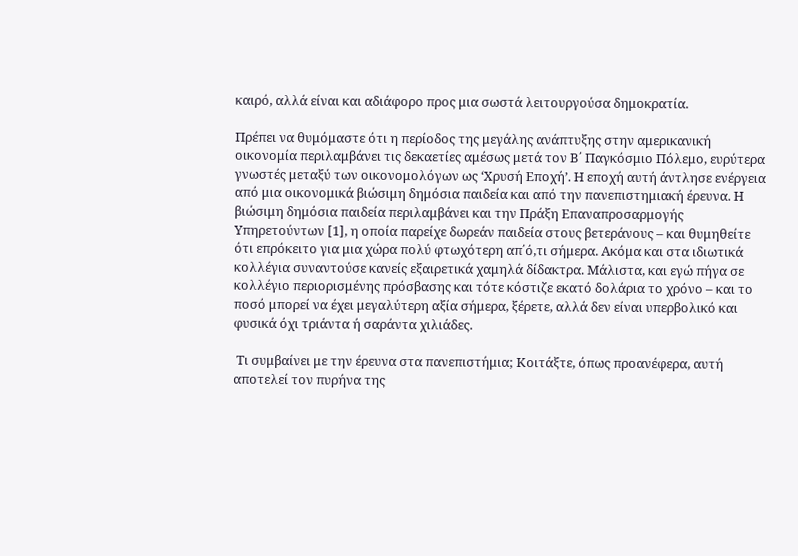καιρό, αλλά είναι και αδιάφορο προς μια σωστά λειτουργούσα δημοκρατία.

Πρέπει να θυμόμαστε ότι η περίοδος της μεγάλης ανάπτυξης στην αμερικανική οικονομία περιλαμβάνει τις δεκαετίες αμέσως μετά τον Β΄ Παγκόσμιο Πόλεμο, ευρύτερα γνωστές μεταξύ των οικονομολόγων ως ‘Χρυσή Εποχή’. Η εποχή αυτή άντλησε ενέργεια από μια οικονομικά βιώσιμη δημόσια παιδεία και από την πανεπιστημιακή έρευνα. Η βιώσιμη δημόσια παιδεία περιλαμβάνει και την Πράξη Επαναπροσαρμογής Υπηρετούντων [1], η οποία παρείχε δωρεάν παιδεία στους βετεράνους – και θυμηθείτε ότι επρόκειτο για μια χώρα πολύ φτωχότερη απ΄ό,τι σήμερα. Ακόμα και στα ιδιωτικά κολλέγια συναντούσε κανείς εξαιρετικά χαμηλά δίδακτρα. Μάλιστα, και εγώ πήγα σε κολλέγιο περιορισμένης πρόσβασης και τότε κόστιζε εκατό δολάρια το χρόνο – και το ποσό μπορεί να έχει μεγαλύτερη αξία σήμερα, ξέρετε, αλλά δεν είναι υπερβολικό και φυσικά όχι τριάντα ή σαράντα χιλιάδες.

 Τι συμβαίνει με την έρευνα στα πανεπιστήμια; Κοιτάξτε, όπως προανέφερα, αυτή αποτελεί τον πυρήνα της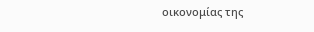οικονομίας της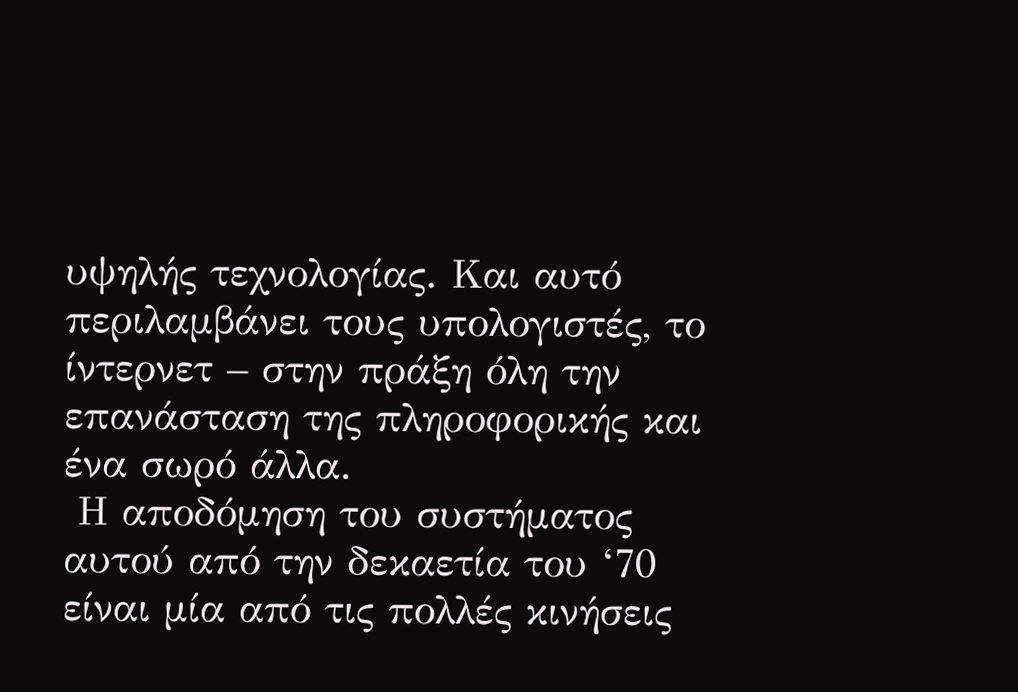υψηλής τεχνολογίας. Και αυτό περιλαμβάνει τους υπολογιστές, το ίντερνετ – στην πράξη όλη την επανάσταση της πληροφορικής και ένα σωρό άλλα.
 Η αποδόμηση του συστήματος αυτού από την δεκαετία του ‘70 είναι μία από τις πολλές κινήσεις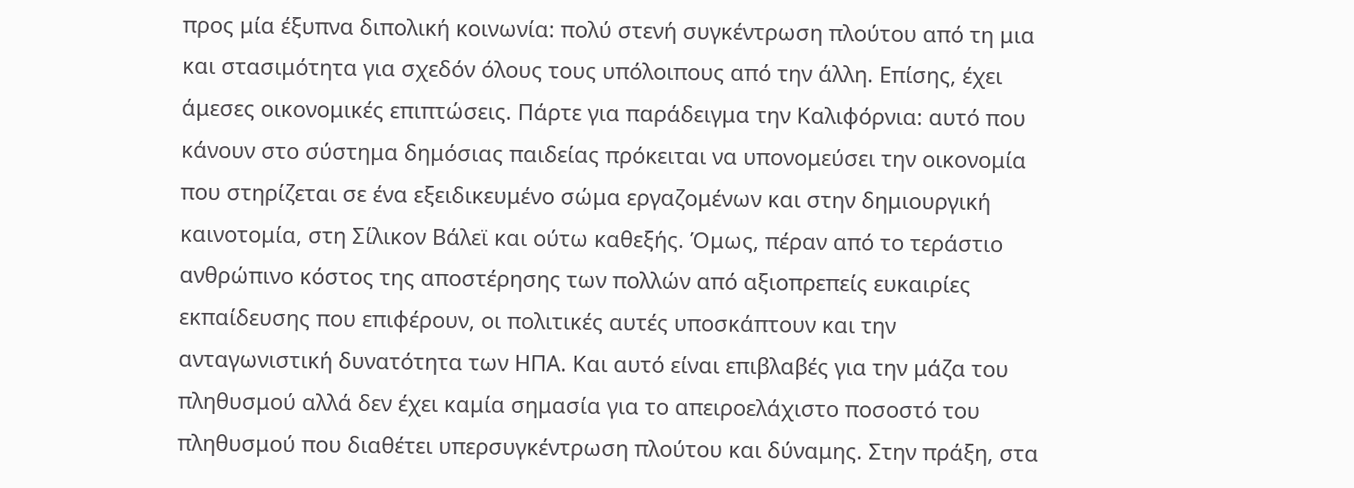προς μία έξυπνα διπολική κοινωνία: πολύ στενή συγκέντρωση πλούτου από τη μια και στασιμότητα για σχεδόν όλους τους υπόλοιπους από την άλλη. Επίσης, έχει άμεσες οικονομικές επιπτώσεις. Πάρτε για παράδειγμα την Καλιφόρνια: αυτό που κάνουν στο σύστημα δημόσιας παιδείας πρόκειται να υπονομεύσει την οικονομία που στηρίζεται σε ένα εξειδικευμένο σώμα εργαζομένων και στην δημιουργική καινοτομία, στη Σίλικον Βάλεϊ και ούτω καθεξής. Όμως, πέραν από το τεράστιο ανθρώπινο κόστος της αποστέρησης των πολλών από αξιοπρεπείς ευκαιρίες εκπαίδευσης που επιφέρουν, οι πολιτικές αυτές υποσκάπτουν και την ανταγωνιστική δυνατότητα των ΗΠΑ. Και αυτό είναι επιβλαβές για την μάζα του πληθυσμού αλλά δεν έχει καμία σημασία για το απειροελάχιστο ποσοστό του πληθυσμού που διαθέτει υπερσυγκέντρωση πλούτου και δύναμης. Στην πράξη, στα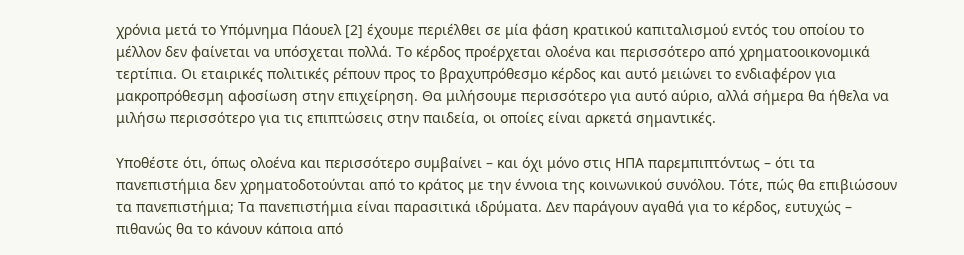χρόνια μετά το Υπόμνημα Πάουελ [2] έχουμε περιέλθει σε μία φάση κρατικού καπιταλισμού εντός του οποίου το μέλλον δεν φαίνεται να υπόσχεται πολλά. Το κέρδος προέρχεται ολοένα και περισσότερο από χρηματοοικονομικά τερτίπια. Οι εταιρικές πολιτικές ρέπουν προς το βραχυπρόθεσμο κέρδος και αυτό μειώνει το ενδιαφέρον για μακροπρόθεσμη αφοσίωση στην επιχείρηση. Θα μιλήσουμε περισσότερο για αυτό αύριο, αλλά σήμερα θα ήθελα να μιλήσω περισσότερο για τις επιπτώσεις στην παιδεία, οι οποίες είναι αρκετά σημαντικές.

Υποθέστε ότι, όπως ολοένα και περισσότερο συμβαίνει – και όχι μόνο στις ΗΠΑ παρεμπιπτόντως – ότι τα πανεπιστήμια δεν χρηματοδοτούνται από το κράτος με την έννοια της κοινωνικού συνόλου. Τότε, πώς θα επιβιώσουν τα πανεπιστήμια; Τα πανεπιστήμια είναι παρασιτικά ιδρύματα. Δεν παράγουν αγαθά για το κέρδος, ευτυχώς – πιθανώς θα το κάνουν κάποια από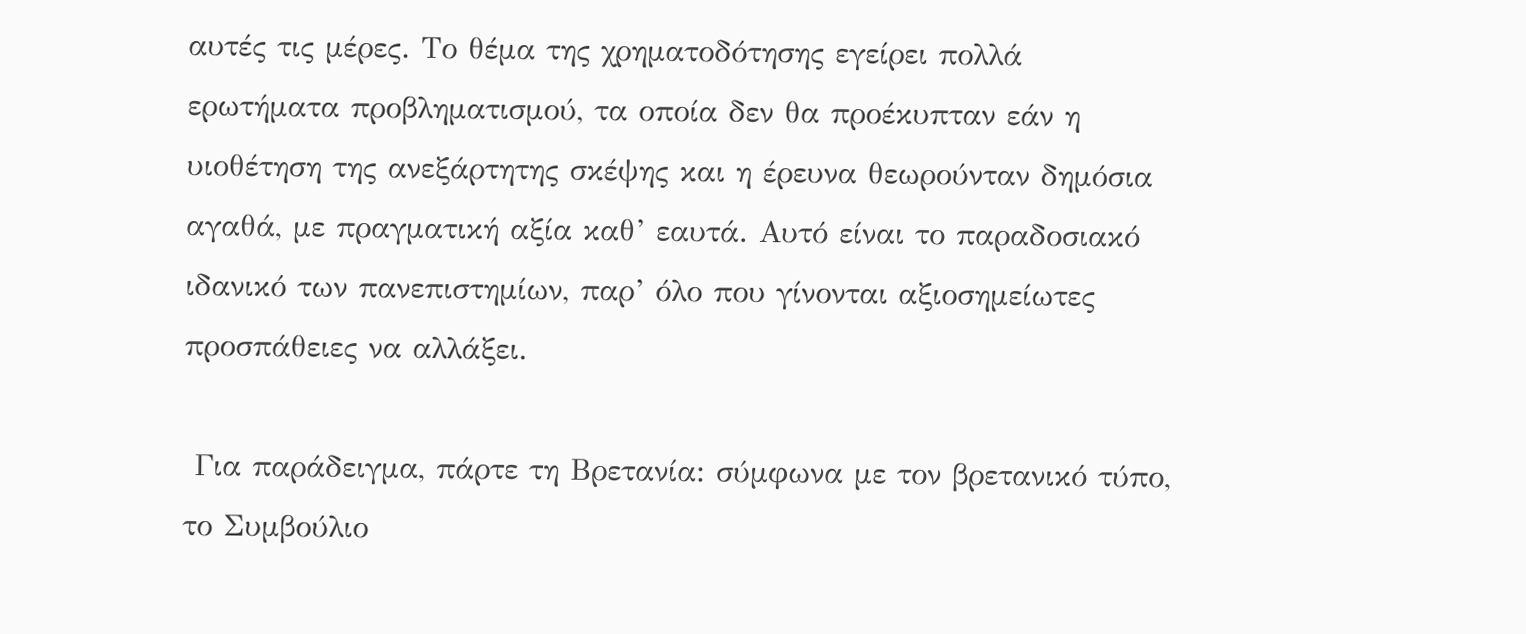αυτές τις μέρες. Το θέμα της χρηματοδότησης εγείρει πολλά ερωτήματα προβληματισμού, τα οποία δεν θα προέκυπταν εάν η υιοθέτηση της ανεξάρτητης σκέψης και η έρευνα θεωρούνταν δημόσια αγαθά, με πραγματική αξία καθ’ εαυτά. Αυτό είναι το παραδοσιακό ιδανικό των πανεπιστημίων, παρ’ όλο που γίνονται αξιοσημείωτες προσπάθειες να αλλάξει.

 Για παράδειγμα, πάρτε τη Βρετανία: σύμφωνα με τον βρετανικό τύπο, το Συμβούλιο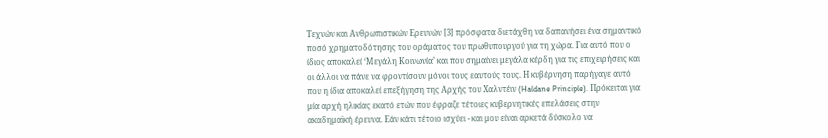Τεχνών και Ανθρωπιστικών Ερευνών [3] πρόσφατα διετάχθη να δαπανήσει ένα σημαντικό ποσό χρηματοδότησης του οράματος του πρωθυπουργού για τη χώρα. Για αυτό που ο ίδιος αποκαλεί ‘Μεγάλη Κοινωνία’ και που σημαίνει μεγάλα κέρδη για τις επιχειρήσεις και οι άλλοι να πάνε να φροντίσουν μόνοι τους εαυτούς τους. Η κυβέρνηση παρήγαγε αυτό που η ίδια αποκαλεί επεξήγηση της Αρχής του Χαλντέιν (Haldane Principle). Πρόκειται για μία αρχή ηλικίας εκατό ετών που έφραζε τέτοιες κυβερνητικές επελάσεις στην ακαδημαϊκή έρευνα. Εάν κάτι τέτοιο ισχύει - και μου είναι αρκετά δύσκολο να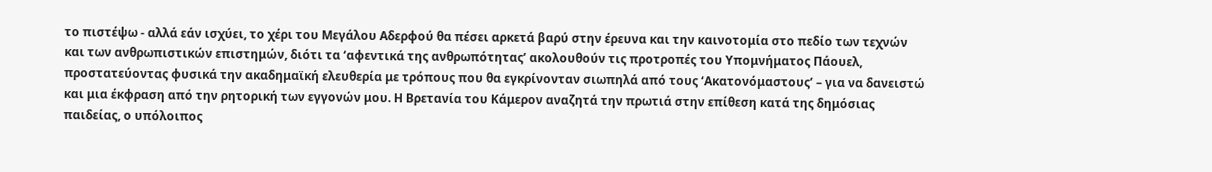το πιστέψω - αλλά εάν ισχύει, το χέρι του Μεγάλου Αδερφού θα πέσει αρκετά βαρύ στην έρευνα και την καινοτομία στο πεδίο των τεχνών και των ανθρωπιστικών επιστημών, διότι τα ‘αφεντικά της ανθρωπότητας’ ακολουθούν τις προτροπές του Υπομνήματος Πάουελ, προστατεύοντας φυσικά την ακαδημαϊκή ελευθερία με τρόπους που θα εγκρίνονταν σιωπηλά από τους ‘Ακατονόμαστους’ – για να δανειστώ και μια έκφραση από την ρητορική των εγγονών μου. Η Βρετανία του Κάμερον αναζητά την πρωτιά στην επίθεση κατά της δημόσιας παιδείας, ο υπόλοιπος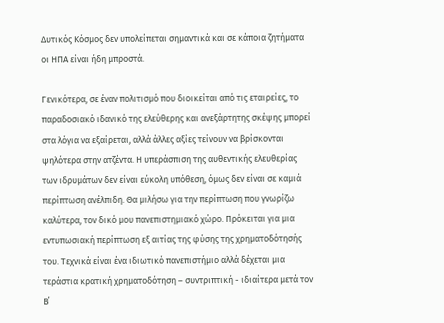Δυτικός Κόσμος δεν υπολείπεται σημαντικά και σε κάποια ζητήματα οι ΗΠΑ είναι ήδη μπροστά.

Γενικότερα, σε έναν πολιτισμό που διοικείται από τις εταιρείες, το παραδοσιακό ιδανικό της ελεύθερης και ανεξάρτητης σκέψης μπορεί στα λόγια να εξαίρεται, αλλά άλλες αξίες τείνουν να βρίσκονται ψηλότερα στην ατζέντα. Η υπεράσπιση της αυθεντικής ελευθερίας των ιδρυμάτων δεν είναι εύκολη υπόθεση, όμως δεν είναι σε καμιά περίπτωση ανέλπιδη. Θα μιλήσω για την περίπτωση που γνωρίζω καλύτερα, τον δικό μου πανεπιστημιακό χώρο. Πρόκειται για μια εντυπωσιακή περίπτωση εξ αιτίας της φύσης της χρηματοδότησής του. Τεχνικά είναι ένα ιδιωτικό πανεπιστήμιο αλλά δέχεται μια τεράστια κρατική χρηματοδότηση – συντριπτική - ιδιαίτερα μετά τον Β΄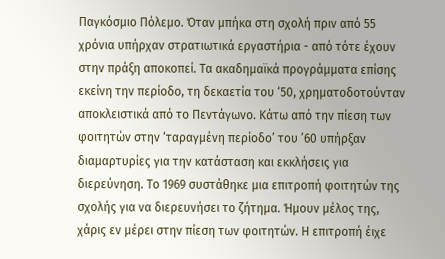Παγκόσμιο Πόλεμο. Όταν μπήκα στη σχολή πριν από 55 χρόνια υπήρχαν στρατιωτικά εργαστήρια - από τότε έχουν στην πράξη αποκοπεί. Τα ακαδημαϊκά προγράμματα επίσης εκείνη την περίοδο, τη δεκαετία του ‘50, χρηματοδοτούνταν αποκλειστικά από το Πεντάγωνο. Κάτω από την πίεση των φοιτητών στην ‘ταραγμένη περίοδο’ του ’60 υπήρξαν διαμαρτυρίες για την κατάσταση και εκκλήσεις για διερεύνηση. Το 1969 συστάθηκε μια επιτροπή φοιτητών της σχολής για να διερευνήσει το ζήτημα. Ήμουν μέλος της, χάρις εν μέρει στην πίεση των φοιτητών. Η επιτροπή έιχε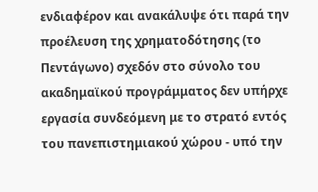ενδιαφέρον και ανακάλυψε ότι παρά την προέλευση της χρηματοδότησης (το Πεντάγωνο) σχεδόν στο σύνολο του ακαδημαϊκού προγράμματος δεν υπήρχε εργασία συνδεόμενη με το στρατό εντός του πανεπιστημιακού χώρου - υπό την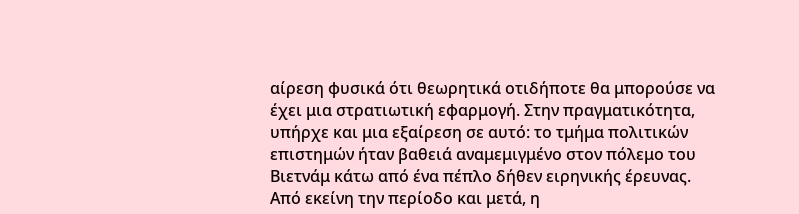αίρεση φυσικά ότι θεωρητικά οτιδήποτε θα μπορούσε να έχει μια στρατιωτική εφαρμογή. Στην πραγματικότητα, υπήρχε και μια εξαίρεση σε αυτό: το τμήμα πολιτικών επιστημών ήταν βαθειά αναμεμιγμένο στον πόλεμο του Βιετνάμ κάτω από ένα πέπλο δήθεν ειρηνικής έρευνας. Από εκείνη την περίοδο και μετά, η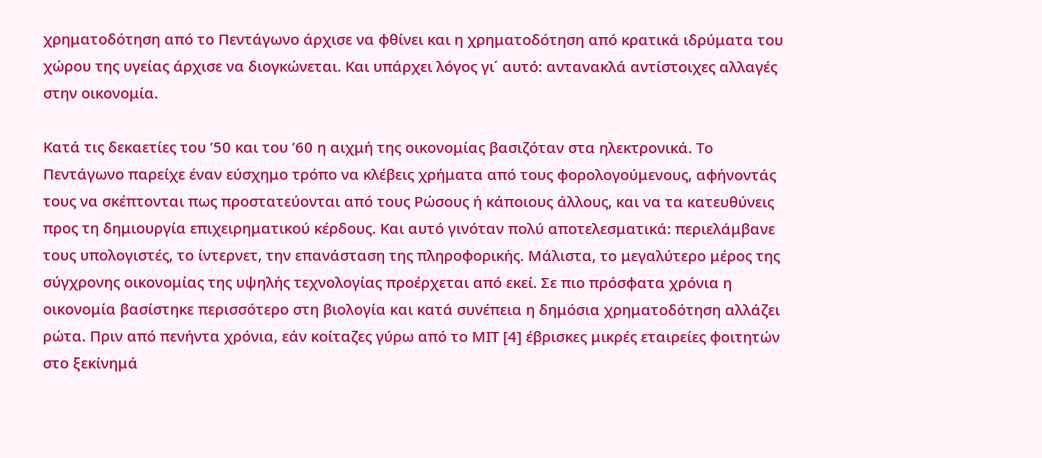χρηματοδότηση από το Πεντάγωνο άρχισε να φθίνει και η χρηματοδότηση από κρατικά ιδρύματα του χώρου της υγείας άρχισε να διογκώνεται. Και υπάρχει λόγος γι΄ αυτό: αντανακλά αντίστοιχες αλλαγές στην οικονομία.

Κατά τις δεκαετίες του ’50 και του ’60 η αιχμή της οικονομίας βασιζόταν στα ηλεκτρονικά. Το Πεντάγωνο παρείχε έναν εύσχημο τρόπο να κλέβεις χρήματα από τους φορολογούμενους, αφήνοντάς τους να σκέπτονται πως προστατεύονται από τους Ρώσους ή κάποιους άλλους, και να τα κατευθύνεις προς τη δημιουργία επιχειρηματικού κέρδους. Και αυτό γινόταν πολύ αποτελεσματικά: περιελάμβανε τους υπολογιστές, το ίντερνετ, την επανάσταση της πληροφορικής. Μάλιστα, το μεγαλύτερο μέρος της σύγχρονης οικονομίας της υψηλής τεχνολογίας προέρχεται από εκεί. Σε πιο πρόσφατα χρόνια η οικονομία βασίστηκε περισσότερο στη βιολογία και κατά συνέπεια η δημόσια χρηματοδότηση αλλάζει ρώτα. Πριν από πενήντα χρόνια, εάν κοίταζες γύρω από το ΜΙΤ [4] έβρισκες μικρές εταιρείες φοιτητών στο ξεκίνημά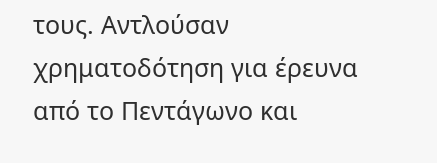τους. Αντλούσαν χρηματοδότηση για έρευνα από το Πεντάγωνο και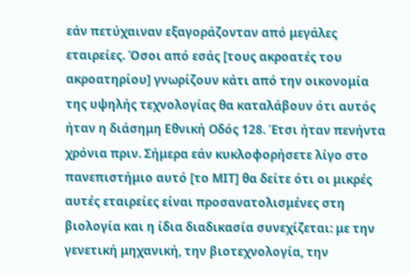εάν πετύχαιναν εξαγοράζονταν από μεγάλες εταιρείες. Όσοι από εσάς [τους ακροατές του ακροατηρίου] γνωρίζουν κάτι από την οικονομία της υψηλής τεχνολογίας θα καταλάβουν ότι αυτός ήταν η διάσημη Εθνική Οδός 128. Έτσι ήταν πενήντα χρόνια πριν. Σήμερα εάν κυκλοφορήσετε λίγο στο πανεπιστήμιο αυτό [το ΜΙΤ] θα δείτε ότι οι μικρές αυτές εταιρείες είναι προσανατολισμένες στη βιολογία και η ίδια διαδικασία συνεχίζεται: με την γενετική μηχανική, την βιοτεχνολογία, την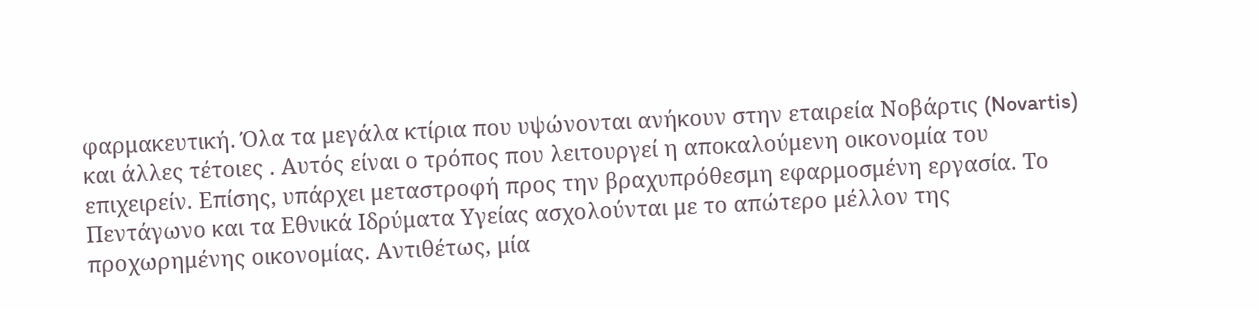φαρμακευτική. Όλα τα μεγάλα κτίρια που υψώνονται ανήκουν στην εταιρεία Νοβάρτις (Novartis) και άλλες τέτοιες . Αυτός είναι ο τρόπος που λειτουργεί η αποκαλούμενη οικονομία του επιχειρείν. Επίσης, υπάρχει μεταστροφή προς την βραχυπρόθεσμη εφαρμοσμένη εργασία. Το Πεντάγωνο και τα Εθνικά Ιδρύματα Υγείας ασχολούνται με το απώτερο μέλλον της προχωρημένης οικονομίας. Αντιθέτως, μία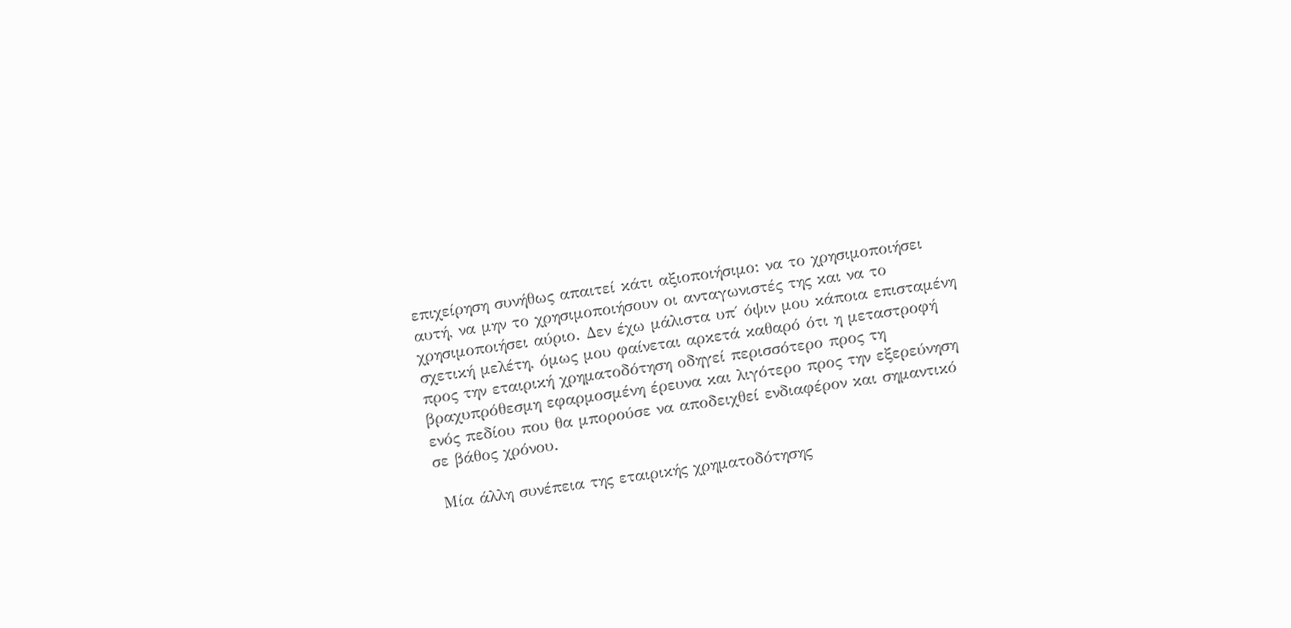επιχείρηση συνήθως απαιτεί κάτι αξιοποιήσιμο: να το χρησιμοποιήσει αυτή, να μην το χρησιμοποιήσουν οι ανταγωνιστές της και να το χρησιμοποιήσει αύριο. Δεν έχω μάλιστα υπ΄ όψιν μου κάποια επισταμένη σχετική μελέτη, όμως μου φαίνεται αρκετά καθαρό ότι η μεταστροφή προς την εταιρική χρηματοδότηση οδηγεί περισσότερο προς τη βραχυπρόθεσμη εφαρμοσμένη έρευνα και λιγότερο προς την εξερεύνηση ενός πεδίου που θα μπορούσε να αποδειχθεί ενδιαφέρον και σημαντικό σε βάθος χρόνου.

 Μία άλλη συνέπεια της εταιρικής χρηματοδότησης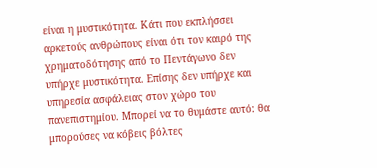είναι η μυστικότητα. Κάτι που εκπλήσσει αρκετούς ανθρώπους είναι ότι τον καιρό της χρηματοδότησης από το Πεντάγωνο δεν υπήρχε μυστικότητα. Επίσης δεν υπήρχε και υπηρεσία ασφάλειας στον χώρο του πανεπιστημίου. Μπορεί να το θυμάστε αυτό: θα μπορούσες να κόβεις βόλτες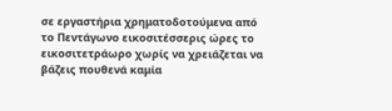σε εργαστήρια χρηματοδοτούμενα από το Πεντάγωνο εικοσιτέσσερις ώρες το εικοσιτετράωρο χωρίς να χρειάζεται να βάζεις πουθενά καμία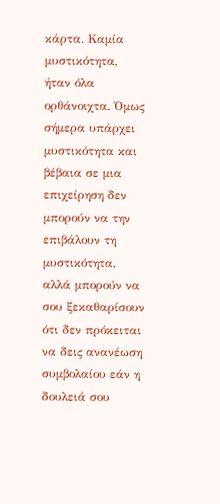κάρτα. Καμία μυστικότητα, ήταν όλα ορθάνοιχτα. Όμως σήμερα υπάρχει μυστικότητα και βέβαια σε μια επιχείρηση δεν μπορούν να την επιβάλουν τη μυστικότητα, αλλά μπορούν να σου ξεκαθαρίσουν ότι δεν πρόκειται να δεις ανανέωση συμβολαίου εάν η δουλειά σου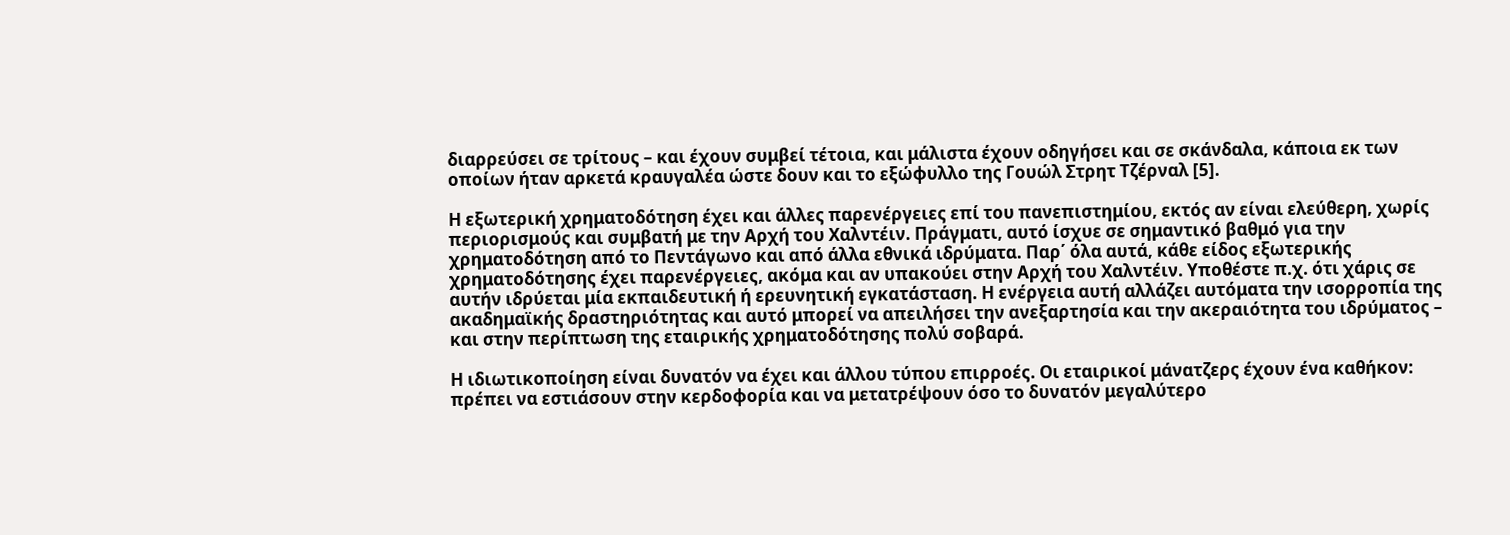διαρρεύσει σε τρίτους – και έχουν συμβεί τέτοια, και μάλιστα έχουν οδηγήσει και σε σκάνδαλα, κάποια εκ των οποίων ήταν αρκετά κραυγαλέα ώστε δουν και το εξώφυλλο της Γουώλ Στρητ Τζέρναλ [5].

Η εξωτερική χρηματοδότηση έχει και άλλες παρενέργειες επί του πανεπιστημίου, εκτός αν είναι ελεύθερη, χωρίς περιορισμούς και συμβατή με την Αρχή του Χαλντέιν. Πράγματι, αυτό ίσχυε σε σημαντικό βαθμό για την χρηματοδότηση από το Πεντάγωνο και από άλλα εθνικά ιδρύματα. Παρ΄ όλα αυτά, κάθε είδος εξωτερικής χρηματοδότησης έχει παρενέργειες, ακόμα και αν υπακούει στην Αρχή του Χαλντέιν. Υποθέστε π.χ. ότι χάρις σε αυτήν ιδρύεται μία εκπαιδευτική ή ερευνητική εγκατάσταση. Η ενέργεια αυτή αλλάζει αυτόματα την ισορροπία της ακαδημαϊκής δραστηριότητας και αυτό μπορεί να απειλήσει την ανεξαρτησία και την ακεραιότητα του ιδρύματος – και στην περίπτωση της εταιρικής χρηματοδότησης πολύ σοβαρά.

Η ιδιωτικοποίηση είναι δυνατόν να έχει και άλλου τύπου επιρροές. Οι εταιρικοί μάνατζερς έχουν ένα καθήκον: πρέπει να εστιάσουν στην κερδοφορία και να μετατρέψουν όσο το δυνατόν μεγαλύτερο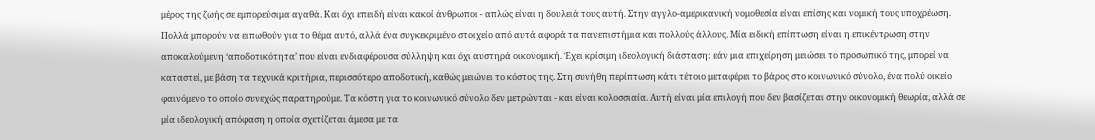μέρος της ζωής σε εμπορεύσιμα αγαθά. Και όχι επειδή είναι κακοί άνθρωποι - απλώς είναι η δουλειά τους αυτή. Στην αγγλο-αμερικανική νομοθεσία είναι επίσης και νομική τους υποχρέωση. Πολλά μπορούν να ειπωθούν για το θέμα αυτό, αλλά ένα συγκεκριμένο στοιχείο από αυτά αφορά τα πανεπιστήμια και πολλούς άλλους. Μία ειδική επίπτωση είναι η επικέντρωση στην αποκαλούμενη ‘αποδοτικότητα’ που είναι ενδιαφέρουσα σύλληψη και όχι αυστηρά οικονομική. Έχει κρίσιμη ιδεολογική διάσταση: εάν μια επιχείρηση μειώσει το προσωπικό της, μπορεί να καταστεί, με βάση τα τεχνικά κριτήρια, περισσότερο αποδοτική, καθώς μειώνει το κόστος της. Στη συνήθη περίπτωση κάτι τέτοιο μεταφέρει το βάρος στο κοινωνικό σύνολο, ένα πολύ οικείο φαινόμενο το οποίο συνεχώς παρατηρούμε. Τα κόστη για το κοινωνικό σύνολο δεν μετρώνται - και είναι κολοσσιαία. Αυτή είναι μία επιλογή που δεν βασίζεται στην οικονομική θεωρία, αλλά σε μία ιδεολογική απόφαση η οποία σχετίζεται άμεσα με τα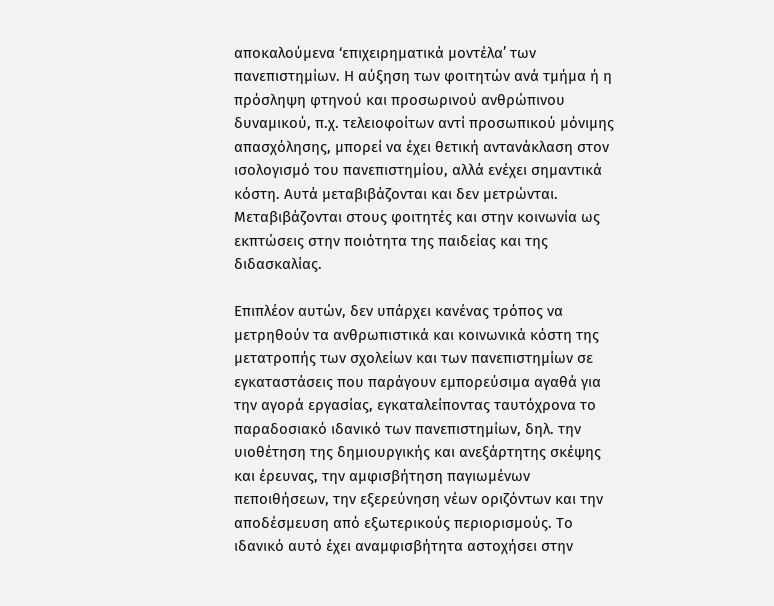αποκαλούμενα ‘επιχειρηματικά μοντέλα’ των πανεπιστημίων. Η αύξηση των φοιτητών ανά τμήμα ή η πρόσληψη φτηνού και προσωρινού ανθρώπινου δυναμικού, π.χ. τελειοφοίτων αντί προσωπικού μόνιμης απασχόλησης, μπορεί να έχει θετική αντανάκλαση στον ισολογισμό του πανεπιστημίου, αλλά ενέχει σημαντικά κόστη. Αυτά μεταβιβάζονται και δεν μετρώνται. Μεταβιβάζονται στους φοιτητές και στην κοινωνία ως εκπτώσεις στην ποιότητα της παιδείας και της διδασκαλίας.

Επιπλέον αυτών, δεν υπάρχει κανένας τρόπος να μετρηθούν τα ανθρωπιστικά και κοινωνικά κόστη της μετατροπής των σχολείων και των πανεπιστημίων σε εγκαταστάσεις που παράγουν εμπορεύσιμα αγαθά για την αγορά εργασίας, εγκαταλείποντας ταυτόχρονα το παραδοσιακό ιδανικό των πανεπιστημίων, δηλ. την υιοθέτηση της δημιουργικής και ανεξάρτητης σκέψης και έρευνας, την αμφισβήτηση παγιωμένων πεποιθήσεων, την εξερεύνηση νέων οριζόντων και την αποδέσμευση από εξωτερικούς περιορισμούς. Το ιδανικό αυτό έχει αναμφισβήτητα αστοχήσει στην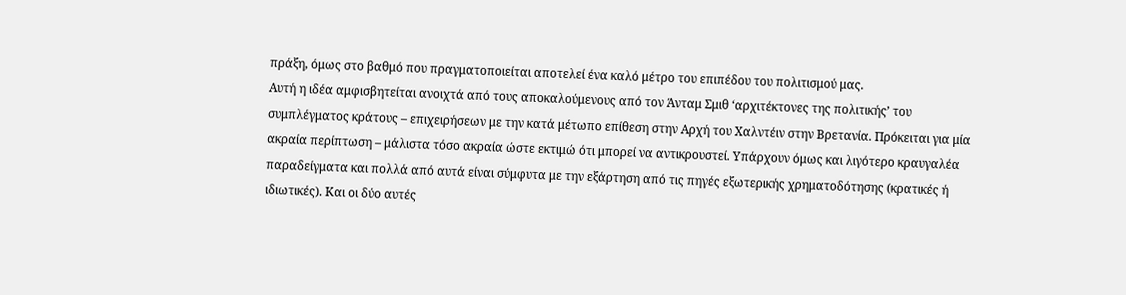πράξη, όμως στο βαθμό που πραγματοποιείται αποτελεί ένα καλό μέτρο του επιπέδου του πολιτισμού μας.
Αυτή η ιδέα αμφισβητείται ανοιχτά από τους αποκαλούμενους από τον Άνταμ Σμιθ ‘αρχιτέκτονες της πολιτικής’ του συμπλέγματος κράτους – επιχειρήσεων με την κατά μέτωπο επίθεση στην Αρχή του Χαλντέιν στην Βρετανία. Πρόκειται για μία ακραία περίπτωση – μάλιστα τόσο ακραία ώστε εκτιμώ ότι μπορεί να αντικρουστεί. Υπάρχουν όμως και λιγότερο κραυγαλέα παραδείγματα και πολλά από αυτά είναι σύμφυτα με την εξάρτηση από τις πηγές εξωτερικής χρηματοδότησης (κρατικές ή ιδιωτικές). Και οι δύο αυτές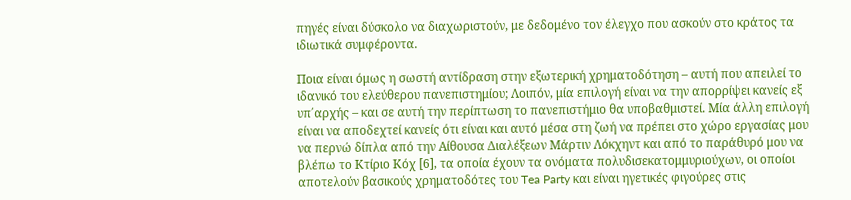πηγές είναι δύσκολο να διαχωριστούν, με δεδομένο τον έλεγχο που ασκούν στο κράτος τα ιδιωτικά συμφέροντα.

Ποια είναι όμως η σωστή αντίδραση στην εξωτερική χρηματοδότηση – αυτή που απειλεί το ιδανικό του ελεύθερου πανεπιστημίου; Λοιπόν, μία επιλογή είναι να την απορρίψει κανείς εξ υπ΄αρχής – και σε αυτή την περίπτωση το πανεπιστήμιο θα υποβαθμιστεί. Μία άλλη επιλογή είναι να αποδεχτεί κανείς ότι είναι και αυτό μέσα στη ζωή να πρέπει στο χώρο εργασίας μου να περνώ δίπλα από την Αίθουσα Διαλέξεων Μάρτιν Λόκχηντ και από το παράθυρό μου να βλέπω το Κτίριο Κόχ [6], τα οποία έχουν τα ονόματα πολυδισεκατομμυριούχων, οι οποίοι αποτελούν βασικούς χρηματοδότες του Tea Party και είναι ηγετικές φιγούρες στις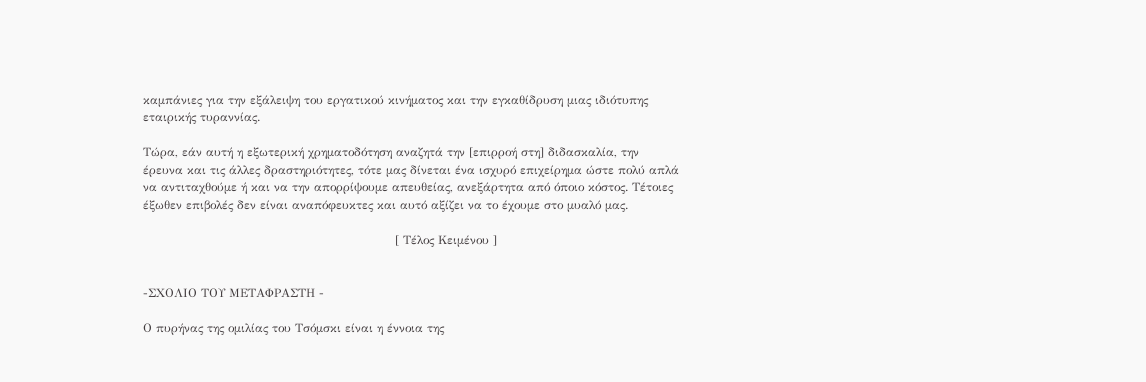καμπάνιες για την εξάλειψη του εργατικού κινήματος και την εγκαθίδρυση μιας ιδιότυπης εταιρικής τυραννίας.

Τώρα, εάν αυτή η εξωτερική χρηματοδότηση αναζητά την [επιρροή στη] διδασκαλία, την έρευνα και τις άλλες δραστηριότητες, τότε μας δίνεται ένα ισχυρό επιχείρημα ώστε πολύ απλά να αντιταχθούμε ή και να την απορρίψουμε απευθείας, ανεξάρτητα από όποιο κόστος. Τέτοιες έξωθεν επιβολές δεν είναι αναπόφευκτες και αυτό αξίζει να το έχουμε στο μυαλό μας.

                                                               [ Τέλος Κειμένου ]


-ΣΧΟΛΙΟ ΤΟΥ ΜΕΤΑΦΡΑΣΤΗ -

Ο πυρήνας της ομιλίας του Τσόμσκι είναι η έννοια της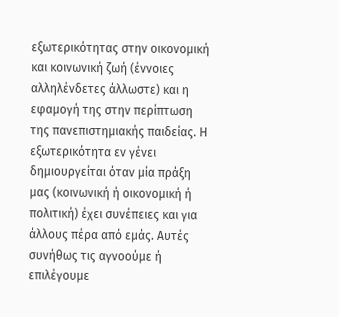εξωτερικότητας στην οικονομική και κοινωνική ζωή (έννοιες αλληλένδετες άλλωστε) και η εφαμογή της στην περίπτωση της πανεπιστημιακής παιδείας. Η εξωτερικότητα εν γένει δημιουργείται όταν μία πράξη μας (κοινωνική ή οικονομική ή πολιτική) έχει συνέπειες και για άλλους πέρα από εμάς. Αυτές συνήθως τις αγνοούμε ή επιλέγουμε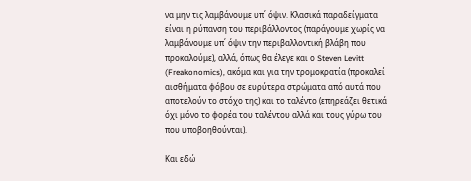να μην τις λαμβάνουμε υπ΄ όψιν. Κλασικά παραδείγματα είναι η ρύπανση του περιβάλλοντος (παράγουμε χωρίς να λαμβάνουμε υπ΄ όψιν την περιβαλλοντική βλάβη που προκαλούμε), αλλά, όπως θα έλεγε και ο Steven Levitt (Freakonomics), ακόμα και για την τρομοκρατία (προκαλεί αισθήματα φόβου σε ευρύτερα στρώματα από αυτά που αποτελούν το στόχο της) και το ταλέντο (επηρεάζει θετικά όχι μόνο το φορέα του ταλέντου αλλά και τους γύρω του που υποβοηθούνται).

Και εδώ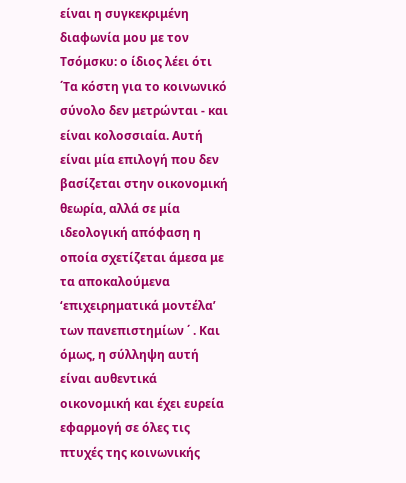είναι η συγκεκριμένη διαφωνία μου με τον Τσόμσκυ: ο ίδιος λέει ότι ΄Τα κόστη για το κοινωνικό σύνολο δεν μετρώνται - και είναι κολοσσιαία. Αυτή είναι μία επιλογή που δεν βασίζεται στην οικονομική θεωρία, αλλά σε μία ιδεολογική απόφαση η οποία σχετίζεται άμεσα με τα αποκαλούμενα ‘επιχειρηματικά μοντέλα’ των πανεπιστημίων ΄ . Και όμως, η σύλληψη αυτή είναι αυθεντικά οικονομική και έχει ευρεία εφαρμογή σε όλες τις πτυχές της κοινωνικής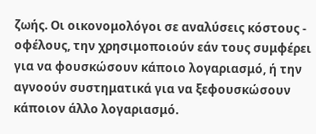ζωής. Οι οικονομολόγοι σε αναλύσεις κόστους - οφέλους, την χρησιμοποιούν εάν τους συμφέρει για να φουσκώσουν κάποιο λογαριασμό, ή την αγνοούν συστηματικά για να ξεφουσκώσουν κάποιον άλλο λογαριασμό.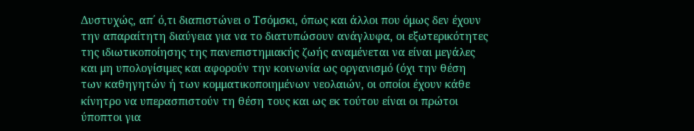Δυστυχώς, απ΄ ό,τι διαπιστώνει ο Τσόμσκι, όπως και άλλοι που όμως δεν έχουν την απαραίτητη διαύγεια για να το διατυπώσουν ανάγλυφα, οι εξωτερικότητες της ιδιωτικοποίησης της πανεπιστημιακής ζωής αναμένεται να είναι μεγάλες και μη υπολογίσιμες και αφορούν την κοινωνία ως οργανισμό (όχι την θέση των καθηγητών ή των κομματικοποιημένων νεολαιών, οι οποίοι έχουν κάθε κίνητρο να υπερασπιστούν τη θέση τους και ως εκ τούτου είναι οι πρώτοι ύποπτοι για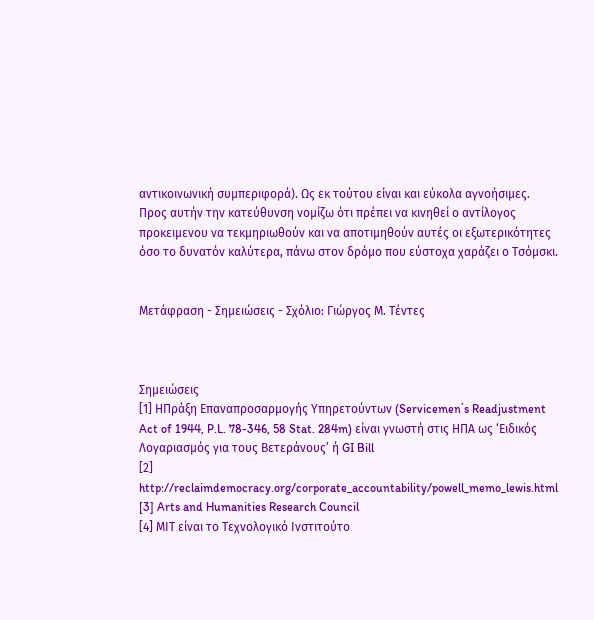αντικοινωνική συμπεριφορά). Ως εκ τούτου είναι και εύκολα αγνοήσιμες. Προς αυτήν την κατεύθυνση νομίζω ότι πρέπει να κινηθεί ο αντίλογος προκειμενου να τεκμηριωθούν και να αποτιμηθούν αυτές οι εξωτερικότητες όσο το δυνατόν καλύτερα, πάνω στον δρόμο που εύστοχα χαράζει ο Τσόμσκι.


Μετάφραση - Σημειώσεις - Σχόλιο: Γιώργος Μ. Τέντες



Σημειώσεις
[1] ΗΠράξη Επαναπροσαρμογής Υπηρετούντων (Servicemen΄s Readjustment Act of 1944, P.L. 78-346, 58 Stat. 284m) είναι γνωστή στις ΗΠΑ ως ‘Ειδικός Λογαριασμός για τους Βετεράνους’ ή GI Bill
[2] http://reclaimdemocracy.org/corporate_accountability/powell_memo_lewis.html
[3] Arts and Humanities Research Council
[4] ΜΙΤ είναι το Τεχνολογικό Ινστιτούτο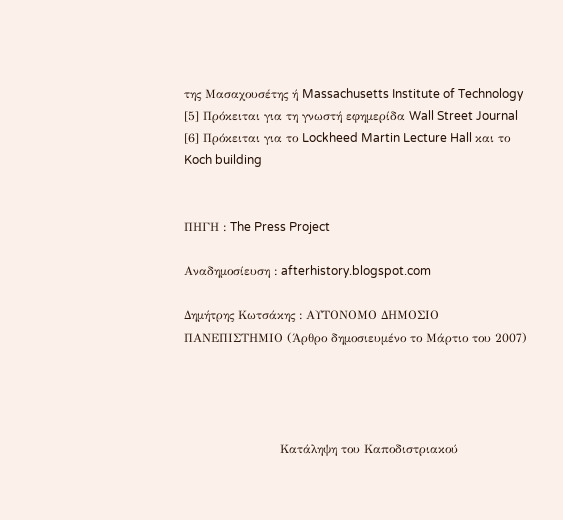της Μασαχουσέτης ή Massachusetts Institute of Technology
[5] Πρόκειται για τη γνωστή εφημερίδα Wall Street Journal
[6] Πρόκειται για το Lockheed Martin Lecture Hall και το Koch building


ΠΗΓΗ : The Press Project

Αναδημοσίευση : afterhistory.blogspot.com

Δημήτρης Κωτσάκης : ΑΥΤΟΝΟΜΟ ΔΗΜΟΣΙΟ ΠΑΝΕΠΙΣΤΗΜΙΟ (Άρθρο δημοσιευμένο το Μάρτιο του 2007)




                        Κατάληψη του Καποδιστριακού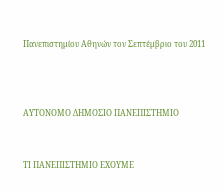Πανεπιστημίου Αθηνών τον Σεπτέμβριο του 2011



ΑΥΤΟΝΟΜΟ ΔΗΜΟΣΙΟ ΠΑΝΕΠΙΣΤΗΜΙΟ


ΤΙ ΠΑΝΕΠΙΣΤΗΜΙΟ ΕΧΟΥΜΕ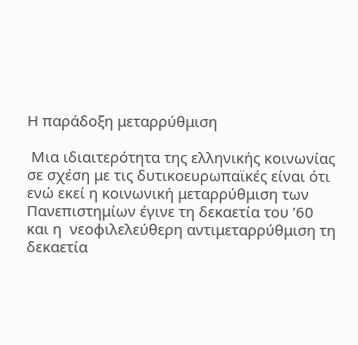Η παράδοξη μεταρρύθμιση

 Μια ιδιαιτερότητα της ελληνικής κοινωνίας σε σχέση με τις δυτικοευρωπαϊκές είναι ότι ενώ εκεί η κοινωνική μεταρρύθμιση των Πανεπιστημίων έγινε τη δεκαετία του ’60 και η  νεοφιλελεύθερη αντιμεταρρύθμιση τη δεκαετία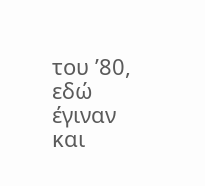του ’80, εδώ έγιναν και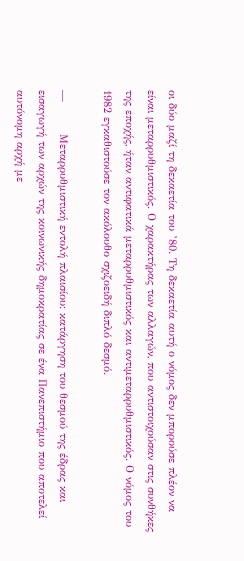οι δύο μαζί τη δεκαετία του ’80. Τη δεκαετία αυτή ο νόμος δεν μπορούσε πλέον να είναι μεταρρυθμιστικός. Ο χαρακτήρας των αλλαγών, που αντιστοιχούσαν στις συνθήκες της εποχής, ήταν αντιφατικά μεταρρυθμιστικός και αντιμεταρρυθμιστικός. Ο νόμος του 1982 εγκαθιστούσε τον ακόλουθο σχιζοειδή διπλό δεσμό.

—        Μεταρρυθμιστική εντολή πλαισίου: κατάργηση του θεσμού της έδρας και εισαγωγή των αρχών της κοινωνικής δημοκρατίας σε ένα Πανεπιστήμιο που αποτελεί αυτόνομη αρχή με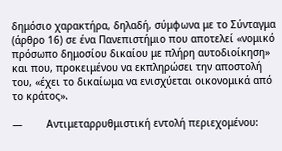δημόσιο χαρακτήρα, δηλαδή, σύμφωνα με το Σύνταγμα (άρθρο 16) σε ένα Πανεπιστήμιο που αποτελεί «νομικό πρόσωπο δημοσίου δικαίου με πλήρη αυτοδιοίκηση» και που, προκειμένου να εκπληρώσει την αποστολή του, «έχει το δικαίωμα να ενισχύεται οικονομικά από το κράτος».

—        Αντιμεταρρυθμιστική εντολή περιεχομένου: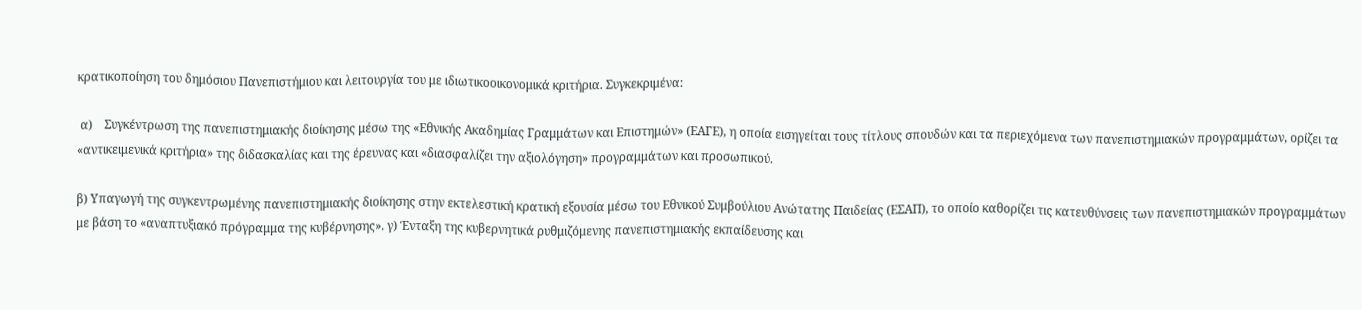κρατικοποίηση του δημόσιου Πανεπιστήμιου και λειτουργία του με ιδιωτικοοικονομικά κριτήρια. Συγκεκριμένα:

 α)    Συγκέντρωση της πανεπιστημιακής διοίκησης μέσω της «Εθνικής Ακαδημίας Γραμμάτων και Επιστημών» (ΕΑΓΕ), η οποία εισηγείται τους τίτλους σπουδών και τα περιεχόμενα των πανεπιστημιακών προγραμμάτων, ορίζει τα «αντικειμενικά κριτήρια» της διδασκαλίας και της έρευνας και «διασφαλίζει την αξιολόγηση» προγραμμάτων και προσωπικού.

β) Υπαγωγή της συγκεντρωμένης πανεπιστημιακής διοίκησης στην εκτελεστική κρατική εξουσία μέσω του Εθνικού Συμβούλιου Ανώτατης Παιδείας (ΕΣΑΠ), το οποίο καθορίζει τις κατευθύνσεις των πανεπιστημιακών προγραμμάτων με βάση το «αναπτυξιακό πρόγραμμα της κυβέρνησης». γ) Ένταξη της κυβερνητικά ρυθμιζόμενης πανεπιστημιακής εκπαίδευσης και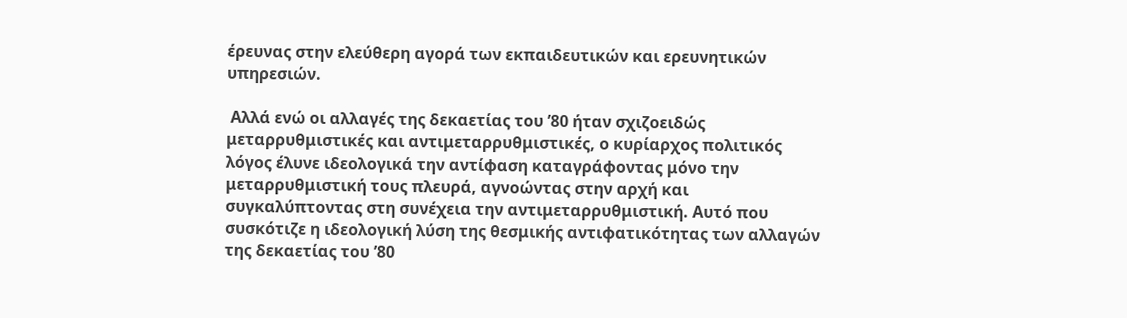έρευνας στην ελεύθερη αγορά των εκπαιδευτικών και ερευνητικών υπηρεσιών.

 Αλλά ενώ οι αλλαγές της δεκαετίας του ’80 ήταν σχιζοειδώς μεταρρυθμιστικές και αντιμεταρρυθμιστικές, ο κυρίαρχος πολιτικός λόγος έλυνε ιδεολογικά την αντίφαση καταγράφοντας μόνο την μεταρρυθμιστική τους πλευρά, αγνοώντας στην αρχή και συγκαλύπτοντας στη συνέχεια την αντιμεταρρυθμιστική. Αυτό που συσκότιζε η ιδεολογική λύση της θεσμικής αντιφατικότητας των αλλαγών της δεκαετίας του ’80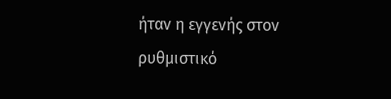ήταν η εγγενής στον ρυθμιστικό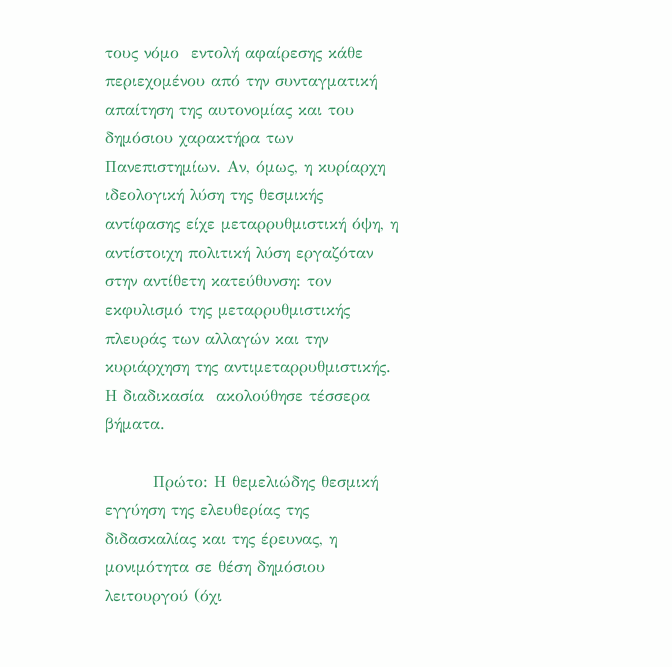τους νόμο  εντολή αφαίρεσης κάθε περιεχομένου από την συνταγματική απαίτηση της αυτονομίας και του δημόσιου χαρακτήρα των Πανεπιστημίων. Αν, όμως, η κυρίαρχη ιδεολογική λύση της θεσμικής αντίφασης είχε μεταρρυθμιστική όψη, η αντίστοιχη πολιτική λύση εργαζόταν στην αντίθετη κατεύθυνση: τον εκφυλισμό της μεταρρυθμιστικής πλευράς των αλλαγών και την κυριάρχηση της αντιμεταρρυθμιστικής. Η διαδικασία  ακολούθησε τέσσερα βήματα.

        Πρώτο: Η θεμελιώδης θεσμική εγγύηση της ελευθερίας της διδασκαλίας και της έρευνας, η μονιμότητα σε θέση δημόσιου λειτουργού (όχι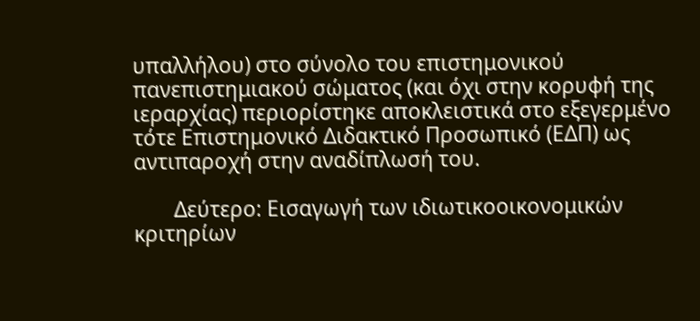υπαλλήλου) στο σύνολο του επιστημονικού πανεπιστημιακού σώματος (και όχι στην κορυφή της ιεραρχίας) περιορίστηκε αποκλειστικά στο εξεγερμένο τότε Επιστημονικό Διδακτικό Προσωπικό (ΕΔΠ) ως αντιπαροχή στην αναδίπλωσή του.

        Δεύτερο: Εισαγωγή των ιδιωτικοοικονομικών κριτηρίων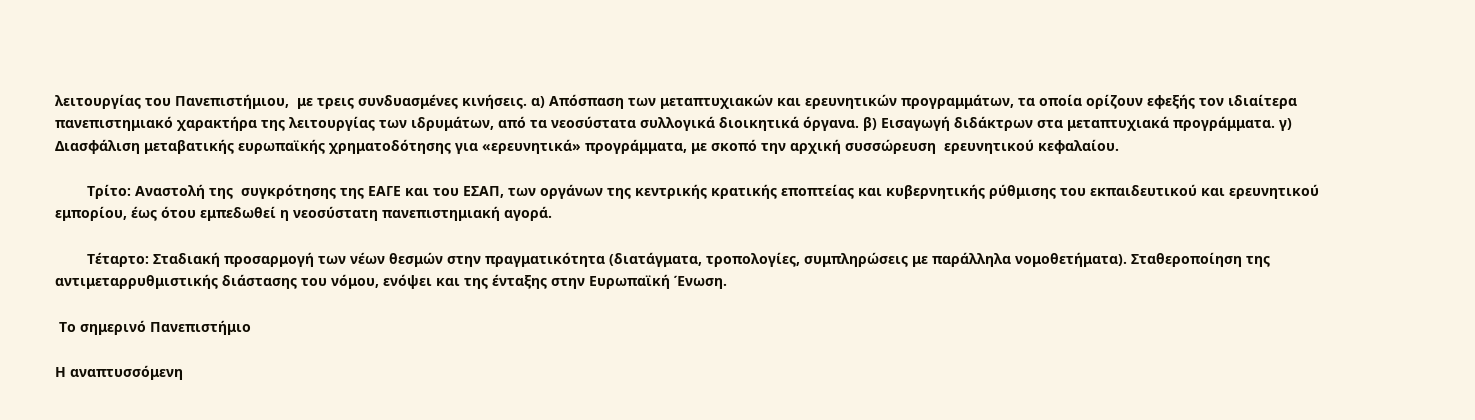λειτουργίας του Πανεπιστήμιου,  με τρεις συνδυασμένες κινήσεις. α) Απόσπαση των μεταπτυχιακών και ερευνητικών προγραμμάτων, τα οποία ορίζουν εφεξής τον ιδιαίτερα πανεπιστημιακό χαρακτήρα της λειτουργίας των ιδρυμάτων, από τα νεοσύστατα συλλογικά διοικητικά όργανα. β) Εισαγωγή διδάκτρων στα μεταπτυχιακά προγράμματα. γ) Διασφάλιση μεταβατικής ευρωπαϊκής χρηματοδότησης για «ερευνητικά» προγράμματα, με σκοπό την αρχική συσσώρευση  ερευνητικού κεφαλαίου.

        Τρίτο: Αναστολή της  συγκρότησης της ΕΑΓΕ και του ΕΣΑΠ, των οργάνων της κεντρικής κρατικής εποπτείας και κυβερνητικής ρύθμισης του εκπαιδευτικού και ερευνητικού εμπορίου, έως ότου εμπεδωθεί η νεοσύστατη πανεπιστημιακή αγορά.

        Τέταρτο: Σταδιακή προσαρμογή των νέων θεσμών στην πραγματικότητα (διατάγματα, τροπολογίες, συμπληρώσεις με παράλληλα νομοθετήματα). Σταθεροποίηση της αντιμεταρρυθμιστικής διάστασης του νόμου, ενόψει και της ένταξης στην Ευρωπαϊκή Ένωση.

 Το σημερινό Πανεπιστήμιο

Η αναπτυσσόμενη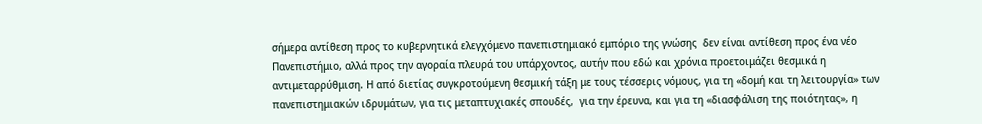σήμερα αντίθεση προς το κυβερνητικά ελεγχόμενο πανεπιστημιακό εμπόριο της γνώσης  δεν είναι αντίθεση προς ένα νέο Πανεπιστήμιο, αλλά προς την αγοραία πλευρά του υπάρχοντος, αυτήν που εδώ και χρόνια προετοιμάζει θεσμικά η αντιμεταρρύθμιση. Η από διετίας συγκροτούμενη θεσμική τάξη με τους τέσσερις νόμους, για τη «δομή και τη λειτουργία» των πανεπιστημιακών ιδρυμάτων, για τις μεταπτυχιακές σπουδές,  για την έρευνα, και για τη «διασφάλιση της ποιότητας», η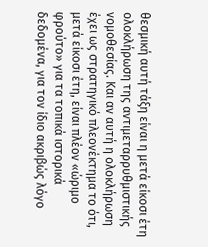θεσμική αυτή τάξη είναι η μετά είκοσι έτη ολοκλήρωση της αντιμεταρρυθμιστικής νομοθεσίας. Και αν αυτή η ολοκλήρωση έχει ως στρατηγικό πλεονέκτημα το ότι, μετά είκοσι έτη, είναι πλέον «ώριμο φρούτο» για τα τοπικά ιστορικά δεδομένα, για τον ίδιο ακριβώς λόγο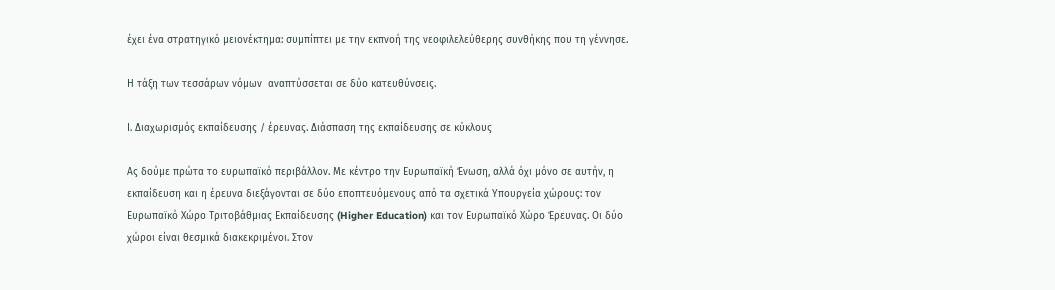έχει ένα στρατηγικό μειονέκτημα: συμπίπτει με την εκπνοή της νεοφιλελεύθερης συνθήκης που τη γέννησε.

Η τάξη των τεσσάρων νόμων  αναπτύσσεται σε δύο κατευθύνσεις.

Ι. Διαχωρισμός εκπαίδευσης / έρευνας. Διάσπαση της εκπαίδευσης σε κύκλους

Ας δούμε πρώτα το ευρωπαϊκό περιβάλλον. Με κέντρο την Ευρωπαϊκή Ένωση, αλλά όχι μόνο σε αυτήν, η εκπαίδευση και η έρευνα διεξάγονται σε δύο εποπτευόμενους από τα σχετικά Υπουργεία χώρους: τον Ευρωπαϊκό Χώρο Τριτοβάθμιας Εκπαίδευσης (Higher Education) και τον Ευρωπαϊκό Χώρο Έρευνας. Οι δύο χώροι είναι θεσμικά διακεκριμένοι. Στον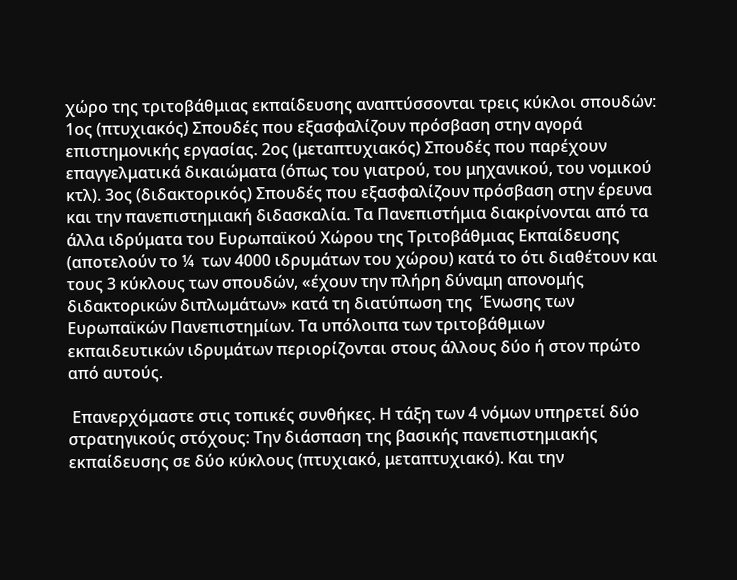χώρο της τριτοβάθμιας εκπαίδευσης αναπτύσσονται τρεις κύκλοι σπουδών: 1ος (πτυχιακός) Σπουδές που εξασφαλίζουν πρόσβαση στην αγορά επιστημονικής εργασίας. 2ος (μεταπτυχιακός) Σπουδές που παρέχουν επαγγελματικά δικαιώματα (όπως του γιατρού, του μηχανικού, του νομικού  κτλ). 3ος (διδακτορικός) Σπουδές που εξασφαλίζουν πρόσβαση στην έρευνα και την πανεπιστημιακή διδασκαλία. Τα Πανεπιστήμια διακρίνονται από τα άλλα ιδρύματα του Ευρωπαϊκού Χώρου της Τριτοβάθμιας Εκπαίδευσης (αποτελούν το ¼  των 4000 ιδρυμάτων του χώρου) κατά το ότι διαθέτουν και τους 3 κύκλους των σπουδών, «έχουν την πλήρη δύναμη απονομής διδακτορικών διπλωμάτων» κατά τη διατύπωση της  Ένωσης των Ευρωπαϊκών Πανεπιστημίων. Τα υπόλοιπα των τριτοβάθμιων εκπαιδευτικών ιδρυμάτων περιορίζονται στους άλλους δύο ή στον πρώτο από αυτούς.

 Επανερχόμαστε στις τοπικές συνθήκες. Η τάξη των 4 νόμων υπηρετεί δύο στρατηγικούς στόχους: Την διάσπαση της βασικής πανεπιστημιακής εκπαίδευσης σε δύο κύκλους (πτυχιακό, μεταπτυχιακό). Και την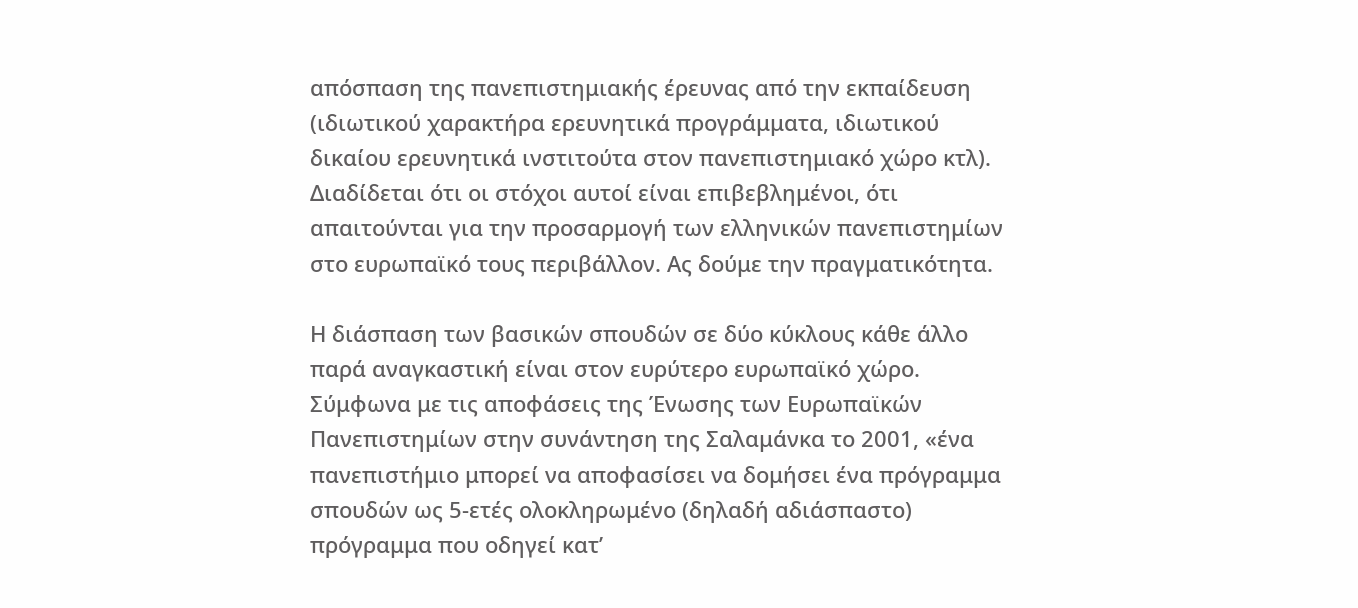απόσπαση της πανεπιστημιακής έρευνας από την εκπαίδευση (ιδιωτικού χαρακτήρα ερευνητικά προγράμματα, ιδιωτικού δικαίου ερευνητικά ινστιτούτα στον πανεπιστημιακό χώρο κτλ). Διαδίδεται ότι οι στόχοι αυτοί είναι επιβεβλημένοι, ότι απαιτούνται για την προσαρμογή των ελληνικών πανεπιστημίων στο ευρωπαϊκό τους περιβάλλον. Ας δούμε την πραγματικότητα.

Η διάσπαση των βασικών σπουδών σε δύο κύκλους κάθε άλλο παρά αναγκαστική είναι στον ευρύτερο ευρωπαϊκό χώρο. Σύμφωνα με τις αποφάσεις της Ένωσης των Ευρωπαϊκών Πανεπιστημίων στην συνάντηση της Σαλαμάνκα το 2001, «ένα πανεπιστήμιο μπορεί να αποφασίσει να δομήσει ένα πρόγραμμα σπουδών ως 5-ετές ολοκληρωμένο (δηλαδή αδιάσπαστο) πρόγραμμα που οδηγεί κατ’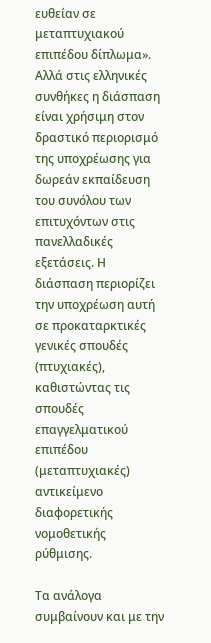ευθείαν σε μεταπτυχιακού επιπέδου δίπλωμα». Αλλά στις ελληνικές συνθήκες η διάσπαση είναι χρήσιμη στον δραστικό περιορισμό της υποχρέωσης για δωρεάν εκπαίδευση του συνόλου των επιτυχόντων στις πανελλαδικές εξετάσεις. Η διάσπαση περιορίζει την υποχρέωση αυτή σε προκαταρκτικές γενικές σπουδές (πτυχιακές), καθιστώντας τις σπουδές επαγγελματικού επιπέδου (μεταπτυχιακές) αντικείμενο διαφορετικής νομοθετικής ρύθμισης.

Τα ανάλογα συμβαίνουν και με την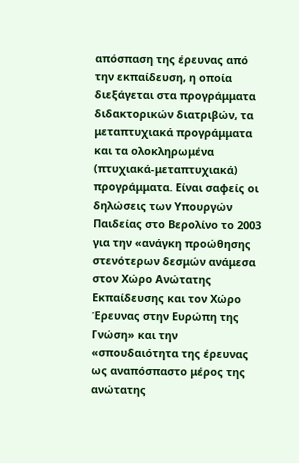απόσπαση της έρευνας από την εκπαίδευση, η οποία διεξάγεται στα προγράμματα διδακτορικών διατριβών, τα μεταπτυχιακά προγράμματα και τα ολοκληρωμένα (πτυχιακά-μεταπτυχιακά) προγράμματα. Είναι σαφείς οι δηλώσεις των Υπουργών Παιδείας στο Βερολίνο το 2003 για την «ανάγκη προώθησης στενότερων δεσμών ανάμεσα στον Χώρο Ανώτατης Εκπαίδευσης και τον Χώρο Έρευνας στην Ευρώπη της Γνώση» και την «σπουδαιότητα της έρευνας ως αναπόσπαστο μέρος της ανώτατης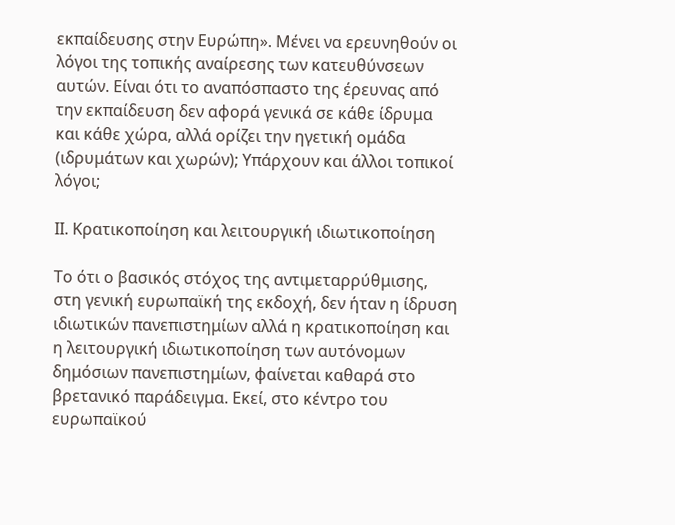εκπαίδευσης στην Ευρώπη». Μένει να ερευνηθούν οι λόγοι της τοπικής αναίρεσης των κατευθύνσεων αυτών. Είναι ότι το αναπόσπαστο της έρευνας από την εκπαίδευση δεν αφορά γενικά σε κάθε ίδρυμα και κάθε χώρα, αλλά ορίζει την ηγετική ομάδα (ιδρυμάτων και χωρών); Υπάρχουν και άλλοι τοπικοί λόγοι;

ΙΙ. Κρατικοποίηση και λειτουργική ιδιωτικοποίηση

Το ότι ο βασικός στόχος της αντιμεταρρύθμισης, στη γενική ευρωπαϊκή της εκδοχή, δεν ήταν η ίδρυση ιδιωτικών πανεπιστημίων αλλά η κρατικοποίηση και η λειτουργική ιδιωτικοποίηση των αυτόνομων δημόσιων πανεπιστημίων, φαίνεται καθαρά στο βρετανικό παράδειγμα. Εκεί, στο κέντρο του ευρωπαϊκού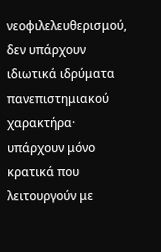νεοφιλελευθερισμού, δεν υπάρχουν ιδιωτικά ιδρύματα πανεπιστημιακού χαρακτήρα· υπάρχουν μόνο κρατικά που λειτουργούν με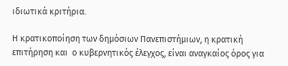ιδιωτικά κριτήρια.

Η κρατικοποίηση των δημόσιων Πανεπιστήμιων, η κρατική επιτήρηση και  ο κυβερνητικός έλεγχος, είναι αναγκαίος όρος για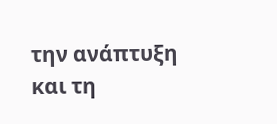την ανάπτυξη και τη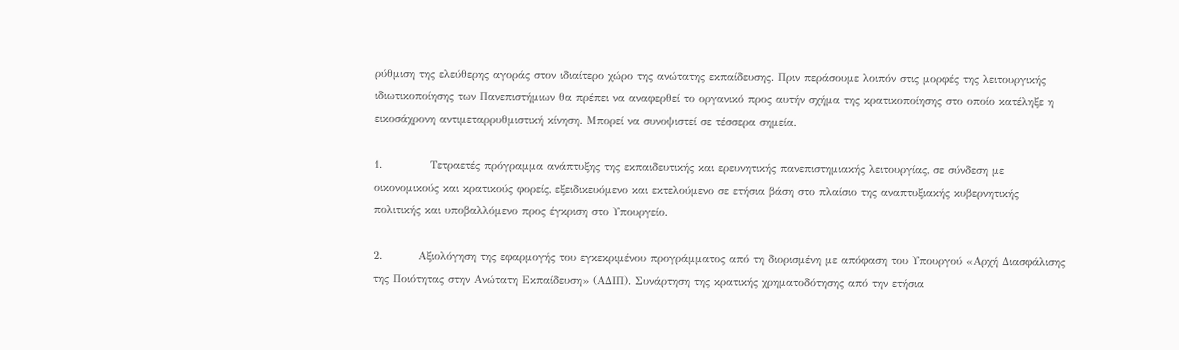ρύθμιση της ελεύθερης αγοράς στον ιδιαίτερο χώρο της ανώτατης εκπαίδευσης. Πριν περάσουμε λοιπόν στις μορφές της λειτουργικής ιδιωτικοποίησης των Πανεπιστήμιων θα πρέπει να αναφερθεί το οργανικό προς αυτήν σχήμα της κρατικοποίησης στο οποίο κατέληξε η εικοσάχρονη αντιμεταρρυθμιστική κίνηση. Μπορεί να συνοψιστεί σε τέσσερα σημεία.

1.            Τετραετές πρόγραμμα ανάπτυξης της εκπαιδευτικής και ερευνητικής πανεπιστημιακής λειτουργίας, σε σύνδεση με οικονομικούς και κρατικούς φορείς, εξειδικευόμενο και εκτελούμενο σε ετήσια βάση στο πλαίσιο της αναπτυξιακής κυβερνητικής πολιτικής και υποβαλλόμενο προς έγκριση στο Υπουργείο.

2.         Αξιολόγηση της εφαρμογής του εγκεκριμένου προγράμματος από τη διορισμένη με απόφαση του Υπουργού «Αρχή Διασφάλισης της Ποιότητας στην Ανώτατη Εκπαίδευση» (ΑΔΙΠ). Συνάρτηση της κρατικής χρηματοδότησης από την ετήσια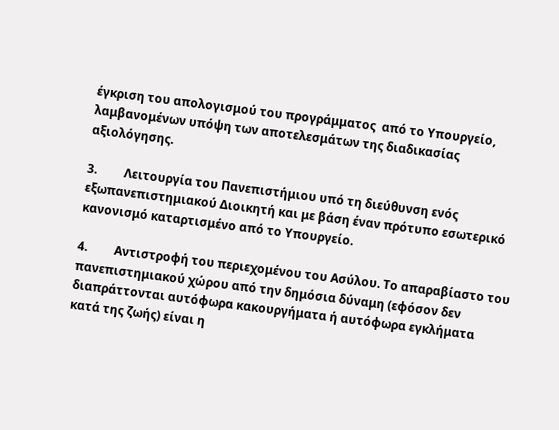έγκριση του απολογισμού του προγράμματος  από το Υπουργείο, λαμβανομένων υπόψη των αποτελεσμάτων της διαδικασίας αξιολόγησης.

3.         Λειτουργία του Πανεπιστήμιου υπό τη διεύθυνση ενός εξωπανεπιστημιακού Διοικητή και με βάση έναν πρότυπο εσωτερικό κανονισμό καταρτισμένο από το Υπουργείο.

4.         Αντιστροφή του περιεχομένου του Ασύλου. Το απαραβίαστο του πανεπιστημιακού χώρου από την δημόσια δύναμη (εφόσον δεν διαπράττονται αυτόφωρα κακουργήματα ή αυτόφωρα εγκλήματα κατά της ζωής) είναι η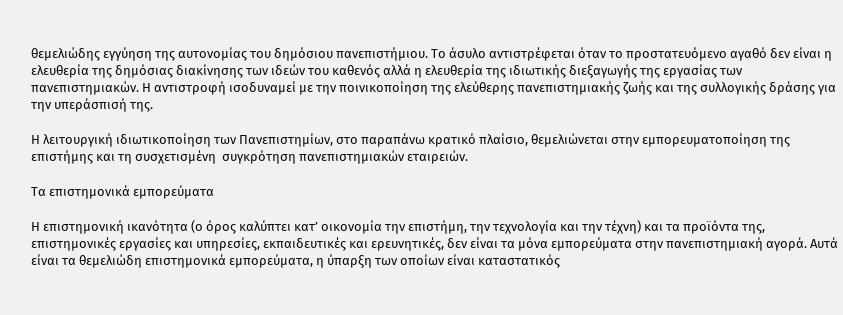θεμελιώδης εγγύηση της αυτονομίας του δημόσιου πανεπιστήμιου. Το άσυλο αντιστρέφεται όταν το προστατευόμενο αγαθό δεν είναι η ελευθερία της δημόσιας διακίνησης των ιδεών του καθενός αλλά η ελευθερία της ιδιωτικής διεξαγωγής της εργασίας των πανεπιστημιακών. Η αντιστροφή ισοδυναμεί με την ποινικοποίηση της ελεύθερης πανεπιστημιακής ζωής και της συλλογικής δράσης για την υπεράσπισή της.

Η λειτουργική ιδιωτικοποίηση των Πανεπιστημίων, στο παραπάνω κρατικό πλαίσιο, θεμελιώνεται στην εμπορευματοποίηση της επιστήμης και τη συσχετισμένη  συγκρότηση πανεπιστημιακών εταιρειών.

Τα επιστημονικά εμπορεύματα

Η επιστημονική ικανότητα (ο όρος καλύπτει κατ’ οικονομία την επιστήμη, την τεχνολογία και την τέχνη) και τα προϊόντα της, επιστημονικές εργασίες και υπηρεσίες, εκπαιδευτικές και ερευνητικές, δεν είναι τα μόνα εμπορεύματα στην πανεπιστημιακή αγορά. Αυτά είναι τα θεμελιώδη επιστημονικά εμπορεύματα, η ύπαρξη των οποίων είναι καταστατικός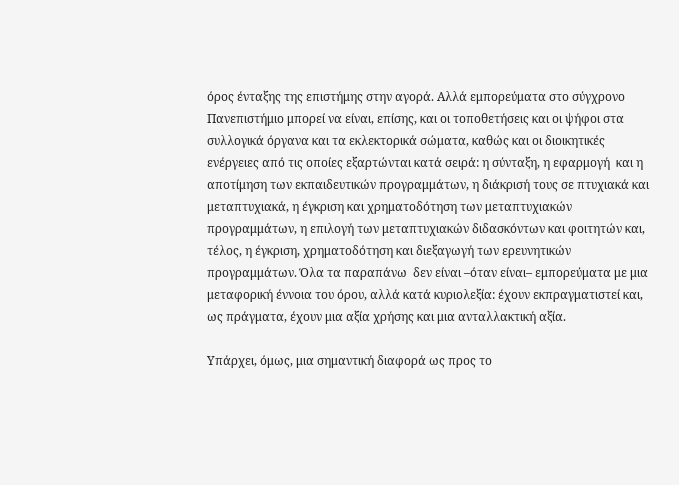όρος ένταξης της επιστήμης στην αγορά. Αλλά εμπορεύματα στο σύγχρονο Πανεπιστήμιο μπορεί να είναι, επίσης, και οι τοποθετήσεις και οι ψήφοι στα συλλογικά όργανα και τα εκλεκτορικά σώματα, καθώς και οι διοικητικές ενέργειες από τις οποίες εξαρτώνται κατά σειρά: η σύνταξη, η εφαρμογή  και η αποτίμηση των εκπαιδευτικών προγραμμάτων, η διάκρισή τους σε πτυχιακά και μεταπτυχιακά, η έγκριση και χρηματοδότηση των μεταπτυχιακών προγραμμάτων, η επιλογή των μεταπτυχιακών διδασκόντων και φοιτητών και, τέλος, η έγκριση, χρηματοδότηση και διεξαγωγή των ερευνητικών  προγραμμάτων. Όλα τα παραπάνω  δεν είναι –όταν είναι– εμπορεύματα με μια μεταφορική έννοια του όρου, αλλά κατά κυριολεξία: έχουν εκπραγματιστεί και, ως πράγματα, έχουν μια αξία χρήσης και μια ανταλλακτική αξία.

Υπάρχει, όμως, μια σημαντική διαφορά ως προς το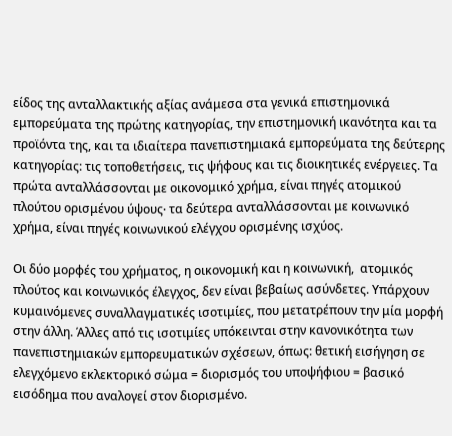είδος της ανταλλακτικής αξίας ανάμεσα στα γενικά επιστημονικά εμπορεύματα της πρώτης κατηγορίας, την επιστημονική ικανότητα και τα προϊόντα της, και τα ιδιαίτερα πανεπιστημιακά εμπορεύματα της δεύτερης κατηγορίας: τις τοποθετήσεις, τις ψήφους και τις διοικητικές ενέργειες. Τα πρώτα ανταλλάσσονται με οικονομικό χρήμα, είναι πηγές ατομικού πλούτου ορισμένου ύψους∙ τα δεύτερα ανταλλάσσονται με κοινωνικό χρήμα, είναι πηγές κοινωνικού ελέγχου ορισμένης ισχύος.

Οι δύο μορφές του χρήματος, η οικονομική και η κοινωνική,  ατομικός πλούτος και κοινωνικός έλεγχος, δεν είναι βεβαίως ασύνδετες. Υπάρχουν κυμαινόμενες συναλλαγματικές ισοτιμίες, που μετατρέπουν την μία μορφή στην άλλη. Άλλες από τις ισοτιμίες υπόκεινται στην κανονικότητα των πανεπιστημιακών εμπορευματικών σχέσεων, όπως: θετική εισήγηση σε ελεγχόμενο εκλεκτορικό σώμα = διορισμός του υποψήφιου = βασικό εισόδημα που αναλογεί στον διορισμένο.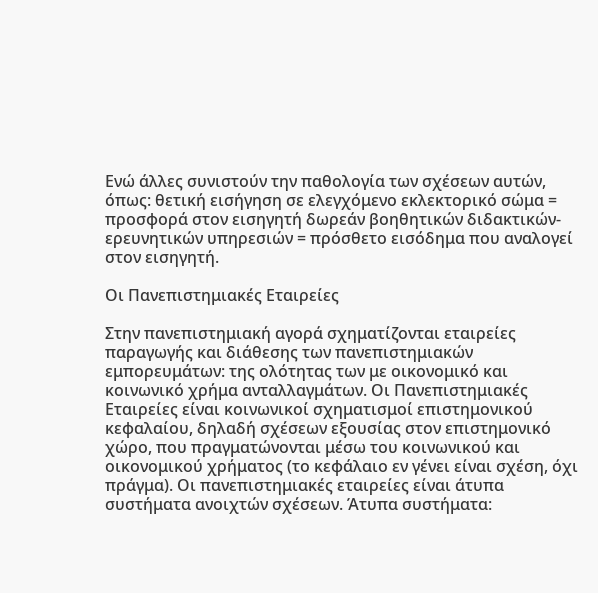Ενώ άλλες συνιστούν την παθολογία των σχέσεων αυτών, όπως: θετική εισήγηση σε ελεγχόμενο εκλεκτορικό σώμα = προσφορά στον εισηγητή δωρεάν βοηθητικών διδακτικών-ερευνητικών υπηρεσιών = πρόσθετο εισόδημα που αναλογεί στον εισηγητή.

Οι Πανεπιστημιακές Εταιρείες

Στην πανεπιστημιακή αγορά σχηματίζονται εταιρείες παραγωγής και διάθεσης των πανεπιστημιακών εμπορευμάτων: της ολότητας των με οικονομικό και κοινωνικό χρήμα ανταλλαγμάτων. Οι Πανεπιστημιακές Εταιρείες είναι κοινωνικοί σχηματισμοί επιστημονικού κεφαλαίου, δηλαδή σχέσεων εξουσίας στον επιστημονικό χώρο, που πραγματώνονται μέσω του κοινωνικού και οικονομικού χρήματος (το κεφάλαιο εν γένει είναι σχέση, όχι πράγμα). Οι πανεπιστημιακές εταιρείες είναι άτυπα συστήματα ανοιχτών σχέσεων. Άτυπα συστήματα: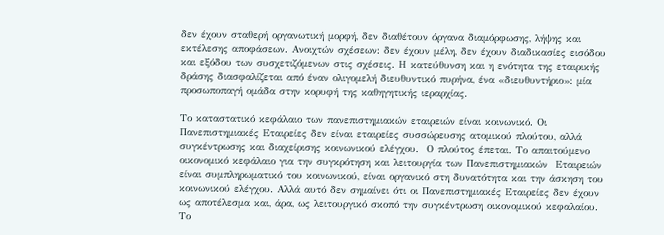δεν έχουν σταθερή οργανωτική μορφή, δεν διαθέτουν όργανα διαμόρφωσης, λήψης και εκτέλεσης αποφάσεων. Ανοιχτών σχέσεων: δεν έχουν μέλη, δεν έχουν διαδικασίες εισόδου και εξόδου των συσχετιζόμενων στις σχέσεις. Η κατεύθυνση και η ενότητα της εταιρικής δράσης διασφαλίζεται από έναν ολιγομελή διευθυντικό πυρήνα, ένα «διευθυντήριο»: μία προσωποπαγή ομάδα στην κορυφή της καθηγητικής ιεραρχίας.

Το καταστατικό κεφάλαιο των πανεπιστημιακών εταιρειών είναι κοινωνικό. Οι Πανεπιστημιακές Εταιρείες δεν είναι εταιρείες συσσώρευσης ατομικού πλούτου, αλλά συγκέντρωσης και διαχείρισης κοινωνικού ελέγχου.  Ο πλούτος έπεται. Το απαιτούμενο οικονομικό κεφάλαιο για την συγκρότηση και λειτουργία των Πανεπιστημιακών  Εταιρειών είναι συμπληρωματικό του κοινωνικού, είναι οργανικό στη δυνατότητα και την άσκηση του κοινωνικού ελέγχου. Αλλά αυτό δεν σημαίνει ότι οι Πανεπιστημιακές Εταιρείες δεν έχουν ως αποτέλεσμα και, άρα, ως λειτουργικό σκοπό την συγκέντρωση οικονομικού κεφαλαίου. Το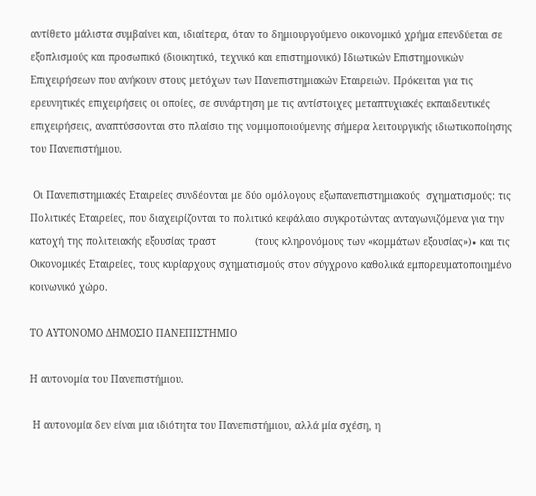αντίθετο μάλιστα συμβαίνει και, ιδιαίτερα, όταν το δημιουργούμενο οικονομικό χρήμα επενδύεται σε εξοπλισμούς και προσωπικό (διοικητικό, τεχνικό και επιστημονικό) Ιδιωτικών Επιστημονικών Επιχειρήσεων που ανήκουν στους μετόχων των Πανεπιστημιακών Εταιρειών. Πρόκειται για τις ερευνητικές επιχειρήσεις οι οποίες, σε συνάρτηση με τις αντίστοιχες μεταπτυχιακές εκπαιδευτικές επιχειρήσεις, αναπτύσσονται στο πλαίσιο της νομιμοποιούμενης σήμερα λειτουργικής ιδιωτικοποίησης του Πανεπιστήμιου.

 Οι Πανεπιστημιακές Εταιρείες συνδέονται με δύο ομόλογους εξωπανεπιστημιακούς  σχηματισμούς: τις Πολιτικές Εταιρείες, που διαχειρίζονται το πολιτικό κεφάλαιο συγκροτώντας ανταγωνιζόμενα για την κατοχή της πολιτειακής εξουσίας τραστ             (τους κληρονόμους των «κομμάτων εξουσίας»)∙ και τις Οικονομικές Εταιρείες, τους κυρίαρχους σχηματισμούς στον σύγχρονο καθολικά εμπορευματοποιημένο κοινωνικό χώρο.

ΤΟ ΑΥΤΟΝΟΜΟ ΔΗΜΟΣΙΟ ΠΑΝΕΠΙΣΤΗΜΙΟ

Η αυτονομία του Πανεπιστήμιου.

 Η αυτονομία δεν είναι μια ιδιότητα του Πανεπιστήμιου, αλλά μία σχέση, η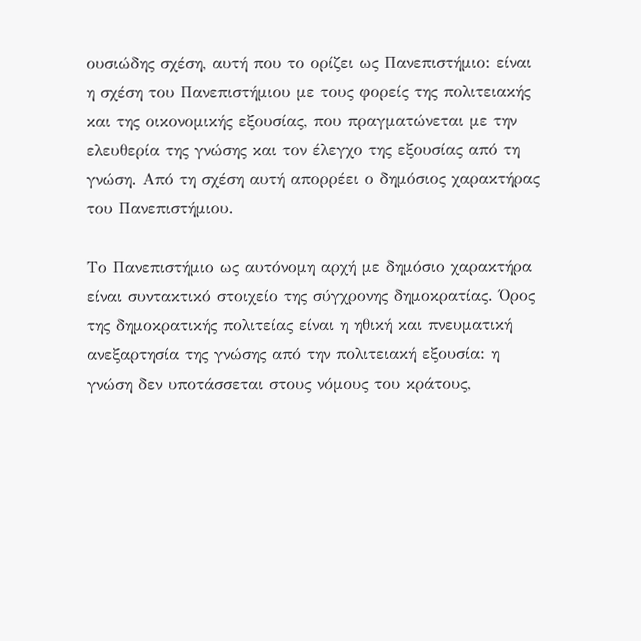ουσιώδης σχέση, αυτή που το ορίζει ως Πανεπιστήμιο: είναι η σχέση του Πανεπιστήμιου με τους φορείς της πολιτειακής και της οικονομικής εξουσίας, που πραγματώνεται με την ελευθερία της γνώσης και τον έλεγχο της εξουσίας από τη γνώση. Από τη σχέση αυτή απορρέει ο δημόσιος χαρακτήρας του Πανεπιστήμιου.

Το Πανεπιστήμιο ως αυτόνομη αρχή με δημόσιο χαρακτήρα είναι συντακτικό στοιχείο της σύγχρονης δημοκρατίας. Όρος της δημοκρατικής πολιτείας είναι η ηθική και πνευματική ανεξαρτησία της γνώσης από την πολιτειακή εξουσία: η γνώση δεν υποτάσσεται στους νόμους του κράτους,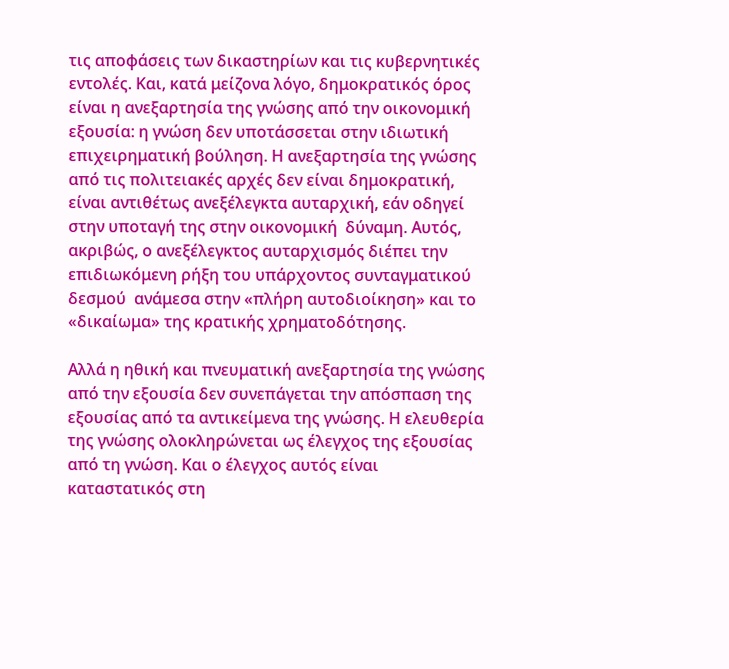τις αποφάσεις των δικαστηρίων και τις κυβερνητικές εντολές. Και, κατά μείζονα λόγο, δημοκρατικός όρος είναι η ανεξαρτησία της γνώσης από την οικονομική εξουσία: η γνώση δεν υποτάσσεται στην ιδιωτική επιχειρηματική βούληση. Η ανεξαρτησία της γνώσης από τις πολιτειακές αρχές δεν είναι δημοκρατική, είναι αντιθέτως ανεξέλεγκτα αυταρχική, εάν οδηγεί στην υποταγή της στην οικονομική  δύναμη. Αυτός, ακριβώς, ο ανεξέλεγκτος αυταρχισμός διέπει την επιδιωκόμενη ρήξη του υπάρχοντος συνταγματικού δεσμού  ανάμεσα στην «πλήρη αυτοδιοίκηση» και το «δικαίωμα» της κρατικής χρηματοδότησης.

Αλλά η ηθική και πνευματική ανεξαρτησία της γνώσης από την εξουσία δεν συνεπάγεται την απόσπαση της εξουσίας από τα αντικείμενα της γνώσης. Η ελευθερία της γνώσης ολοκληρώνεται ως έλεγχος της εξουσίας από τη γνώση. Και ο έλεγχος αυτός είναι καταστατικός στη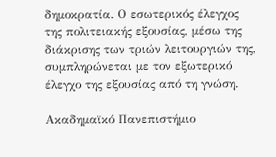δημοκρατία. Ο εσωτερικός έλεγχος της πολιτειακής εξουσίας, μέσω της διάκρισης των τριών λειτουργιών της, συμπληρώνεται με τον εξωτερικό έλεγχο της εξουσίας από τη γνώση.

Aκαδημαϊκό Πανεπιστήμιο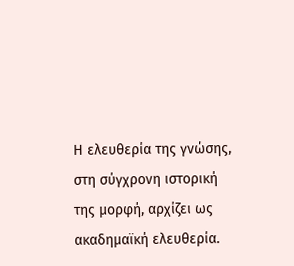Η ελευθερία της γνώσης, στη σύγχρονη ιστορική της μορφή, αρχίζει ως ακαδημαϊκή ελευθερία.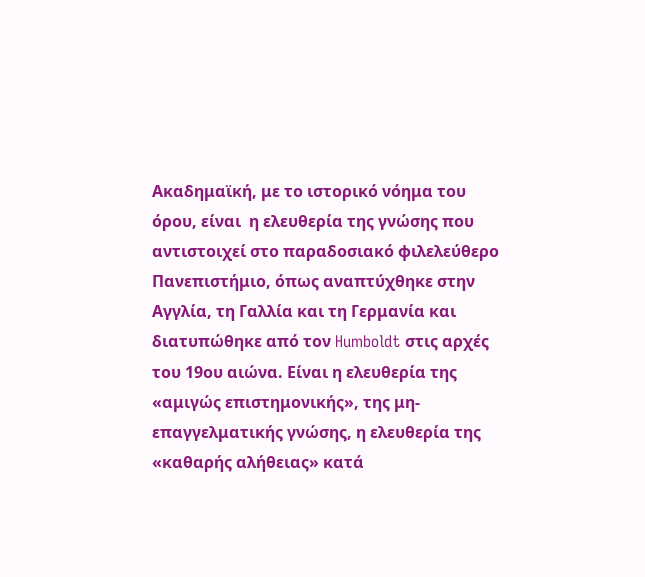Ακαδημαϊκή, με το ιστορικό νόημα του όρου, είναι  η ελευθερία της γνώσης που αντιστοιχεί στο παραδοσιακό φιλελεύθερο Πανεπιστήμιο, όπως αναπτύχθηκε στην Αγγλία, τη Γαλλία και τη Γερμανία και διατυπώθηκε από τον Humboldt στις αρχές του 19ου αιώνα. Είναι η ελευθερία της «αμιγώς επιστημονικής», της μη-επαγγελματικής γνώσης, η ελευθερία της «καθαρής αλήθειας» κατά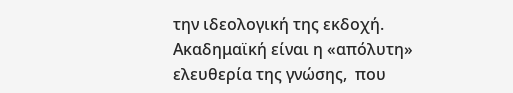την ιδεολογική της εκδοχή. Ακαδημαϊκή είναι η «απόλυτη» ελευθερία της γνώσης,  που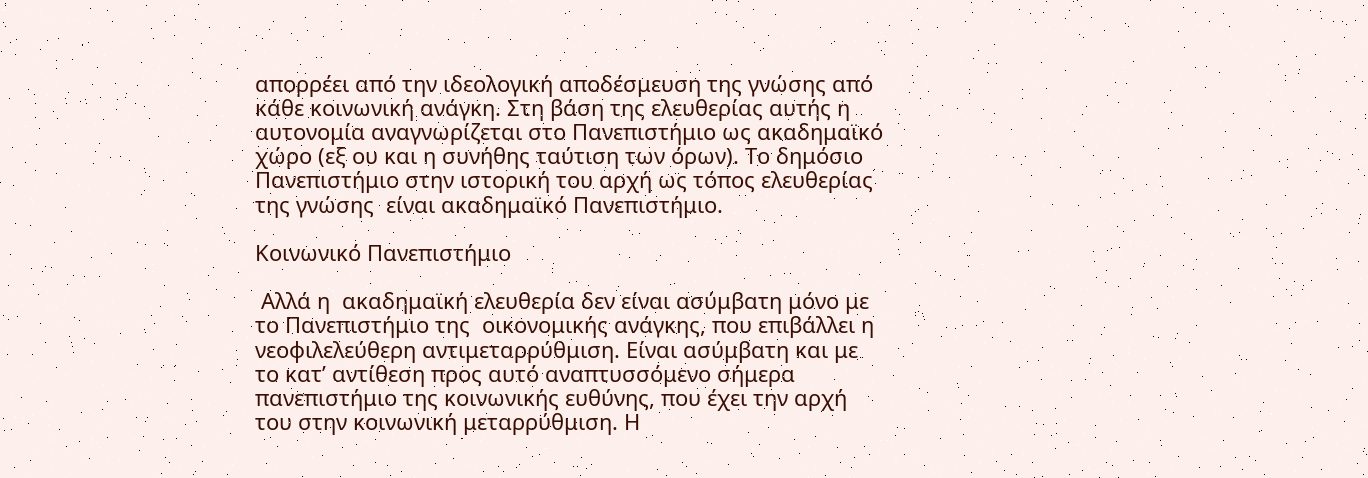απορρέει από την ιδεολογική αποδέσμευση της γνώσης από κάθε κοινωνική ανάγκη. Στη βάση της ελευθερίας αυτής η αυτονομία αναγνωρίζεται στο Πανεπιστήμιο ως ακαδημαϊκό χώρο (εξ ου και η συνήθης ταύτιση των όρων). Το δημόσιο Πανεπιστήμιο στην ιστορική του αρχή ως τόπος ελευθερίας της γνώσης  είναι ακαδημαϊκό Πανεπιστήμιο.

Κοινωνικό Πανεπιστήμιο

 Αλλά η  ακαδημαϊκή ελευθερία δεν είναι ασύμβατη μόνο με το Πανεπιστήμιο της  οικονομικής ανάγκης, που επιβάλλει η νεοφιλελεύθερη αντιμεταρρύθμιση. Είναι ασύμβατη και με το κατ’ αντίθεση προς αυτό αναπτυσσόμενο σήμερα πανεπιστήμιο της κοινωνικής ευθύνης, που έχει την αρχή του στην κοινωνική μεταρρύθμιση. Η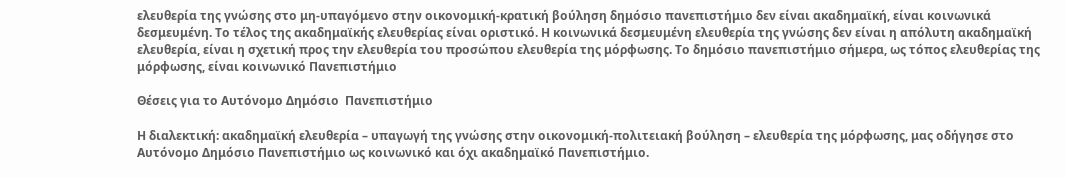ελευθερία της γνώσης στο μη-υπαγόμενο στην οικονομική-κρατική βούληση δημόσιο πανεπιστήμιο δεν είναι ακαδημαϊκή, είναι κοινωνικά δεσμευμένη. Το τέλος της ακαδημαϊκής ελευθερίας είναι οριστικό. Η κοινωνικά δεσμευμένη ελευθερία της γνώσης δεν είναι η απόλυτη ακαδημαϊκή ελευθερία, είναι η σχετική προς την ελευθερία του προσώπου ελευθερία της μόρφωσης. Το δημόσιο πανεπιστήμιο σήμερα, ως τόπος ελευθερίας της μόρφωσης, είναι κοινωνικό Πανεπιστήμιο

Θέσεις για το Αυτόνομο Δημόσιο  Πανεπιστήμιο

Η διαλεκτική: ακαδημαϊκή ελευθερία – υπαγωγή της γνώσης στην οικονομική-πολιτειακή βούληση – ελευθερία της μόρφωσης, μας οδήγησε στο Αυτόνομο Δημόσιο Πανεπιστήμιο ως κοινωνικό και όχι ακαδημαϊκό Πανεπιστήμιο.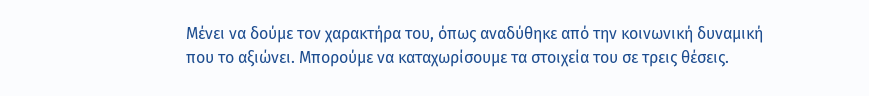Μένει να δούμε τον χαρακτήρα του, όπως αναδύθηκε από την κοινωνική δυναμική που το αξιώνει. Μπορούμε να καταχωρίσουμε τα στοιχεία του σε τρεις θέσεις.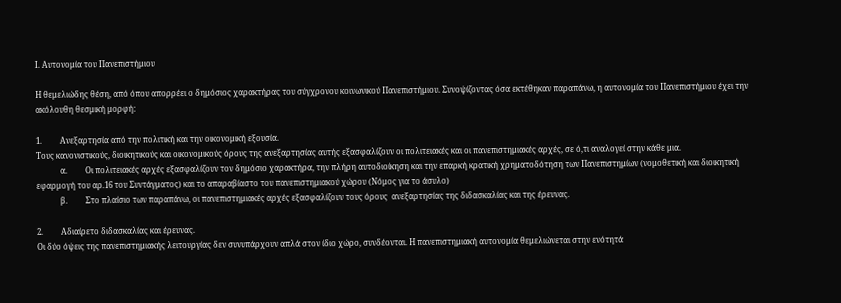Ι. Αυτονομία του Πανεπιστήμιου

Η θεμελιώδης θέση, από όπου απορρέει ο δημόσιος χαρακτήρας του σύγχρονου κοινωνικού Πανεπιστήμιου. Συνοψίζοντας όσα εκτέθηκαν παραπάνω, η αυτονομία του Πανεπιστήμιου έχει την ακόλουθη θεσμική μορφή:

1.         Ανεξαρτησία από την πολιτική και την οικονομική εξουσία.
Τους κανονιστικούς, διοικητικούς και οικονομικούς όρους της ανεξαρτησίας αυτής εξασφαλίζουν οι πολιτειακές και οι πανεπιστημιακές αρχές, σε ό,τι αναλογεί στην κάθε μια.
            α.         Οι πολιτειακές αρχές εξασφαλίζουν τον δημόσιο χαρακτήρα, την πλήρη αυτοδιοίκηση και την επαρκή κρατική χρηματοδότηση των Πανεπιστημίων (νομοθετική και διοικητική εφαρμογή του αρ.16 του Συντάγματος) και το απαραβίαστο του πανεπιστημιακού χώρου (Νόμος για το άσυλο)
            β.         Στο πλαίσιο των παραπάνω, οι πανεπιστημιακές αρχές εξασφαλίζουν τους όρους  ανεξαρτησίας της διδασκαλίας και της έρευνας.

2.         Αδιαίρετο διδασκαλίας και έρευνας.
Οι δύο όψεις της πανεπιστημιακής λειτουργίας δεν συνυπάρχουν απλά στον ίδιο χώρο, συνδέονται. Η πανεπιστημιακή αυτονομία θεμελιώνεται στην ενότητά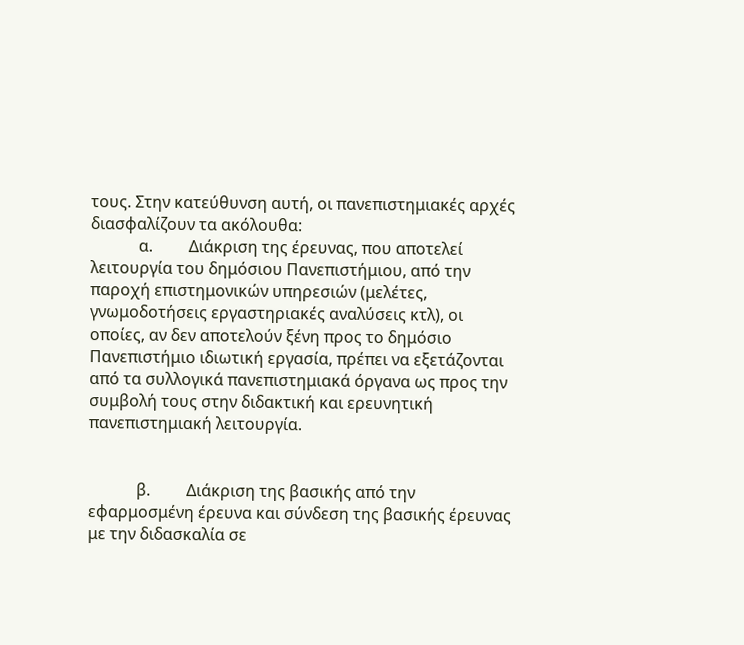τους. Στην κατεύθυνση αυτή, οι πανεπιστημιακές αρχές διασφαλίζουν τα ακόλουθα:
            α.         Διάκριση της έρευνας, που αποτελεί λειτουργία του δημόσιου Πανεπιστήμιου, από την παροχή επιστημονικών υπηρεσιών (μελέτες, γνωμοδοτήσεις εργαστηριακές αναλύσεις κτλ), οι οποίες, αν δεν αποτελούν ξένη προς το δημόσιο Πανεπιστήμιο ιδιωτική εργασία, πρέπει να εξετάζονται από τα συλλογικά πανεπιστημιακά όργανα ως προς την συμβολή τους στην διδακτική και ερευνητική πανεπιστημιακή λειτουργία.


            β.         Διάκριση της βασικής από την εφαρμοσμένη έρευνα και σύνδεση της βασικής έρευνας με την διδασκαλία σε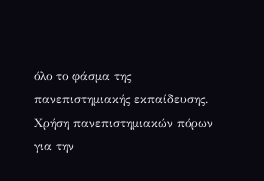όλο το φάσμα της πανεπιστημιακής εκπαίδευσης. Χρήση πανεπιστημιακών πόρων για την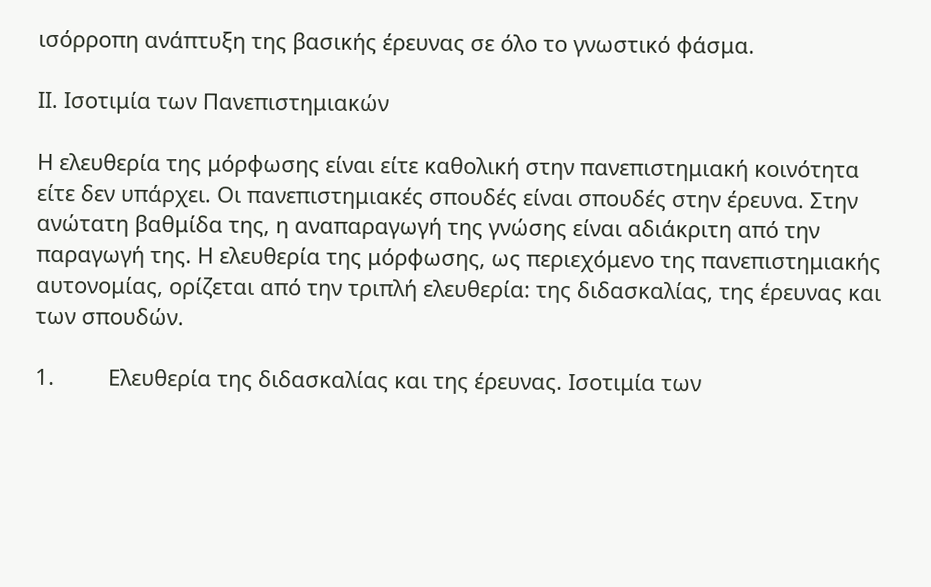ισόρροπη ανάπτυξη της βασικής έρευνας σε όλο το γνωστικό φάσμα.

ΙΙ. Ισοτιμία των Πανεπιστημιακών

Η ελευθερία της μόρφωσης είναι είτε καθολική στην πανεπιστημιακή κοινότητα είτε δεν υπάρχει. Οι πανεπιστημιακές σπουδές είναι σπουδές στην έρευνα. Στην ανώτατη βαθμίδα της, η αναπαραγωγή της γνώσης είναι αδιάκριτη από την παραγωγή της. Η ελευθερία της μόρφωσης, ως περιεχόμενο της πανεπιστημιακής αυτονομίας, ορίζεται από την τριπλή ελευθερία: της διδασκαλίας, της έρευνας και των σπουδών.

1.         Ελευθερία της διδασκαλίας και της έρευνας. Ισοτιμία των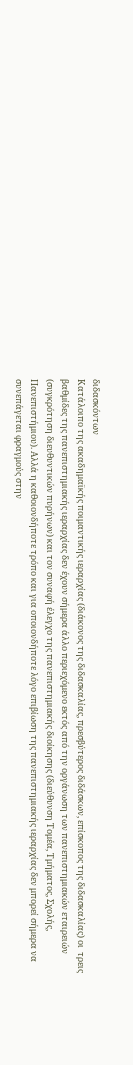διδασκόντων
Κατάλοιπο της ακαδημαϊκής ποιμαντικής ιεραρχίας (διάκονος της διδασκαλίας, πρεσβύτερος διδάσκων, επίσκοπος της διδασκαλίας) οι  τρεις βαθμίδες της πανεπιστημιακής ιεραρχίας δεν έχουν σήμερα άλλο περιεχόμενο εκτός από την οργάνωση των πανεπιστημιακών εταιρειών (συγκρότηση διευθυντικών πυρήνων) και τον συναφή έλεγχο της πανεπιστημιακής διοίκησης (διεύθυνση Τομέα, Τμήματος, Σχολής, Πανεπιστήμιου). Αλλά η καθοιονδήποτε τρόπο και για οποιονδήποτε λόγο επιβίωση της πανεπιστημιακής ιεραρχίας δεν μπορεί σήμερα να συνεπάγεται φραγμούς στην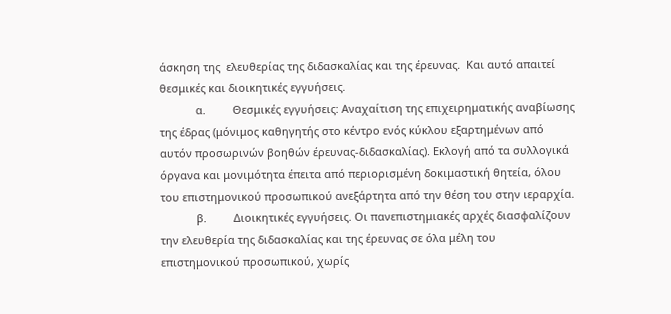άσκηση της  ελευθερίας της διδασκαλίας και της έρευνας.  Και αυτό απαιτεί θεσμικές και διοικητικές εγγυήσεις.
            α.         Θεσμικές εγγυήσεις: Αναχαίτιση της επιχειρηματικής αναβίωσης της έδρας (μόνιμος καθηγητής στο κέντρο ενός κύκλου εξαρτημένων από αυτόν προσωρινών βοηθών έρευνας-διδασκαλίας). Εκλογή από τα συλλογικά όργανα και μονιμότητα έπειτα από περιορισμένη δοκιμαστική θητεία, όλου του επιστημονικού προσωπικού ανεξάρτητα από την θέση του στην ιεραρχία.
            β.         Διοικητικές εγγυήσεις. Οι πανεπιστημιακές αρχές διασφαλίζουν την ελευθερία της διδασκαλίας και της έρευνας σε όλα μέλη του επιστημονικού προσωπικού, χωρίς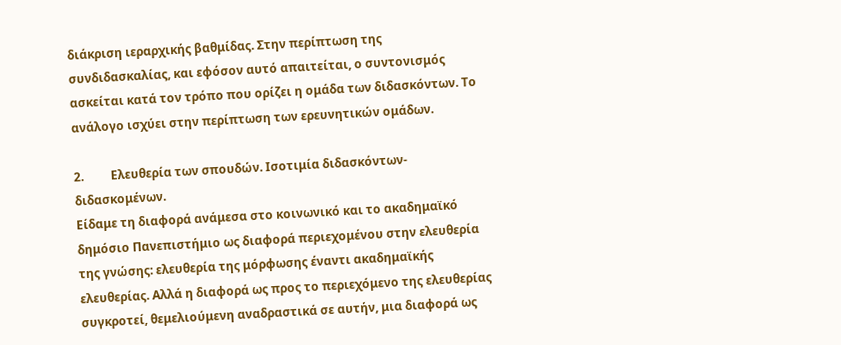διάκριση ιεραρχικής βαθμίδας. Στην περίπτωση της συνδιδασκαλίας, και εφόσον αυτό απαιτείται, ο συντονισμός ασκείται κατά τον τρόπο που ορίζει η ομάδα των διδασκόντων. Το ανάλογο ισχύει στην περίπτωση των ερευνητικών ομάδων.

2.         Ελευθερία των σπουδών. Ισοτιμία διδασκόντων-διδασκομένων.
Είδαμε τη διαφορά ανάμεσα στο κοινωνικό και το ακαδημαϊκό δημόσιο Πανεπιστήμιο ως διαφορά περιεχομένου στην ελευθερία της γνώσης: ελευθερία της μόρφωσης έναντι ακαδημαϊκής ελευθερίας. Αλλά η διαφορά ως προς το περιεχόμενο της ελευθερίας συγκροτεί, θεμελιούμενη αναδραστικά σε αυτήν, μια διαφορά ως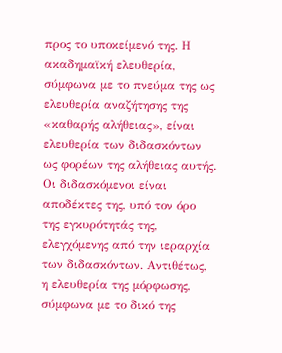προς το υποκείμενό της. Η ακαδημαϊκή ελευθερία, σύμφωνα με το πνεύμα της ως ελευθερία αναζήτησης της «καθαρής αλήθειας», είναι ελευθερία των διδασκόντων ως φορέων της αλήθειας αυτής. Οι διδασκόμενοι είναι αποδέκτες της, υπό τον όρο της εγκυρότητάς της, ελεγχόμενης από την ιεραρχία των διδασκόντων. Αντιθέτως, η ελευθερία της μόρφωσης, σύμφωνα με το δικό της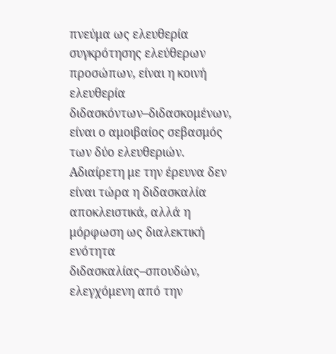πνεύμα ως ελευθερία συγκρότησης ελεύθερων προσώπων, είναι η κοινή ελευθερία διδασκόντων–διδασκομένων, είναι ο αμοιβαίος σεβασμός των δύο ελευθεριών. Αδιαίρετη με την έρευνα δεν είναι τώρα η διδασκαλία αποκλειστικά, αλλά η  μόρφωση ως διαλεκτική ενότητα διδασκαλίας–σπουδών, ελεγχόμενη από την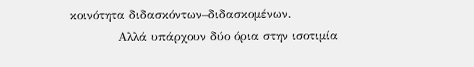κοινότητα διδασκόντων–διδασκομένων.
            Αλλά υπάρχουν δύο όρια στην ισοτιμία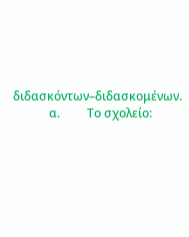διδασκόντων–διδασκομένων.
            α.         Το σχολείο: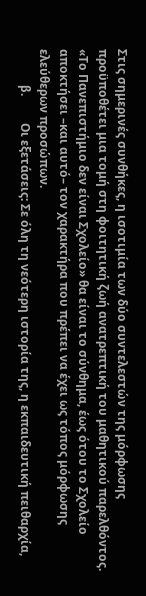Στις σημερινές συνθήκες, η ισοτιμία των δύο συντελεστών της μόρφωσης προϋποθέτει μια τομή στη φοιτητική ζωή ανατρεπτική του μαθητικού παρελθόντος. «Το Πανεπιστήμιο δεν είναι Σχολείο» θα είναι το σύνθημα, έως ότου το Σχολείο αποκτήσει –και αυτό– τον χαρακτήρα που πρέπει να έχει ως τόπος μόρφωσης ελεύθερων προσώπων.
            β.         Οι εξετάσεις: Σε όλη τη νεότερη ιστορία της, η εκπαιδευτική πειθαρχία,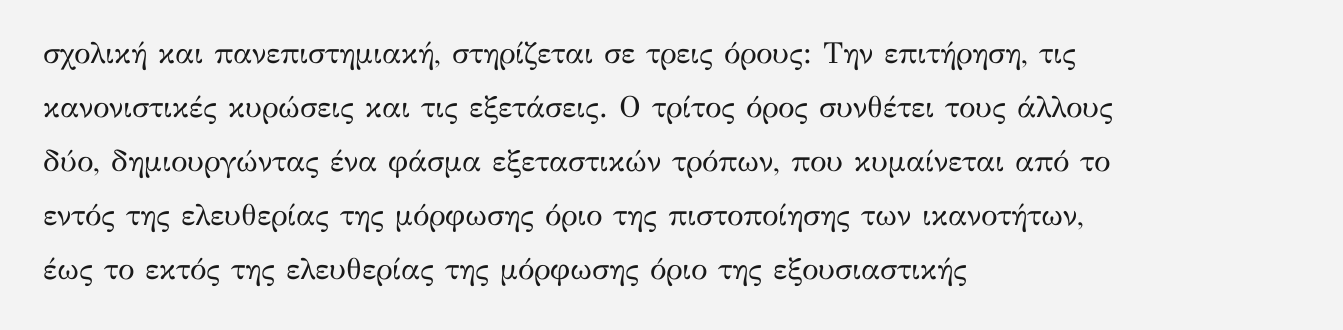σχολική και πανεπιστημιακή, στηρίζεται σε τρεις όρους: Την επιτήρηση, τις κανονιστικές κυρώσεις και τις εξετάσεις. Ο τρίτος όρος συνθέτει τους άλλους δύο, δημιουργώντας ένα φάσμα εξεταστικών τρόπων, που κυμαίνεται από το εντός της ελευθερίας της μόρφωσης όριο της πιστοποίησης των ικανοτήτων, έως το εκτός της ελευθερίας της μόρφωσης όριο της εξουσιαστικής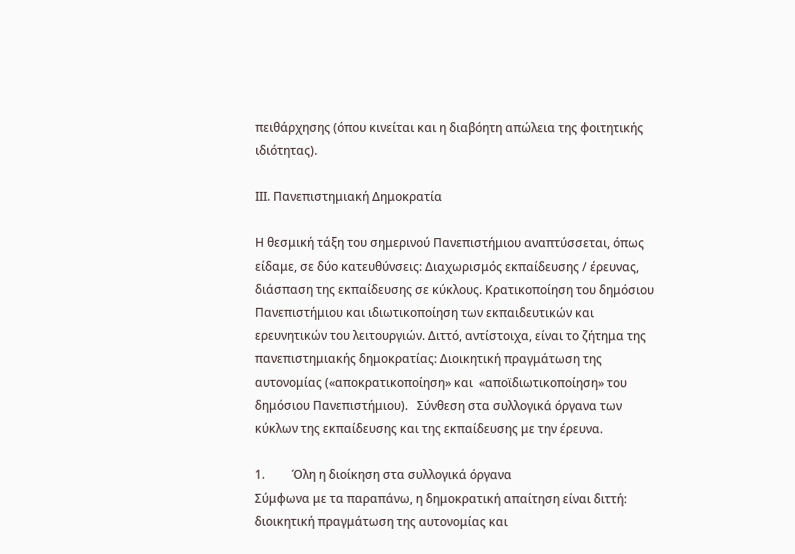πειθάρχησης (όπου κινείται και η διαβόητη απώλεια της φοιτητικής ιδιότητας).

ΙΙΙ. Πανεπιστημιακή Δημοκρατία

Η θεσμική τάξη του σημερινού Πανεπιστήμιου αναπτύσσεται, όπως είδαμε, σε δύο κατευθύνσεις: Διαχωρισμός εκπαίδευσης / έρευνας, διάσπαση της εκπαίδευσης σε κύκλους. Κρατικοποίηση του δημόσιου Πανεπιστήμιου και ιδιωτικοποίηση των εκπαιδευτικών και ερευνητικών του λειτουργιών. Διττό, αντίστοιχα, είναι το ζήτημα της πανεπιστημιακής δημοκρατίας: Διοικητική πραγμάτωση της αυτονομίας («αποκρατικοποίηση» και  «αποϊδιωτικοποίηση» του δημόσιου Πανεπιστήμιου).   Σύνθεση στα συλλογικά όργανα των κύκλων της εκπαίδευσης και της εκπαίδευσης με την έρευνα.

1.         Όλη η διοίκηση στα συλλογικά όργανα
Σύμφωνα με τα παραπάνω, η δημοκρατική απαίτηση είναι διττή: διοικητική πραγμάτωση της αυτονομίας και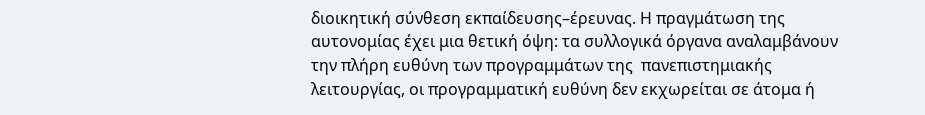διοικητική σύνθεση εκπαίδευσης–έρευνας. Η πραγμάτωση της αυτονομίας έχει μια θετική όψη: τα συλλογικά όργανα αναλαμβάνουν την πλήρη ευθύνη των προγραμμάτων της  πανεπιστημιακής λειτουργίας, οι προγραμματική ευθύνη δεν εκχωρείται σε άτομα ή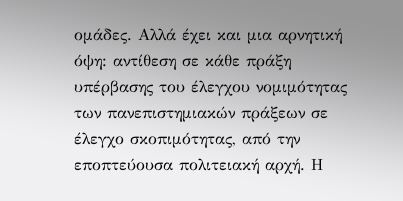ομάδες. Αλλά έχει και μια αρνητική όψη: αντίθεση σε κάθε πράξη υπέρβασης του έλεγχου νομιμότητας των πανεπιστημιακών πράξεων σε έλεγχο σκοπιμότητας, από την εποπτεύουσα πολιτειακή αρχή. Η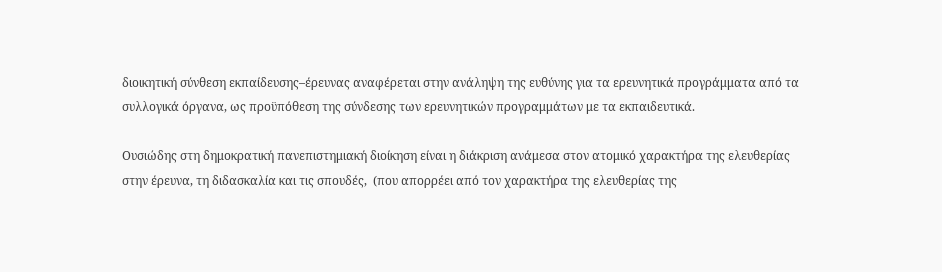διοικητική σύνθεση εκπαίδευσης–έρευνας αναφέρεται στην ανάληψη της ευθύνης για τα ερευνητικά προγράμματα από τα συλλογικά όργανα, ως προϋπόθεση της σύνδεσης των ερευνητικών προγραμμάτων με τα εκπαιδευτικά.

Ουσιώδης στη δημοκρατική πανεπιστημιακή διοίκηση είναι η διάκριση ανάμεσα στον ατομικό χαρακτήρα της ελευθερίας στην έρευνα, τη διδασκαλία και τις σπουδές,  (που απορρέει από τον χαρακτήρα της ελευθερίας της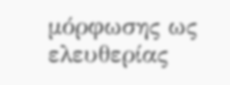μόρφωσης ως ελευθερίας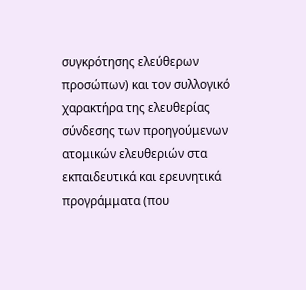συγκρότησης ελεύθερων προσώπων) και τον συλλογικό χαρακτήρα της ελευθερίας σύνδεσης των προηγούμενων ατομικών ελευθεριών στα εκπαιδευτικά και ερευνητικά προγράμματα (που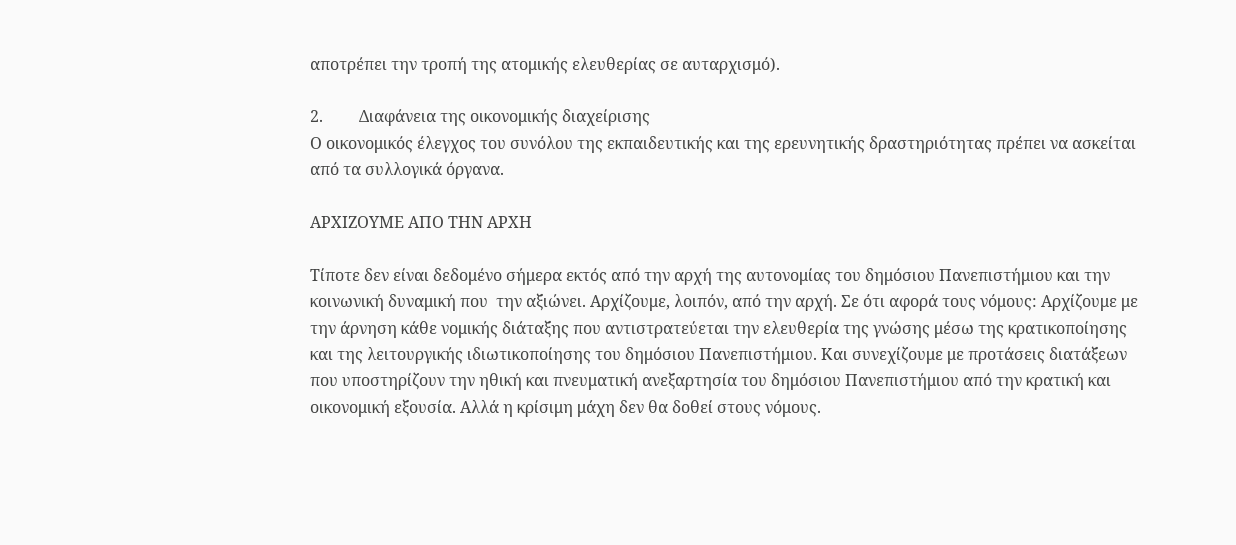αποτρέπει την τροπή της ατομικής ελευθερίας σε αυταρχισμό).

2.         Διαφάνεια της οικονομικής διαχείρισης
Ο οικονομικός έλεγχος του συνόλου της εκπαιδευτικής και της ερευνητικής δραστηριότητας πρέπει να ασκείται από τα συλλογικά όργανα.

ΑΡΧΙΖΟΥΜΕ ΑΠΟ ΤΗΝ ΑΡΧΗ

Τίποτε δεν είναι δεδομένο σήμερα εκτός από την αρχή της αυτονομίας του δημόσιου Πανεπιστήμιου και την κοινωνική δυναμική που  την αξιώνει. Αρχίζουμε, λοιπόν, από την αρχή. Σε ότι αφορά τους νόμους: Αρχίζουμε με την άρνηση κάθε νομικής διάταξης που αντιστρατεύεται την ελευθερία της γνώσης μέσω της κρατικοποίησης και της λειτουργικής ιδιωτικοποίησης του δημόσιου Πανεπιστήμιου. Και συνεχίζουμε με προτάσεις διατάξεων που υποστηρίζουν την ηθική και πνευματική ανεξαρτησία του δημόσιου Πανεπιστήμιου από την κρατική και οικονομική εξουσία. Αλλά η κρίσιμη μάχη δεν θα δοθεί στους νόμους.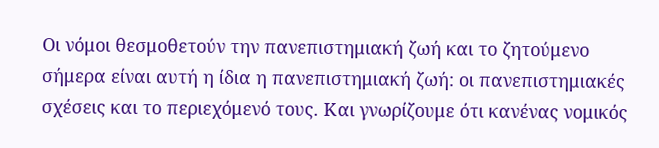Οι νόμοι θεσμοθετούν την πανεπιστημιακή ζωή και το ζητούμενο σήμερα είναι αυτή η ίδια η πανεπιστημιακή ζωή: οι πανεπιστημιακές σχέσεις και το περιεχόμενό τους. Και γνωρίζουμε ότι κανένας νομικός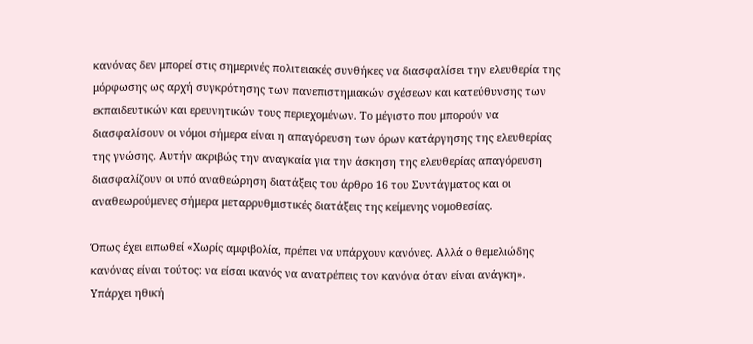κανόνας δεν μπορεί στις σημερινές πολιτειακές συνθήκες να διασφαλίσει την ελευθερία της μόρφωσης ως αρχή συγκρότησης των πανεπιστημιακών σχέσεων και κατεύθυνσης των εκπαιδευτικών και ερευνητικών τους περιεχομένων. Το μέγιστο που μπορούν να διασφαλίσουν οι νόμοι σήμερα είναι η απαγόρευση των όρων κατάργησης της ελευθερίας της γνώσης. Αυτήν ακριβώς την αναγκαία για την άσκηση της ελευθερίας απαγόρευση διασφαλίζουν οι υπό αναθεώρηση διατάξεις του άρθρο 16 του Συντάγματος και οι αναθεωρούμενες σήμερα μεταρρυθμιστικές διατάξεις της κείμενης νομοθεσίας.

Όπως έχει ειπωθεί «Χωρίς αμφιβολία, πρέπει να υπάρχουν κανόνες. Αλλά ο θεμελιώδης κανόνας είναι τούτος: να είσαι ικανός να ανατρέπεις τον κανόνα όταν είναι ανάγκη». Υπάρχει ηθική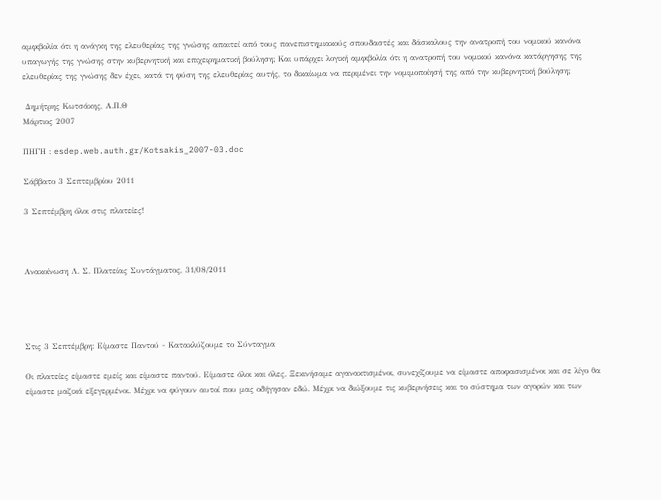αμφιβολία ότι η ανάγκη της ελευθερίας της γνώσης απαιτεί από τους πανεπιστημιακούς σπουδαστές και δάσκαλους την ανατροπή του νομικού κανόνα υπαγωγής της γνώσης στην κυβερνητική και επιχειρηματική βούληση; Και υπάρχει λογική αμφιβολία ότι η ανατροπή του νομικού κανόνα κατάργησης της ελευθερίας της γνώσης δεν έχει, κατά τη φύση της ελευθερίας αυτής, το δικαίωμα να περιμένει την νομιμοποίησή της από την κυβερνητική βούληση;

 Δημήτρης Κωτσάκης, Α.Π.Θ
Μάρτιος 2007

ΠΗΓΗ : esdep.web.auth.gr/Kotsakis_2007-03.doc

Σάββατο 3 Σεπτεμβρίου 2011

3 Σεπτέμβρη όλοι στις πλατείες!



Ανακοίνωση Λ. Σ. Πλατείας Συντάγματος, 31/08/2011




Στις 3 Σεπτέμβρη: Είμαστε Παντού - Κατακλύζουμε το Σύνταγμα

Οι πλατείες είμαστε εμείς και είμαστε παντού. Είμαστε όλοι και όλες. Ξεκινήσαμε αγανακτισμένοι, συνεχίζουμε να είμαστε αποφασισμένοι και σε λίγο θα είμαστε μαζικά εξεγερμένοι. Μέχρι να φύγουν αυτοί που μας οδήγησαν εδώ. Μέχρι να διώξουμε τις κυβερνήσεις και το σύστημα των αγορών και των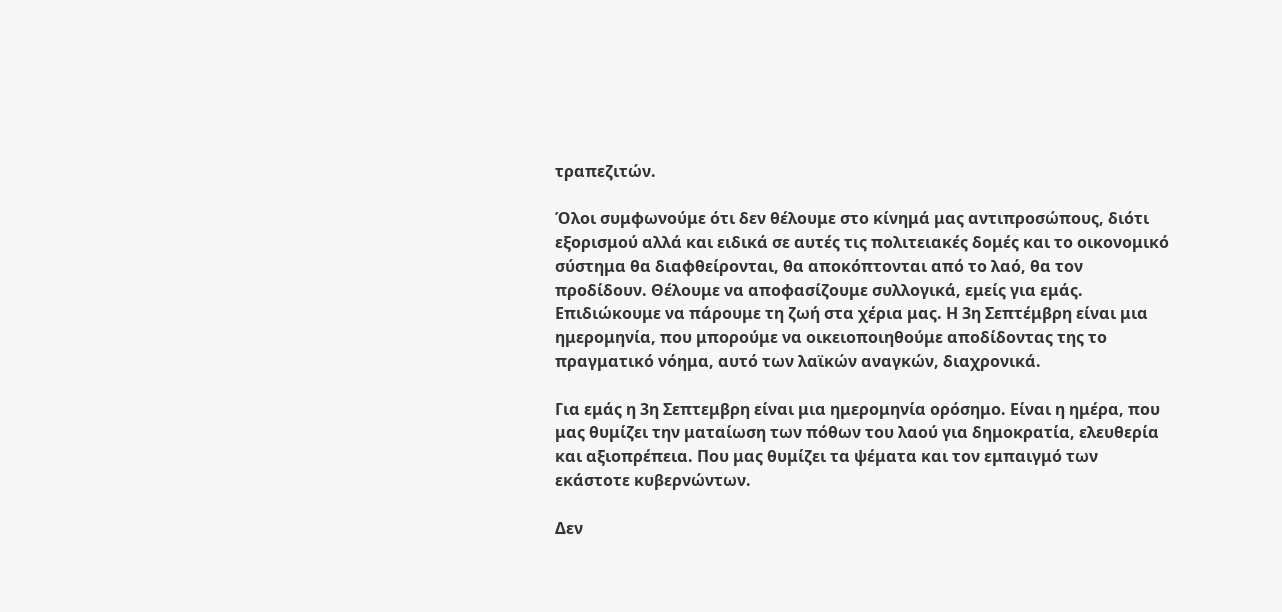τραπεζιτών.

Όλοι συμφωνούμε ότι δεν θέλουμε στο κίνημά μας αντιπροσώπους, διότι εξορισμού αλλά και ειδικά σε αυτές τις πολιτειακές δομές και το οικονομικό σύστημα θα διαφθείρονται, θα αποκόπτονται από το λαό, θα τον προδίδουν. Θέλουμε να αποφασίζουμε συλλογικά, εμείς για εμάς. Επιδιώκουμε να πάρουμε τη ζωή στα χέρια μας. Η 3η Σεπτέμβρη είναι μια ημερομηνία, που μπορούμε να οικειοποιηθούμε αποδίδοντας της το πραγματικό νόημα, αυτό των λαϊκών αναγκών, διαχρονικά.

Για εμάς η 3η Σεπτεμβρη είναι μια ημερομηνία ορόσημο. Είναι η ημέρα, που μας θυμίζει την ματαίωση των πόθων του λαού για δημοκρατία, ελευθερία και αξιοπρέπεια. Που μας θυμίζει τα ψέματα και τον εμπαιγμό των εκάστοτε κυβερνώντων.

Δεν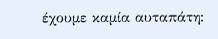έχουμε καμία αυταπάτη: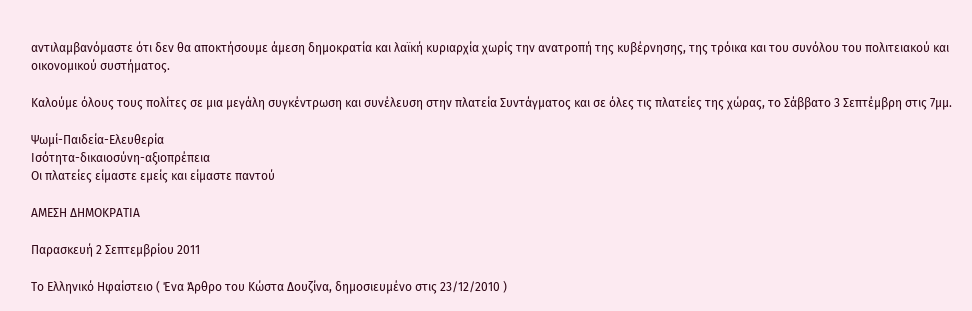αντιλαμβανόμαστε ότι δεν θα αποκτήσουμε άμεση δημοκρατία και λαϊκή κυριαρχία χωρίς την ανατροπή της κυβέρνησης, της τρόικα και του συνόλου του πολιτειακού και οικονομικού συστήματος.

Καλούμε όλους τους πολίτες σε μια μεγάλη συγκέντρωση και συνέλευση στην πλατεία Συντάγματος και σε όλες τις πλατείες της χώρας, το Σάββατο 3 Σεπτέμβρη στις 7μμ.

Ψωμί-Παιδεία-Ελευθερία
Ισότητα-δικαιοσύνη-αξιοπρέπεια
Οι πλατείες είμαστε εμείς και είμαστε παντού

ΑΜΕΣΗ ΔΗΜΟΚΡΑΤΙΑ

Παρασκευή 2 Σεπτεμβρίου 2011

Το Ελληνικό Ηφαίστειο ( Ένα Άρθρο του Κώστα Δουζίνα, δημοσιευμένο στις 23/12/2010 )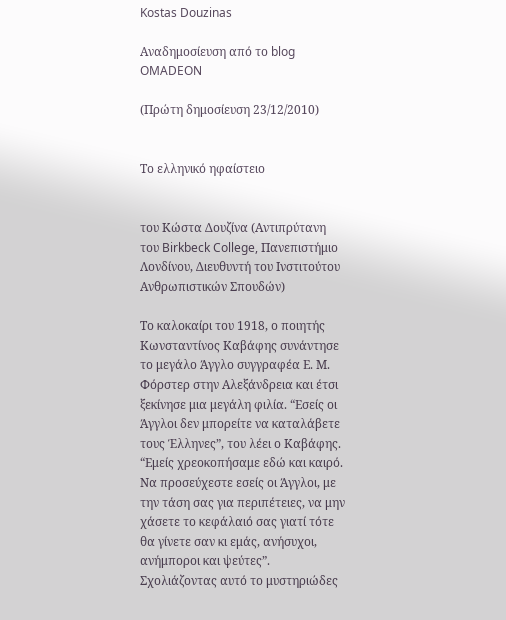Kostas Douzinas

Αναδημοσίευση από το blog  OMADEON

(Πρώτη δημοσίευση 23/12/2010)


Το ελληνικό ηφαίστειο


του Κώστα Δουζίνα (Αντιπρύτανη του Birkbeck College, Πανεπιστήμιο Λονδίνου, Διευθυντή του Ινστιτούτου Ανθρωπιστικών Σπουδών)

Το καλοκαίρι του 1918, ο ποιητής Κωνσταντίνος Καβάφης συνάντησε το μεγάλο Άγγλο συγγραφέα Ε. Μ. Φόρστερ στην Αλεξάνδρεια και έτσι ξεκίνησε μια μεγάλη φιλία. “Εσείς οι Άγγλοι δεν μπορείτε να καταλάβετε τους Έλληνες”, του λέει ο Καβάφης. “Εμείς χρεοκοπήσαμε εδώ και καιρό. Να προσεύχεστε εσείς οι Άγγλοι, με την τάση σας για περιπέτειες, να μην χάσετε το κεφάλαιό σας γιατί τότε θα γίνετε σαν κι εμάς, ανήσυχοι, ανήμποροι και ψεύτες”. Σχολιάζοντας αυτό το μυστηριώδες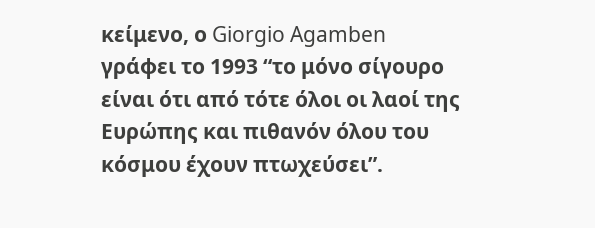κείμενο, ο Giorgio Agamben γράφει το 1993 “το μόνο σίγουρο είναι ότι από τότε όλοι οι λαοί της Ευρώπης και πιθανόν όλου του κόσμου έχουν πτωχεύσει”.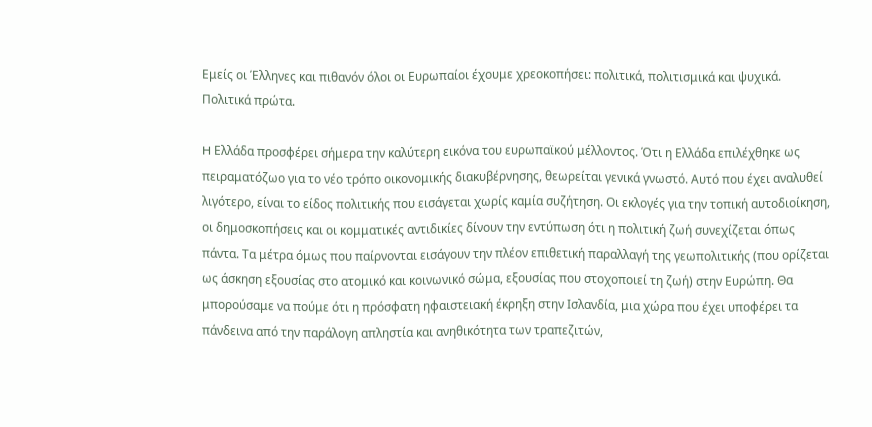Εμείς οι Έλληνες και πιθανόν όλοι οι Ευρωπαίοι έχουμε χρεοκοπήσει: πολιτικά, πολιτισμικά και ψυχικά. Πολιτικά πρώτα.

H Ελλάδα προσφέρει σήμερα την καλύτερη εικόνα του ευρωπαϊκού μέλλοντος. Ότι η Ελλάδα επιλέχθηκε ως πειραματόζωο για το νέο τρόπο οικονομικής διακυβέρνησης, θεωρείται γενικά γνωστό. Αυτό που έχει αναλυθεί λιγότερο, είναι το είδος πολιτικής που εισάγεται χωρίς καμία συζήτηση. Οι εκλογές για την τοπική αυτοδιοίκηση, οι δημοσκοπήσεις και οι κομματικές αντιδικίες δίνουν την εντύπωση ότι η πολιτική ζωή συνεχίζεται όπως πάντα. Τα μέτρα όμως που παίρνονται εισάγουν την πλέον επιθετική παραλλαγή της γεωπολιτικής (που ορίζεται ως άσκηση εξουσίας στο ατομικό και κοινωνικό σώμα, εξουσίας που στοχοποιεί τη ζωή) στην Ευρώπη. Θα μπορούσαμε να πούμε ότι η πρόσφατη ηφαιστειακή έκρηξη στην Ισλανδία, μια χώρα που έχει υποφέρει τα πάνδεινα από την παράλογη απληστία και ανηθικότητα των τραπεζιτών,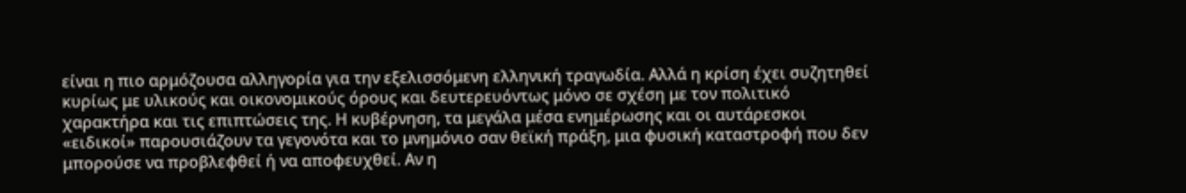είναι η πιο αρμόζουσα αλληγορία για την εξελισσόμενη ελληνική τραγωδία. Αλλά η κρίση έχει συζητηθεί κυρίως με υλικούς και οικονομικούς όρους και δευτερευόντως μόνο σε σχέση με τον πολιτικό χαρακτήρα και τις επιπτώσεις της. Η κυβέρνηση, τα μεγάλα μέσα ενημέρωσης και οι αυτάρεσκοι «ειδικοί» παρουσιάζουν τα γεγονότα και το μνημόνιο σαν θεϊκή πράξη, μια φυσική καταστροφή που δεν μπορούσε να προβλεφθεί ή να αποφευχθεί. Αν η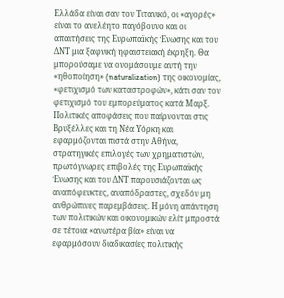Ελλάδα είναι σαν τον Τιτανικό, οι «αγορές» είναι το ανελέητο παγόβουνο και οι απαιτήσεις της Ευρωπαïκής Ένωσης και του ΔΝΤ μια ξαφνική ηφαιστειακή έκρηξη. Θα μπορούσαμε να ονομάσουμε αυτή την «ηθοποίηση» (naturalization) της οικονομίας, «φετιχισμό των καταστροφών», κάτι σαν τον φετιχισμό του εμπορεύματος κατά Μαρξ. Πολιτικές αποφάσεις που παίρνονται στις Βρυξέλλες και τη Νέα Υόρκη και εφαρμόζονται πιστά στην Αθήνα, στρατηγικές επιλογές των χρηματιστών, πρωτόγνωρες επιβολές της Ευρωπαϊκής Ένωσης και του ΔΝΤ παρουσιάζονται ως αναπόφευκτες, αναπόδραστες, σχεδόν μη ανθρώπινες παρεμβάσεις. Η μόνη απάντηση των πολιτικών και οικονομικών ελίτ μπροστά σε τέτοια «ανωτέρα βία» είναι να εφαρμόσουν διαδικασίες πολιτικής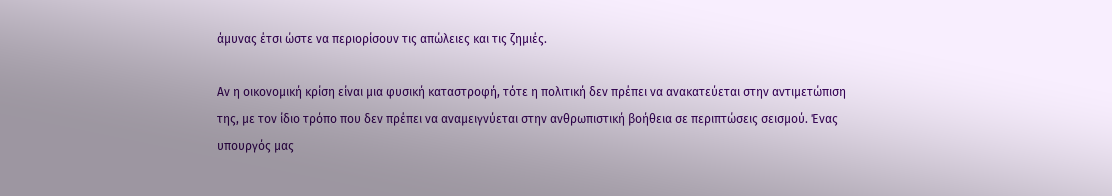άμυνας έτσι ώστε να περιορίσουν τις απώλειες και τις ζημιές.

Αν η οικονομική κρίση είναι μια φυσική καταστροφή, τότε η πολιτική δεν πρέπει να ανακατεύεται στην αντιμετώπιση της, με τον ίδιο τρόπο που δεν πρέπει να αναμειγνύεται στην ανθρωπιστική βοήθεια σε περιπτώσεις σεισμού. Ένας υπουργός μας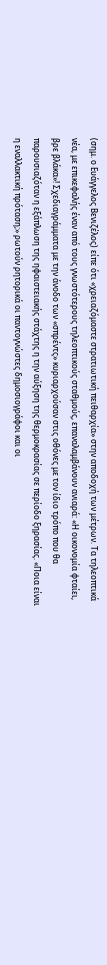(σημ. ο Ευάγγελος Βενιζέλος) είπε ότι «χρειαζόμαστε στρατιωτική πειθαρχία» στην αποδοχή των μέτρων. Τα τηλεοπτικά νέα, με επικεφαλής έναν από τους γνωστότερους τηλεοπτικούς σταθμούς, επαναλαμβάνουν ανιαρά: «Η οικονομία φταίει, βρε βλάκα»! Σχεδιαγράμματα με την άνοδο των «σπρέντς» κυριαρχούσαν στις οθόνες με τον ίδιο τρόπο που θα παρουσιαζόταν η εξάπλωση της ηφαιστειακής στάχτης η την αύξηση της θερμοκρασίας σε περίοδο ξηρασίας. «Ποια είναι η εναλλακτική πρόταση;» ρωτούν ρητορικά οι παντογνώστες δημοσιογράφοι και οι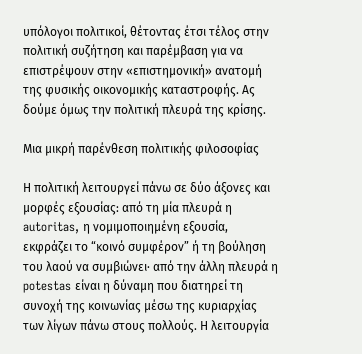υπόλογοι πολιτικοί, θέτοντας έτσι τέλος στην πολιτική συζήτηση και παρέμβαση για να επιστρέψoυν στην «επιστημονική» ανατομή της φυσικής οικονομικής καταστροφής. Ας δούμε όμως την πολιτική πλευρά της κρίσης.

Μια μικρή παρένθεση πολιτικής φιλοσοφίας

Η πολιτική λειτουργεί πάνω σε δύο άξονες και μορφές εξουσίας: από τη μία πλευρά η autoritas, η νομιμοποιημένη εξουσία, εκφράζει το “κοινό συμφέρον” ή τη βούληση του λαού να συμβιώνει· από την άλλη πλευρά η potestas είναι η δύναμη που διατηρεί τη συνοχή της κοινωνίας μέσω της κυριαρχίας των λίγων πάνω στους πολλούς. Η λειτουργία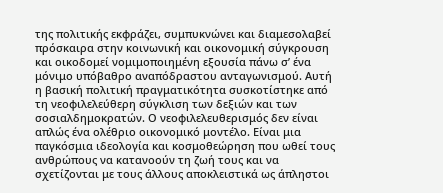της πολιτικής εκφράζει, συμπυκνώνει και διαμεσολαβεί πρόσκαιρα στην κοινωνική και οικονομική σύγκρουση και οικοδομεί νομιμοποιημένη εξουσία πάνω σ’ ένα μόνιμο υπόβαθρο αναπόδραστου ανταγωνισμού. Αυτή η βασική πολιτική πραγματικότητα συσκοτίστηκε από τη νεοφιλελεύθερη σύγκλιση των δεξιών και των σοσιαλδημοκρατών. Ο νεοφιλελευθερισμός δεν είναι απλώς ένα ολέθριο οικονομικό μοντέλο. Είναι μια παγκόσμια ιδεολογία και κοσμοθεώρηση που ωθεί τους ανθρώπους να κατανοούν τη ζωή τους και να σχετίζονται με τους άλλους αποκλειστικά ως άπληστοι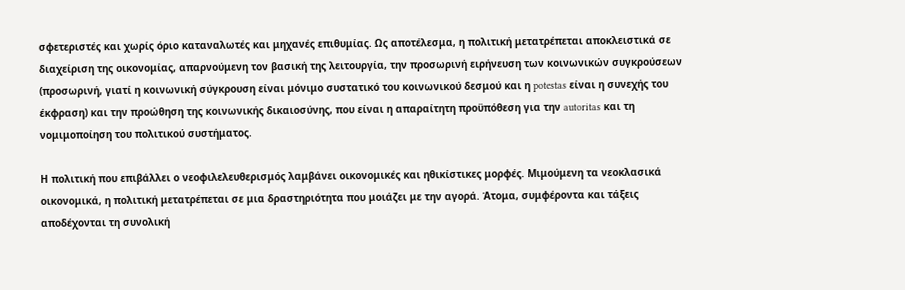σφετεριστές και χωρίς όριο καταναλωτές και μηχανές επιθυμίας. Ως αποτέλεσμα, η πολιτική μετατρέπεται αποκλειστικά σε διαχείριση της οικονομίας, απαρνούμενη τον βασική της λειτουργία, την προσωρινή ειρήνευση των κοινωνικών συγκρούσεων (προσωρινή, γιατί η κοινωνική σύγκρουση είναι μόνιμο συστατικό του κοινωνικού δεσμού και η potestas είναι η συνεχής του έκφραση) και την προώθηση της κοινωνικής δικαιοσύνης, που είναι η απαραίτητη προϋπόθεση για την autoritas και τη νομιμοποίηση του πολιτικού συστήματος.

Η πολιτική που επιβάλλει ο νεοφιλελευθερισμός λαμβάνει οικονομικές και ηθικίστικες μορφές. Μιμούμενη τα νεοκλασικά οικονομικά, η πολιτική μετατρέπεται σε μια δραστηριότητα που μοιάζει με την αγορά. Άτομα, συμφέροντα και τάξεις αποδέχονται τη συνολική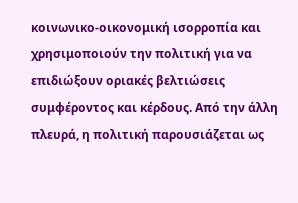κοινωνικο-οικονομική ισορροπία και χρησιμοποιούν την πολιτική για να επιδιώξουν οριακές βελτιώσεις συμφέροντος και κέρδους. Από την άλλη πλευρά, η πολιτική παρουσιάζεται ως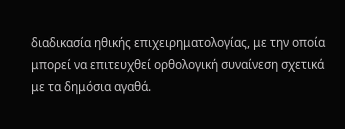διαδικασία ηθικής επιχειρηματολογίας, με την οποία μπορεί να επιτευχθεί ορθολογική συναίνεση σχετικά με τα δημόσια αγαθά.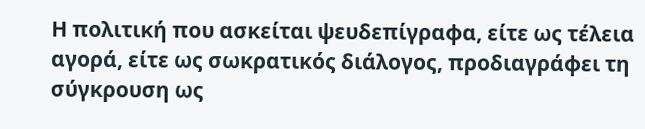Η πολιτική που ασκείται ψευδεπίγραφα, είτε ως τέλεια αγορά, είτε ως σωκρατικός διάλογος, προδιαγράφει τη σύγκρουση ως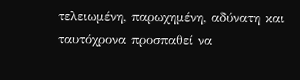τελειωμένη, παρωχημένη, αδύνατη και ταυτόχρονα προσπαθεί να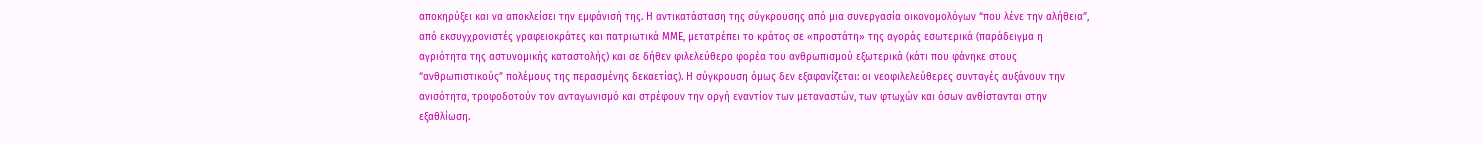αποκηρύξει και να αποκλείσει την εμφάνισή της. Η αντικατάσταση της σύγκρουσης από μια συνεργασία οικονομολόγων “που λένε την αλήθεια”, από εκσυγχρονιστές γραφειοκράτες και πατριωτικά ΜΜΕ, μετατρέπει το κράτος σε «προστάτη» της αγοράς εσωτερικά (παράδειγμα η αγριότητα της αστυνομικής καταστολής) και σε δήθεν φιλελεύθερο φορέα του ανθρωπισμού εξωτερικά (κάτι που φάνηκε στους “ανθρωπιστικούς” πολέμους της περασμένης δεκαετίας). Η σύγκρουση όμως δεν εξαφανίζεται: οι νεοφιλελεύθερες συνταγές αυξάνουν την ανισότητα, τροφοδοτούν τον ανταγωνισμό και στρέφουν την οργή εναντίον των μεταναστών, των φτωχών και όσων ανθίστανται στην εξαθλίωση.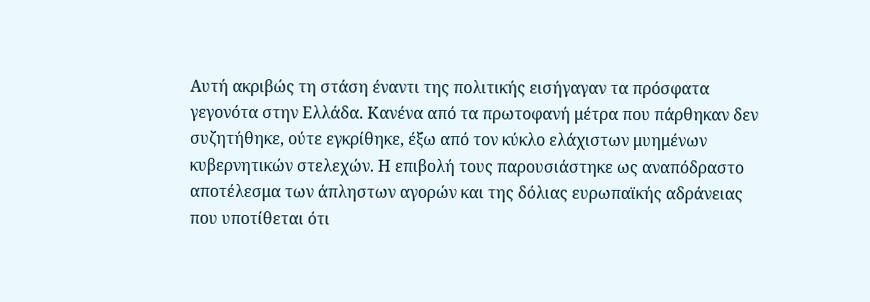Αυτή ακριβώς τη στάση έναντι της πολιτικής εισήγαγαν τα πρόσφατα γεγονότα στην Ελλάδα. Κανένα από τα πρωτοφανή μέτρα που πάρθηκαν δεν συζητήθηκε, ούτε εγκρίθηκε, έξω από τον κύκλο ελάχιστων μυημένων κυβερνητικών στελεχών. Η επιβολή τους παρουσιάστηκε ως αναπόδραστο αποτέλεσμα των άπληστων αγορών και της δόλιας ευρωπαϊκής αδράνειας που υποτίθεται ότι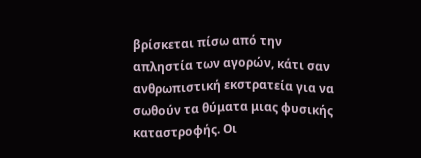βρίσκεται πίσω από την απληστία των αγορών, κάτι σαν ανθρωπιστική εκστρατεία για να σωθούν τα θύματα μιας φυσικής καταστροφής. Οι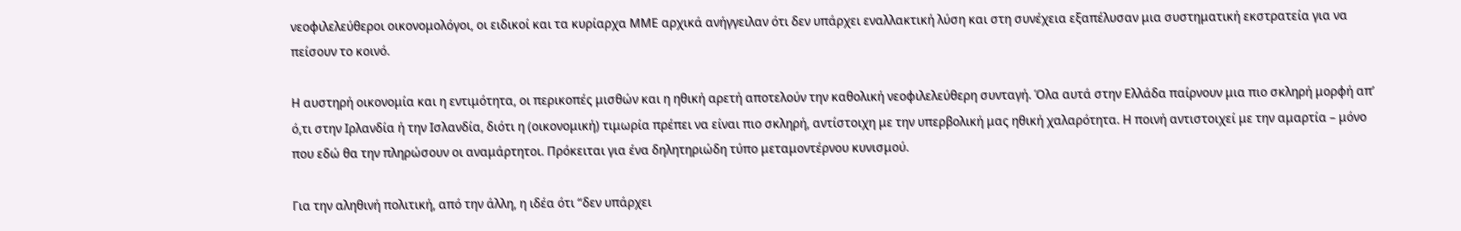νεοφιλελεύθεροι οικονομολόγοι, οι ειδικοί και τα κυρίαρχα ΜΜΕ αρχικά ανήγγειλαν ότι δεν υπάρχει εναλλακτική λύση και στη συνέχεια εξαπέλυσαν μια συστηματική εκστρατεία για να πείσουν το κοινό.

Η αυστηρή οικονομία και η εντιμότητα, οι περικοπές μισθών και η ηθική αρετή αποτελούν την καθολική νεοφιλελεύθερη συνταγή. Όλα αυτά στην Ελλάδα παίρνουν μια πιο σκληρή μορφή απ’ ό,τι στην Ιρλανδία ή την Ισλανδία, διότι η (οικονομική) τιμωρία πρέπει να είναι πιο σκληρή, αντίστοιχη με την υπερβολική μας ηθική χαλαρότητα. Η ποινή αντιστοιχεί με την αμαρτία – μόνο που εδώ θα την πληρώσουν οι αναμάρτητοι. Πρόκειται για ένα δηλητηριώδη τύπο μεταμοντέρνου κυνισμού.

Για την αληθινή πολιτική, από την άλλη, η ιδέα ότι “δεν υπάρχει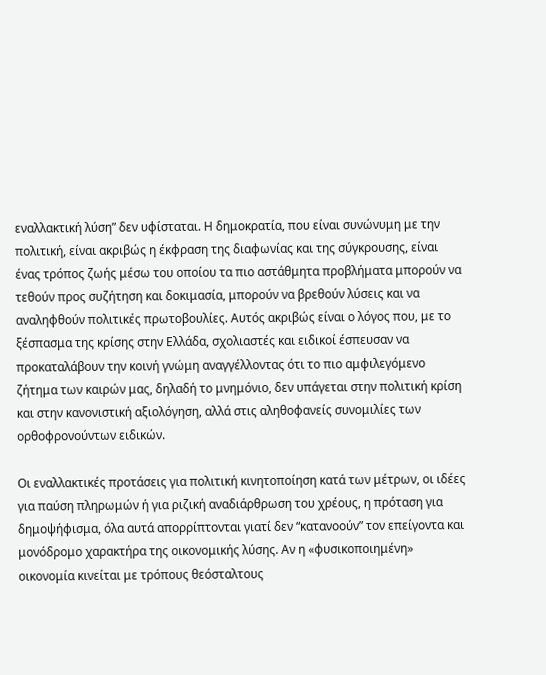εναλλακτική λύση” δεν υφίσταται. Η δημοκρατία, που είναι συνώνυμη με την πολιτική, είναι ακριβώς η έκφραση της διαφωνίας και της σύγκρουσης, είναι ένας τρόπος ζωής μέσω του οποίου τα πιο αστάθμητα προβλήματα μπορούν να τεθούν προς συζήτηση και δοκιμασία, μπορούν να βρεθούν λύσεις και να αναληφθούν πολιτικές πρωτοβουλίες. Αυτός ακριβώς είναι ο λόγος που, με το ξέσπασμα της κρίσης στην Ελλάδα, σχολιαστές και ειδικοί έσπευσαν να προκαταλάβουν την κοινή γνώμη αναγγέλλοντας ότι το πιο αμφιλεγόμενο ζήτημα των καιρών μας, δηλαδή το μνημόνιο, δεν υπάγεται στην πολιτική κρίση και στην κανονιστική αξιολόγηση, αλλά στις αληθοφανείς συνομιλίες των ορθοφρονούντων ειδικών.

Οι εναλλακτικές προτάσεις για πολιτική κινητοποίηση κατά των μέτρων, οι ιδέες για παύση πληρωμών ή για ριζική αναδιάρθρωση του χρέους, η πρόταση για δημοψήφισμα, όλα αυτά απορρίπτονται γιατί δεν “κατανοούν” τον επείγοντα και μονόδρομο χαρακτήρα της οικονομικής λύσης. Αν η «φυσικοποιημένη» οικονομία κινείται με τρόπους θεόσταλτους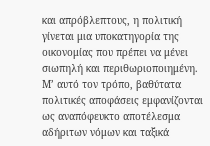και απρόβλεπτους, η πολιτική γίνεται μια υποκατηγορία της οικονομίας που πρέπει να μένει σιωπηλή και περιθωριοποιημένη. Μ’ αυτό τον τρόπο, βαθύτατα πολιτικές αποφάσεις εμφανίζονται ως αναπόφευκτο αποτέλεσμα αδήριτων νόμων και ταξικά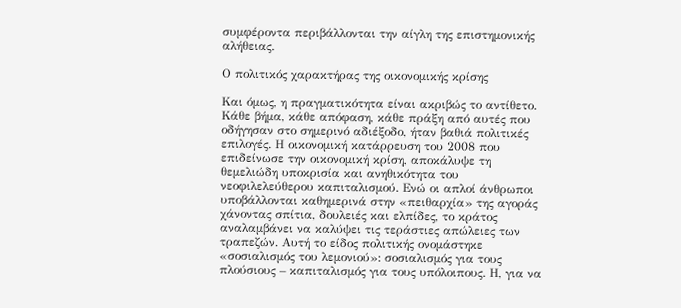συμφέροντα περιβάλλονται την αίγλη της επιστημονικής αλήθειας.

Ο πολιτικός χαρακτήρας της οικονομικής κρίσης

Και όμως, η πραγματικότητα είναι ακριβώς το αντίθετο. Κάθε βήμα, κάθε απόφαση, κάθε πράξη από αυτές που οδήγησαν στο σημερινό αδιέξοδο, ήταν βαθιά πολιτικές επιλογές. Η οικονομική κατάρρευση του 2008 που επιδείνωσε την οικονομική κρίση, αποκάλυψε τη θεμελιώδη υποκρισία και ανηθικότητα του νεοφιλελεύθερου καπιταλισμού. Ενώ οι απλοί άνθρωποι υποβάλλονται καθημερινά στην «πειθαρχία» της αγοράς χάνοντας σπίτια, δουλειές και ελπίδες, το κράτος αναλαμβάνει να καλύψει τις τεράστιες απώλειες των τραπεζών. Αυτή το είδος πολιτικής ονομάστηκε «σοσιαλισμός του λεμονιού»: σοσιαλισμός για τους πλούσιους – καπιταλισμός για τους υπόλοιπους. Η, για να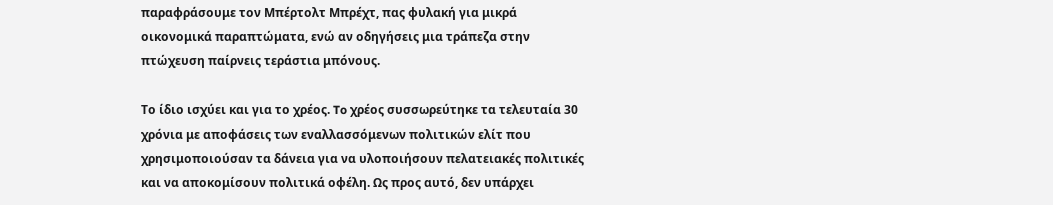παραφράσουμε τον Μπέρτολτ Μπρέχτ, πας φυλακή για μικρά οικονομικά παραπτώματα, ενώ αν οδηγήσεις μια τράπεζα στην πτώχευση παίρνεις τεράστια μπόνους.

Το ίδιο ισχύει και για το χρέος. To χρέος συσσωρεύτηκε τα τελευταία 30 χρόνια με αποφάσεις των εναλλασσόμενων πολιτικών ελίτ που χρησιμοποιούσαν τα δάνεια για να υλοποιήσουν πελατειακές πολιτικές και να αποκομίσουν πολιτικά οφέλη. Ως προς αυτό, δεν υπάρχει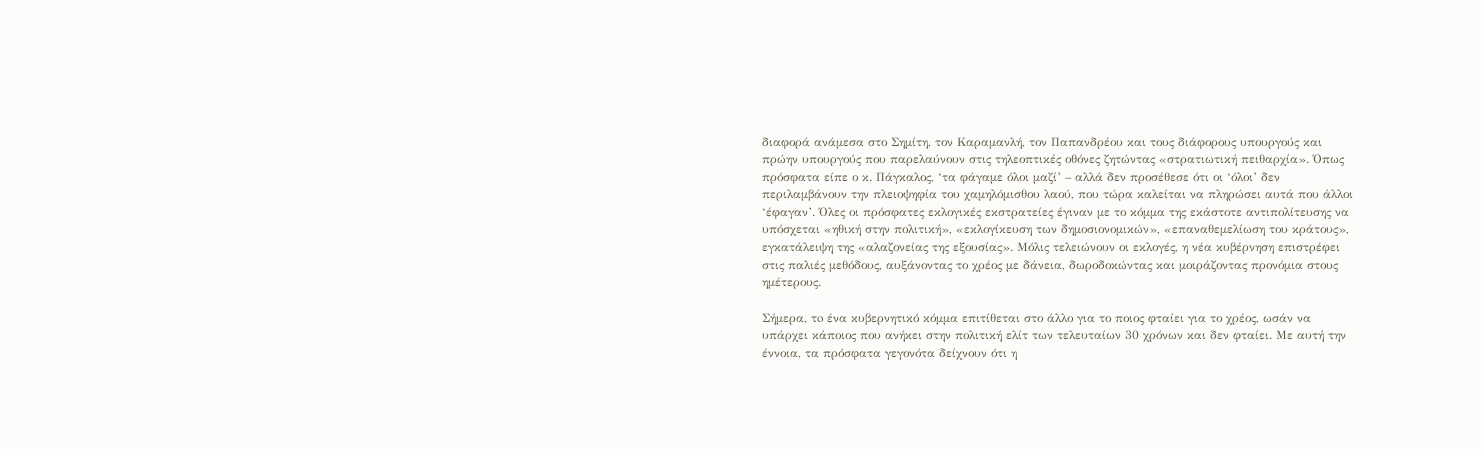διαφορά ανάμεσα στο Σημίτη, τον Καραμανλή, τον Παπανδρέου και τους διάφορους υπουργούς και πρώην υπουργούς που παρελαύνουν στις τηλεοπτικές οθόνες ζητώντας «στρατιωτική πειθαρχία». Όπως πρόσφατα είπε ο κ. Πάγκαλος, ‘τα φάγαμε όλοι μαζί’ – αλλά δεν προσέθεσε ότι οι ‘όλοι’ δεν περιλαμβάνουν την πλειοψηφία του χαμηλόμισθου λαού, που τώρα καλείται να πληρώσει αυτά που άλλοι ‘έφαγαν’. Όλες οι πρόσφατες εκλογικές εκστρατείες έγιναν με το κόμμα της εκάστοτε αντιπολίτευσης να υπόσχεται «ηθική στην πολιτική», «εκλογίκευση των δημοσιονομικών», «επαναθεμελίωση του κράτους», εγκατάλειψη της «αλαζονείας της εξουσίας». Μόλις τελειώνουν οι εκλογές, η νέα κυβέρνηση επιστρέφει στις παλιές μεθόδους, αυξάνοντας το χρέος με δάνεια, δωροδοκώντας και μοιράζοντας προνόμια στους ημέτερους.

Σήμερα, τo ένα κυβερνητικό κόμμα επιτίθεται στο άλλο για το ποιος φταίει για το χρέος, ωσάν να υπάρχει κάποιος που ανήκει στην πολιτική ελίτ των τελευταίων 30 χρόνων και δεν φταίει. Με αυτή την έννοια, τα πρόσφατα γεγονότα δείχνουν ότι η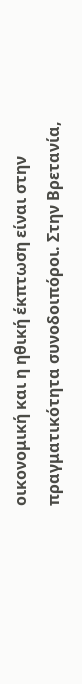οικονομική και η ηθική έκπτωση είναι στην πραγματικότητα συνοδοιπόροι. Στην Βρετανία,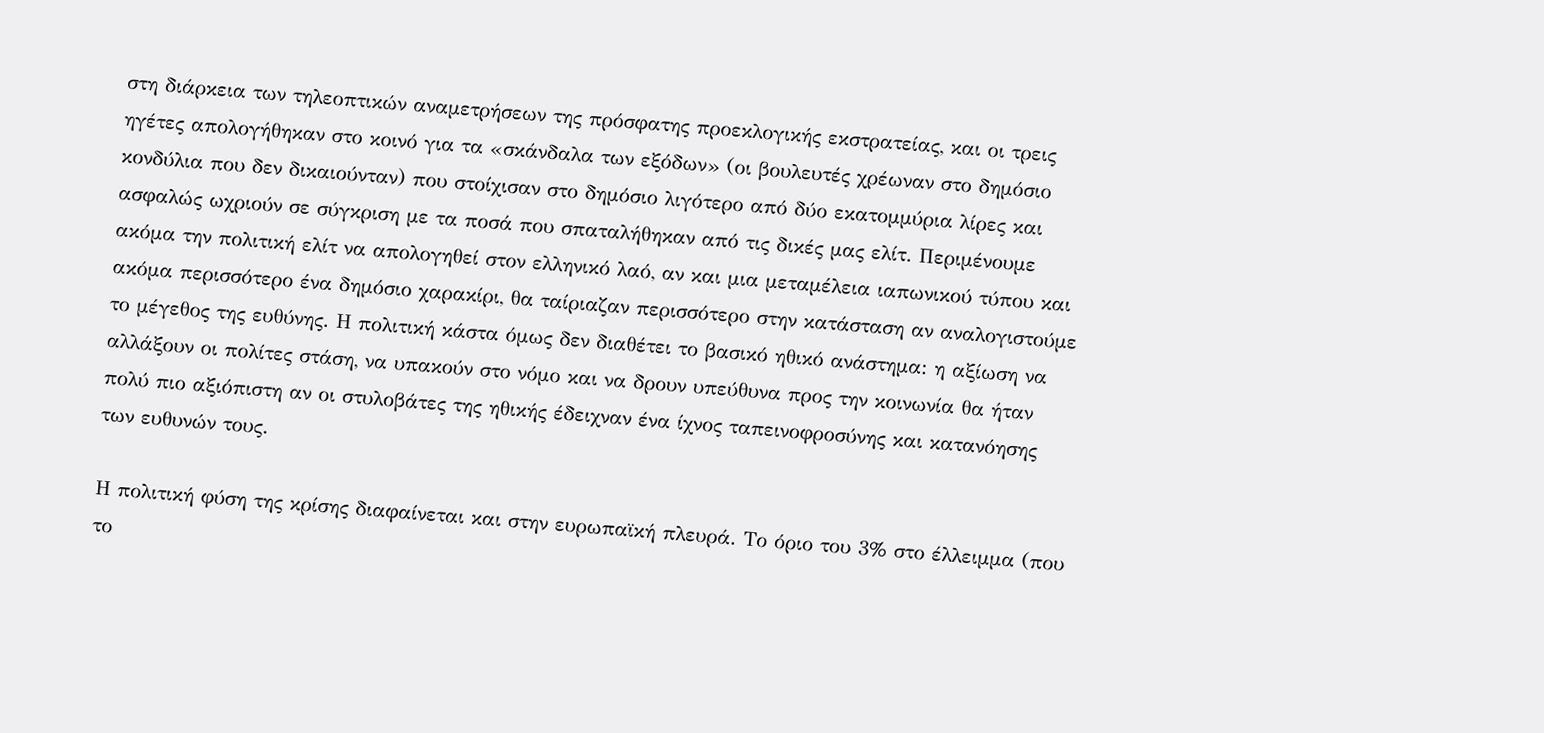στη διάρκεια των τηλεοπτικών αναμετρήσεων της πρόσφατης προεκλογικής εκστρατείας, και οι τρεις ηγέτες απολογήθηκαν στο κοινό για τα «σκάνδαλα των εξόδων» (οι βουλευτές χρέωναν στο δημόσιο κονδύλια που δεν δικαιούνταν) που στοίχισαν στο δημόσιο λιγότερο από δύο εκατομμύρια λίρες και ασφαλώς ωχριούν σε σύγκριση με τα ποσά που σπαταλήθηκαν από τις δικές μας ελίτ. Περιμένουμε ακόμα την πολιτική ελίτ να απολογηθεί στον ελληνικό λαό, αν και μια μεταμέλεια ιαπωνικού τύπου και ακόμα περισσότερο ένα δημόσιο χαρακίρι, θα ταίριαζαν περισσότερο στην κατάσταση αν αναλογιστούμε το μέγεθος της ευθύνης. Η πολιτική κάστα όμως δεν διαθέτει το βασικό ηθικό ανάστημα: η αξίωση να αλλάξουν οι πολίτες στάση, να υπακούν στο νόμο και να δρουν υπεύθυνα προς την κοινωνία θα ήταν πολύ πιο αξιόπιστη αν οι στυλοβάτες της ηθικής έδειχναν ένα ίχνος ταπεινοφροσύνης και κατανόησης των ευθυνών τους.

Η πολιτική φύση της κρίσης διαφαίνεται και στην ευρωπαϊκή πλευρά. Το όριο του 3% στο έλλειμμα (που το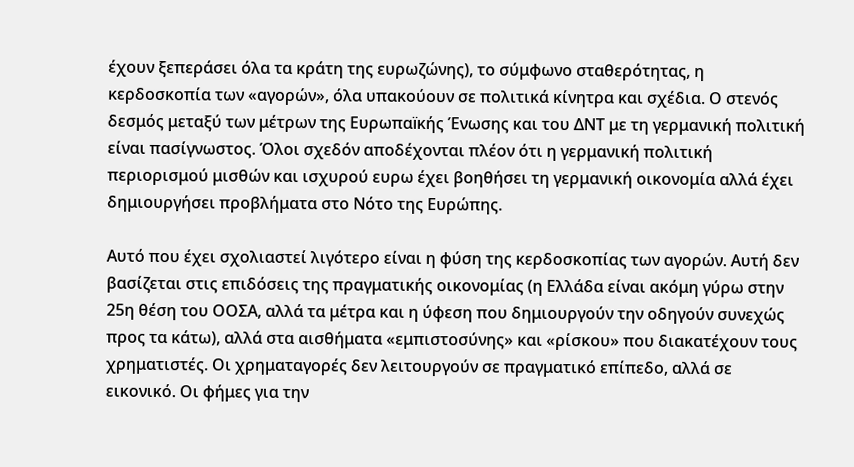έχουν ξεπεράσει όλα τα κράτη της ευρωζώνης), το σύμφωνο σταθερότητας, η κερδοσκοπία των «αγορών», όλα υπακούουν σε πολιτικά κίνητρα και σχέδια. Ο στενός δεσμός μεταξύ των μέτρων της Ευρωπαïκής Ένωσης και του ΔΝΤ με τη γερμανική πολιτική είναι πασίγνωστος. Όλοι σχεδόν αποδέχονται πλέον ότι η γερμανική πολιτική περιορισμού μισθών και ισχυρού ευρω έχει βοηθήσει τη γερμανική οικονομία αλλά έχει δημιουργήσει προβλήματα στο Νότο της Ευρώπης.

Αυτό που έχει σχολιαστεί λιγότερο είναι η φύση της κερδοσκοπίας των αγορών. Αυτή δεν βασίζεται στις επιδόσεις της πραγματικής οικονομίας (η Ελλάδα είναι ακόμη γύρω στην 25η θέση του ΟΟΣΑ, αλλά τα μέτρα και η ύφεση που δημιουργούν την οδηγούν συνεχώς προς τα κάτω), αλλά στα αισθήματα «εμπιστοσύνης» και «ρίσκου» που διακατέχουν τους χρηματιστές. Οι χρηματαγορές δεν λειτουργούν σε πραγματικό επίπεδο, αλλά σε εικονικό. Οι φήμες για την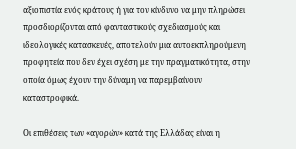αξιοπιστία ενός κράτους ή για τον κίνδυνο να μην πληρώσει προσδιορίζονται από φανταστικούς σχεδιασμούς και ιδεολογικές κατασκευές, αποτελούν μια αυτοεκπληρούμενη προφητεία που δεν έχει σχέση με την πραγματικότητα, στην οποία όμως έχουν την δύναμη να παρεμβαίνουν καταστροφικά.

Οι επιθέσεις των «αγορών» κατά της Ελλάδας είναι η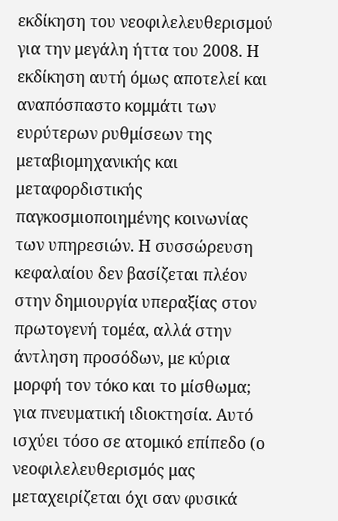εκδίκηση του νεοφιλελευθερισμού για την μεγάλη ήττα του 2008. Η εκδίκηση αυτή όμως αποτελεί και αναπόσπαστο κομμάτι των ευρύτερων ρυθμίσεων της μεταβιομηχανικής και μεταφορδιστικής παγκοσμιοποιημένης κοινωνίας των υπηρεσιών. Η συσσώρευση κεφαλαίου δεν βασίζεται πλέον στην δημιουργία υπεραξίας στον πρωτογενή τομέα, αλλά στην άντληση προσόδων, με κύρια μορφή τον τόκο και το μίσθωμα; για πνευματική ιδιοκτησία. Αυτό ισχύει τόσο σε ατομικό επίπεδο (ο νεοφιλελευθερισμός μας μεταχειρίζεται όχι σαν φυσικά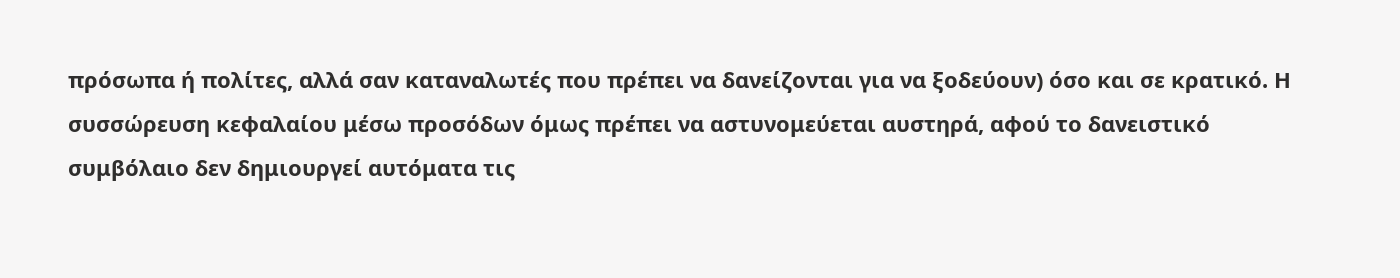πρόσωπα ή πολίτες, αλλά σαν καταναλωτές που πρέπει να δανείζονται για να ξοδεύουν) όσο και σε κρατικό. Η συσσώρευση κεφαλαίου μέσω προσόδων όμως πρέπει να αστυνομεύεται αυστηρά, αφού το δανειστικό συμβόλαιο δεν δημιουργεί αυτόματα τις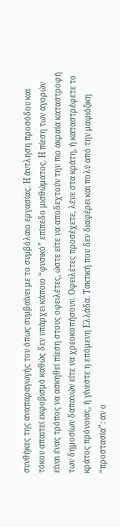συνθήκες της αναπαραγωγής του όπως συμβαίνει με το συμβόλαιο εργασίας. Η άντληση προσόδου και τόκου απαιτεί εκφοβισμό καθώς δεν υπάρχει κάποιο “φυσικό” επίπεδο μισθώματος. Η πίεση των αγορών είναι ένας τρόπος να ασκηθεί πίεση στους οφειλέτες, ώστε είτε να αποδεχτούν την πιο ακραία καταστροφή των δημοσίων δαπανών είτε να χρεοκοπήσουν. Οφειλέτες προσέχετε, λένε στα κράτη, ή καταστρέφετε το κράτος πρόνοιας, ή γίνεστε η επόμενη Ελλάδα. Τακτική που δεν διαφέρει και πολύ από την μαφιόζικη “προστασία”: αν ο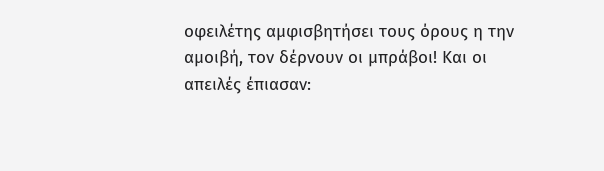οφειλέτης αμφισβητήσει τους όρους η την αμοιβή, τον δέρνουν οι μπράβοι! Και οι απειλές έπιασαν: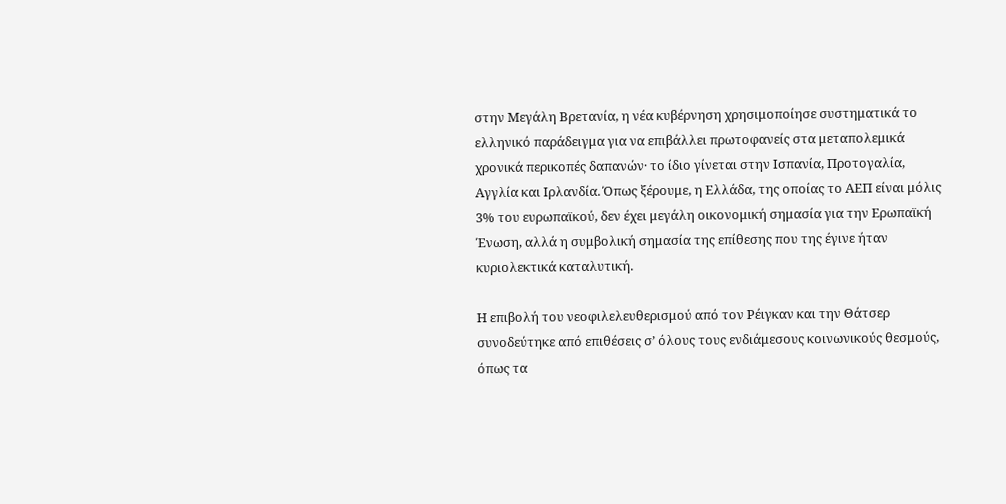στην Μεγάλη Βρετανία, η νέα κυβέρνηση χρησιμοποίησε συστηματικά το ελληνικό παράδειγμα για να επιβάλλει πρωτοφανείς στα μεταπολεμικά χρονικά περικοπές δαπανών· το ίδιο γίνεται στην Ισπανία, Προτογαλία, Αγγλία και Ιρλανδία. Όπως ξέρουμε, η Ελλάδα, της οποίας το ΑΕΠ είναι μόλις 3% του ευρωπαϊκού, δεν έχει μεγάλη οικονομική σημασία για την Ερωπαϊκή Ένωση, αλλά η συμβολική σημασία της επίθεσης που της έγινε ήταν κυριολεκτικά καταλυτική.

Η επιβολή του νεοφιλελευθερισμού από τον Ρέιγκαν και την Θάτσερ συνοδεύτηκε από επιθέσεις σ’ όλους τους ενδιάμεσους κοινωνικούς θεσμούς, όπως τα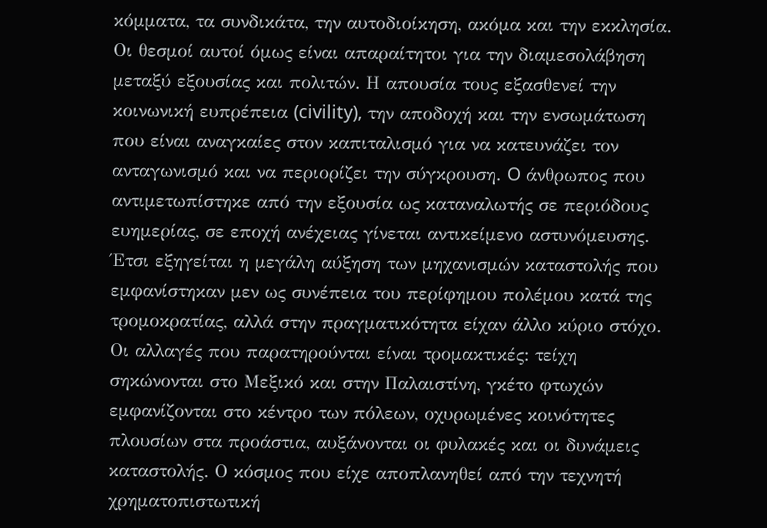κόμματα, τα συνδικάτα, την αυτοδιοίκηση, ακόμα και την εκκλησία. Οι θεσμοί αυτοί όμως είναι απαραίτητοι για την διαμεσολάβηση μεταξύ εξουσίας και πολιτών. Η απουσία τους εξασθενεί την κοινωνική ευπρέπεια (civility), την αποδοχή και την ενσωμάτωση που είναι αναγκαίες στον καπιταλισμό για να κατευνάζει τον ανταγωνισμό και να περιορίζει την σύγκρουση. O άνθρωπος που αντιμετωπίστηκε από την εξουσία ως καταναλωτής σε περιόδους ευημερίας, σε εποχή ανέχειας γίνεται αντικείμενο αστυνόμευσης. Έτσι εξηγείται η μεγάλη αύξηση των μηχανισμών καταστολής που εμφανίστηκαν μεν ως συνέπεια του περίφημου πολέμου κατά της τρομοκρατίας, αλλά στην πραγματικότητα είχαν άλλο κύριο στόχο. Οι αλλαγές που παρατηρούνται είναι τρομακτικές: τείχη σηκώνονται στο Μεξικό και στην Παλαιστίνη, γκέτο φτωχών εμφανίζονται στο κέντρο των πόλεων, οχυρωμένες κοινότητες πλουσίων στα προάστια, αυξάνονται οι φυλακές και οι δυνάμεις καταστολής. Ο κόσμος που είχε αποπλανηθεί από την τεχνητή χρηματοπιστωτική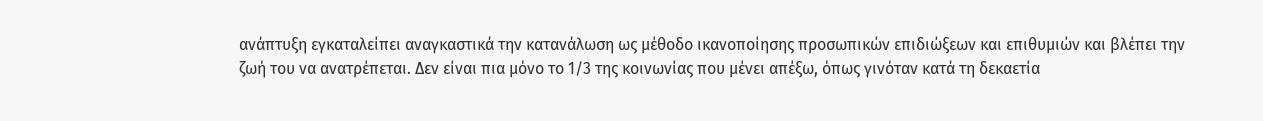ανάπτυξη εγκαταλείπει αναγκαστικά την κατανάλωση ως μέθοδο ικανοποίησης προσωπικών επιδιώξεων και επιθυμιών και βλέπει την ζωή του να ανατρέπεται. Δεν είναι πια μόνο το 1/3 της κοινωνίας που μένει απέξω, όπως γινόταν κατά τη δεκαετία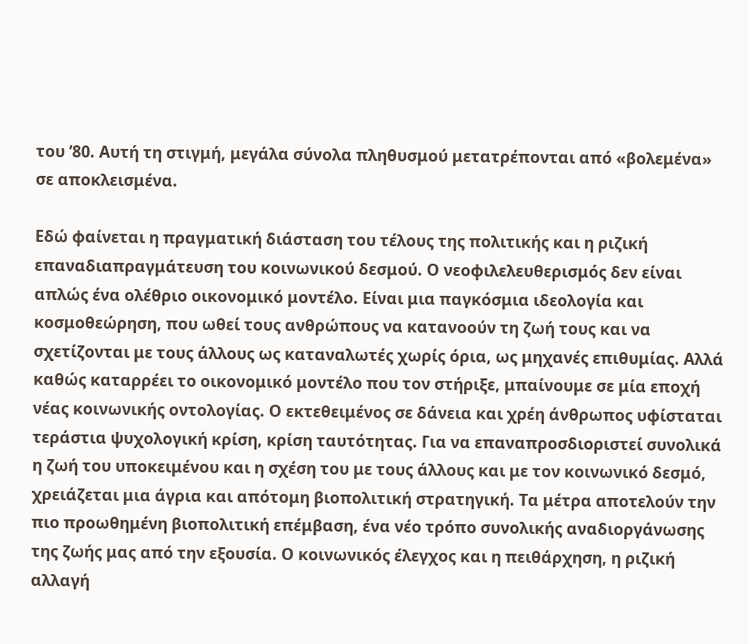του ’80. Αυτή τη στιγμή, μεγάλα σύνολα πληθυσμού μετατρέπονται από «βολεμένα» σε αποκλεισμένα.

Εδώ φαίνεται η πραγματική διάσταση του τέλους της πολιτικής και η ριζική επαναδιαπραγμάτευση του κοινωνικού δεσμού. Ο νεοφιλελευθερισμός δεν είναι απλώς ένα ολέθριο οικονομικό μοντέλο. Είναι μια παγκόσμια ιδεολογία και κοσμοθεώρηση, που ωθεί τους ανθρώπους να κατανοούν τη ζωή τους και να σχετίζονται με τους άλλους ως καταναλωτές χωρίς όρια, ως μηχανές επιθυμίας. Αλλά καθώς καταρρέει το οικονομικό μοντέλο που τον στήριξε, μπαίνουμε σε μία εποχή νέας κοινωνικής οντολογίας. Ο εκτεθειμένος σε δάνεια και χρέη άνθρωπος υφίσταται τεράστια ψυχολογική κρίση, κρίση ταυτότητας. Για να επαναπροσδιοριστεί συνολικά η ζωή του υποκειμένου και η σχέση του με τους άλλους και με τον κοινωνικό δεσμό, χρειάζεται μια άγρια και απότομη βιοπολιτική στρατηγική. Τα μέτρα αποτελούν την πιο προωθημένη βιοπολιτική επέμβαση, ένα νέο τρόπο συνολικής αναδιοργάνωσης της ζωής μας από την εξουσία. Ο κοινωνικός έλεγχος και η πειθάρχηση, η ριζική αλλαγή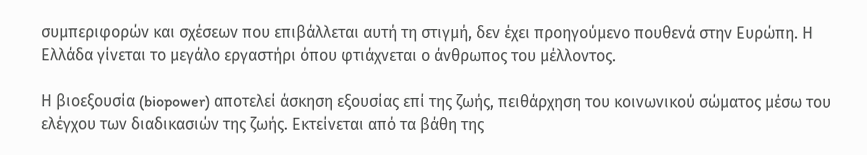συμπεριφορών και σχέσεων που επιβάλλεται αυτή τη στιγμή, δεν έχει προηγούμενο πουθενά στην Ευρώπη. Η Ελλάδα γίνεται το μεγάλο εργαστήρι όπου φτιάχνεται ο άνθρωπος του μέλλοντος.

Η βιοεξουσία (biopower) αποτελεί άσκηση εξουσίας επί της ζωής, πειθάρχηση του κοινωνικού σώματος μέσω του ελέγχου των διαδικασιών της ζωής. Εκτείνεται από τα βάθη της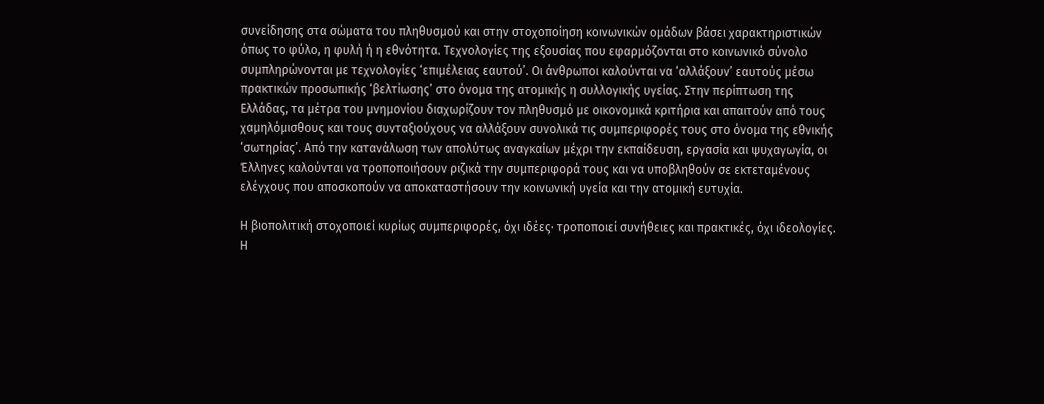συνείδησης στα σώματα του πληθυσμού και στην στοχοποίηση κοινωνικών ομάδων βάσει χαρακτηριστικών όπως το φύλο, η φυλή ή η εθνότητα. Τεχνολογίες της εξουσίας που εφαρμόζονται στο κοινωνικό σύνολο συμπληρώνονται με τεχνολογίες ‘επιμέλειας εαυτού’. Οι άνθρωποι καλούνται να ‘αλλάξουν’ εαυτούς μέσω πρακτικών προσωπικής ‘βελτίωσης’ στο όνομα της ατομικής η συλλογικής υγείας. Στην περίπτωση της Ελλάδας, τα μέτρα του μνημονίου διαχωρίζουν τον πληθυσμό με οικονομικά κριτήρια και απαιτούν από τους χαμηλόμισθους και τους συνταξιούχους να αλλάξουν συνολικά τις συμπεριφορές τους στο όνομα της εθνικής ‘σωτηρίας’. Από την κατανάλωση των απολύτως αναγκαίων μέχρι την εκπαίδευση, εργασία και ψυχαγωγία, οι Έλληνες καλούνται να τροποποιήσουν ριζικά την συμπεριφορά τους και να υποβληθούν σε εκτεταμένους ελέγχους που αποσκοπούν να αποκαταστήσουν την κοινωνική υγεία και την ατομική ευτυχία.

Η βιοπολιτική στοχοποιεί κυρίως συμπεριφορές, όχι ιδέες· τροποποιεί συνήθειες και πρακτικές, όχι ιδεολογίες. Η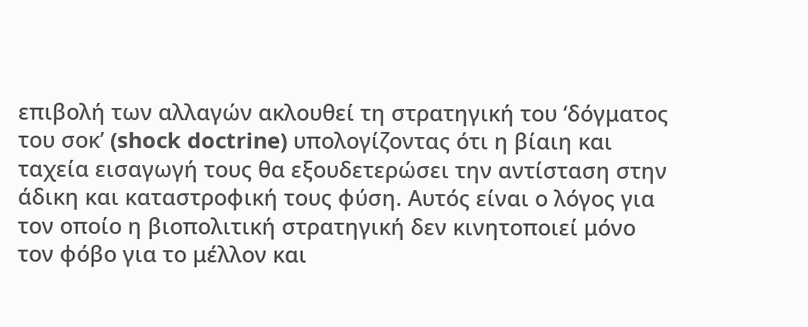επιβολή των αλλαγών ακλουθεί τη στρατηγική του ‘δόγματος του σοκ’ (shock doctrine) υπολογίζοντας ότι η βίαιη και ταχεία εισαγωγή τους θα εξουδετερώσει την αντίσταση στην άδικη και καταστροφική τους φύση. Αυτός είναι ο λόγος για τον οποίο η βιοπολιτική στρατηγική δεν κινητοποιεί μόνο τον φόβο για το μέλλον και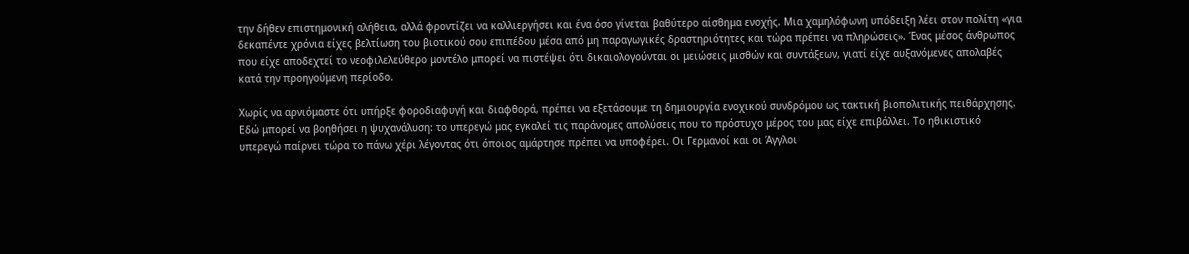την δήθεν επιστημονική αλήθεια, αλλά φροντίζει να καλλιεργήσει και ένα όσο γίνεται βαθύτερο αίσθημα ενοχής. Μια χαμηλόφωνη υπόδειξη λέει στον πολίτη «για δεκαπέντε χρόνια είχες βελτίωση του βιοτικού σου επιπέδου μέσα από μη παραγωγικές δραστηριότητες και τώρα πρέπει να πληρώσεις». Ένας μέσος άνθρωπος που είχε αποδεχτεί το νεοφιλελεύθερο μοντέλο μπορεί να πιστέψει ότι δικαιολογούνται οι μειώσεις μισθών και συντάξεων, γιατί είχε αυξανόμενες απολαβές κατά την προηγούμενη περίοδο.

Χωρίς να αρνιόμαστε ότι υπήρξε φοροδιαφυγή και διαφθορά, πρέπει να εξετάσουμε τη δημιουργία ενοχικού συνδρόμου ως τακτική βιοπολιτικής πειθάρχησης. Εδώ μπορεί να βοηθήσει η ψυχανάλυση: το υπερεγώ μας εγκαλεί τις παράνομες απολύσεις που το πρόστυχο μέρος του μας είχε επιβάλλει. Το ηθικιστικό υπερεγώ παίρνει τώρα το πάνω χέρι λέγοντας ότι όποιος αμάρτησε πρέπει να υποφέρει. Οι Γερμανοί και οι Άγγλοι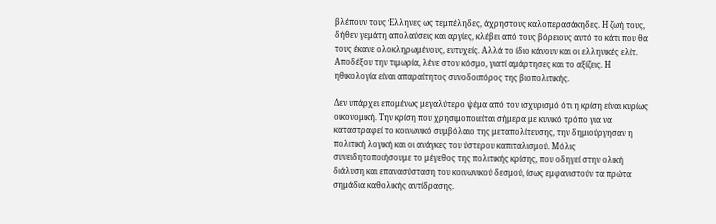βλέπουν τους Έλληνες ως τεμπέληδες, άχρηστους καλοπερασάκηδες. Η ζωή τους, δήθεν γεμάτη απολαύσεις και αργίες, κλέβει από τους βόρειους αυτό το κάτι που θα τους έκανε ολοκληρωμένους, ευτυχείς. Αλλά το ίδιο κάνουν και οι ελληνικές ελίτ. Αποδέξου την τιμωρία, λένε στον κόσμο, γιατί αμάρτησες και το αξίζεις. Η ηθικολογία είναι απαραίτητος συνοδοιπόρος της βιοπολιτικής.

Δεν υπάρχει επομένως μεγαλύτερο ψέμα από τον ισχυρισμό ότι η κρίση είναι κυρίως οικονομική. Την κρίση που χρησιμοποιείται σήμερα με κυνικό τρόπο για να καταστραφεί το κοινωνικό συμβόλαιο της μεταπολίτευσης, την δημιούργησαν η πολιτική λογική και οι ανάγκες του ύστερου καπιταλισμού. Μόλις συνειδητοποιήσουμε το μέγεθος της πολιτικής κρίσης, που οδηγεί στην ολική διάλυση και επανασύσταση του κοινωνικού δεσμού, ίσως εμφανιστούν τα πρώτα σημάδια καθολικής αντίδρασης.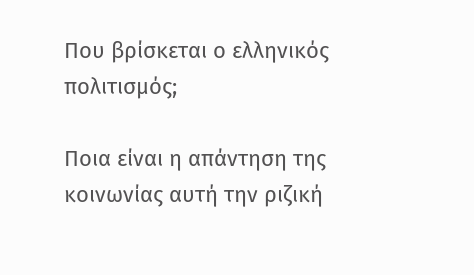Που βρίσκεται ο ελληνικός πολιτισμός;

Ποια είναι η απάντηση της κοινωνίας αυτή την ριζική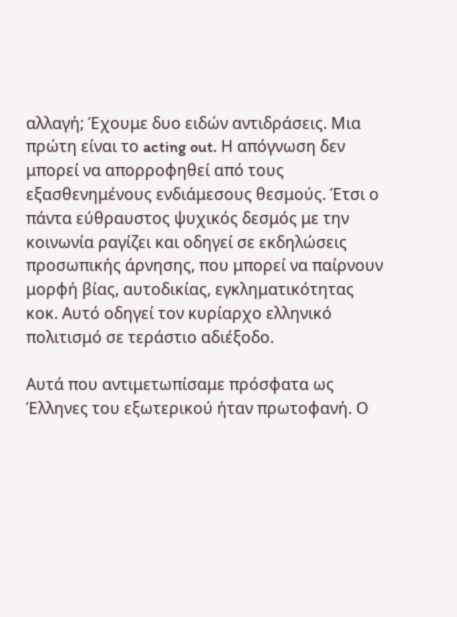αλλαγή; Έχουμε δυο ειδών αντιδράσεις. Μια πρώτη είναι το acting out. Η απόγνωση δεν μπορεί να απορροφηθεί από τους εξασθενημένους ενδιάμεσους θεσμούς. Έτσι ο πάντα εύθραυστος ψυχικός δεσμός με την κοινωνία ραγίζει και οδηγεί σε εκδηλώσεις προσωπικής άρνησης, που μπορεί να παίρνουν μορφή βίας, αυτοδικίας, εγκληματικότητας κοκ. Αυτό οδηγεί τον κυρίαρχο ελληνικό πολιτισμό σε τεράστιο αδιέξοδο.

Αυτά που αντιμετωπίσαμε πρόσφατα ως Έλληνες του εξωτερικού ήταν πρωτοφανή. Ο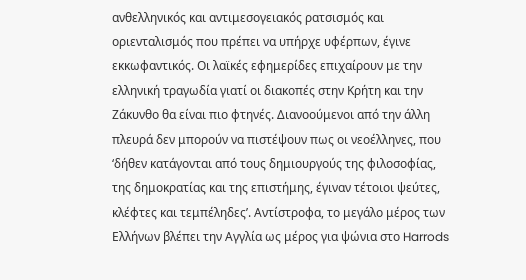ανθελληνικός και αντιμεσογειακός ρατσισμός και οριενταλισμός που πρέπει να υπήρχε υφέρπων, έγινε εκκωφαντικός. Οι λαϊκές εφημερίδες επιχαίρουν με την ελληνική τραγωδία γιατί οι διακοπές στην Κρήτη και την Ζάκυνθο θα είναι πιο φτηνές. Διανοούμενοι από την άλλη πλευρά δεν μπορούν να πιστέψουν πως οι νεοέλληνες, που ‘δήθεν κατάγονται από τους δημιουργούς της φιλοσοφίας, της δημοκρατίας και της επιστήμης, έγιναν τέτοιοι ψεύτες, κλέφτες και τεμπέληδες’. Αντίστροφα, το μεγάλο μέρος των Ελλήνων βλέπει την Αγγλία ως μέρος για ψώνια στο Harrods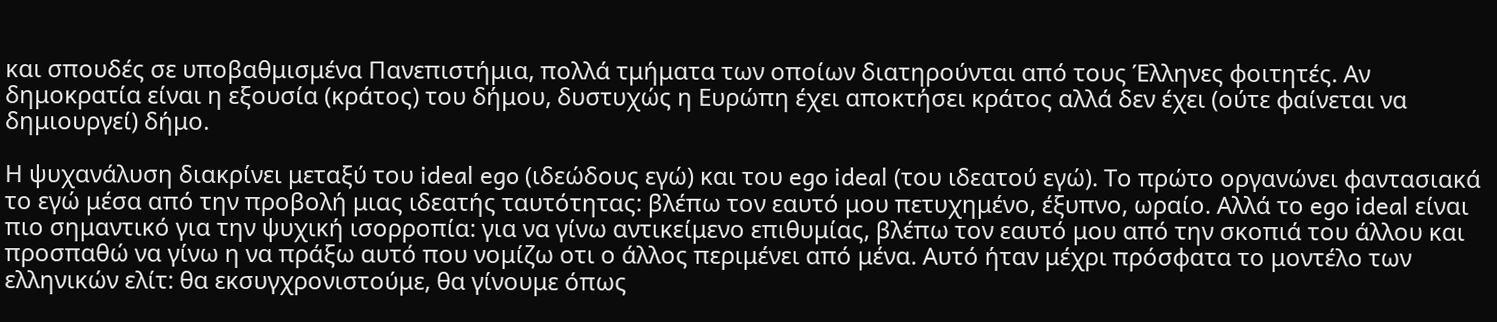και σπουδές σε υποβαθμισμένα Πανεπιστήμια, πολλά τμήματα των οποίων διατηρούνται από τους Έλληνες φοιτητές. Αν δημοκρατία είναι η εξουσία (κράτος) του δήμου, δυστυχώς η Ευρώπη έχει αποκτήσει κράτος αλλά δεν έχει (ούτε φαίνεται να δημιουργεί) δήμο.

Η ψυχανάλυση διακρίνει μεταξύ του ideal ego (ιδεώδους εγώ) και του ego ideal (του ιδεατού εγώ). Το πρώτο οργανώνει φαντασιακά το εγώ μέσα από την προβολή μιας ιδεατής ταυτότητας: βλέπω τον εαυτό μου πετυχημένο, έξυπνο, ωραίο. Αλλά το ego ideal είναι πιο σημαντικό για την ψυχική ισορροπία: για να γίνω αντικείμενο επιθυμίας, βλέπω τον εαυτό μου από την σκοπιά του άλλου και προσπαθώ να γίνω η να πράξω αυτό που νομίζω οτι ο άλλος περιμένει από μένα. Αυτό ήταν μέχρι πρόσφατα το μοντέλο των ελληνικών ελίτ: θα εκσυγχρονιστούμε, θα γίνουμε όπως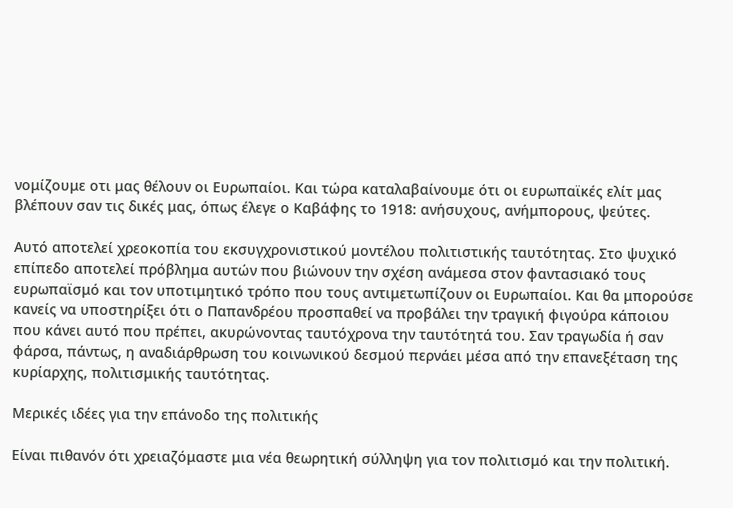νομίζουμε οτι μας θέλουν οι Ευρωπαίοι. Και τώρα καταλαβαίνουμε ότι οι ευρωπαϊκές ελίτ μας βλέπουν σαν τις δικές μας, όπως έλεγε ο Καβάφης το 1918: ανήσυχους, ανήμπορους, ψεύτες.

Αυτό αποτελεί χρεοκοπία του εκσυγχρονιστικού μοντέλου πολιτιστικής ταυτότητας. Στο ψυχικό επίπεδο αποτελεί πρόβλημα αυτών που βιώνουν την σχέση ανάμεσα στον φαντασιακό τους ευρωπαϊσμό και τον υποτιμητικό τρόπο που τους αντιμετωπίζουν οι Ευρωπαίοι. Και θα μπορούσε κανείς να υποστηρίξει ότι ο Παπανδρέου προσπαθεί να προβάλει την τραγική φιγούρα κάποιου που κάνει αυτό που πρέπει, ακυρώνοντας ταυτόχρονα την ταυτότητά του. Σαν τραγωδία ή σαν φάρσα, πάντως, η αναδιάρθρωση του κοινωνικού δεσμού περνάει μέσα από την επανεξέταση της κυρίαρχης, πολιτισμικής ταυτότητας.

Μερικές ιδέες για την επάνοδο της πολιτικής

Είναι πιθανόν ότι χρειαζόμαστε μια νέα θεωρητική σύλληψη για τον πολιτισμό και την πολιτική.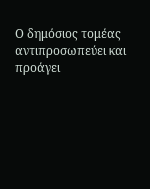Ο δημόσιος τομέας αντιπροσωπεύει και προάγει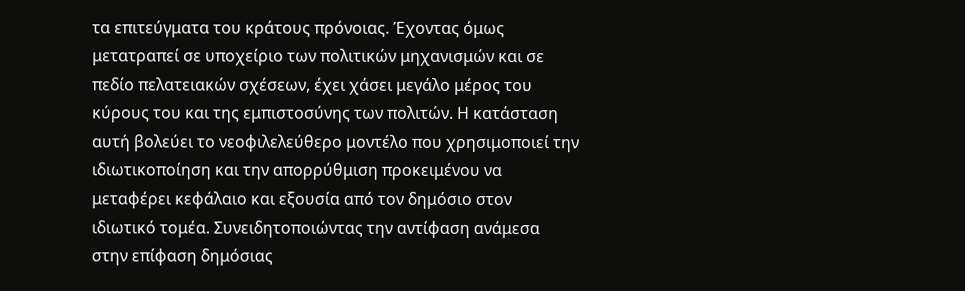τα επιτεύγματα του κράτους πρόνοιας. Έχοντας όμως μετατραπεί σε υποχείριο των πολιτικών μηχανισμών και σε πεδίο πελατειακών σχέσεων, έχει χάσει μεγάλο μέρος του κύρους του και της εμπιστοσύνης των πολιτών. Η κατάσταση αυτή βολεύει το νεοφιλελεύθερο μοντέλο που χρησιμοποιεί την ιδιωτικοποίηση και την απορρύθμιση προκειμένου να μεταφέρει κεφάλαιο και εξουσία από τον δημόσιο στον ιδιωτικό τομέα. Συνειδητοποιώντας την αντίφαση ανάμεσα στην επίφαση δημόσιας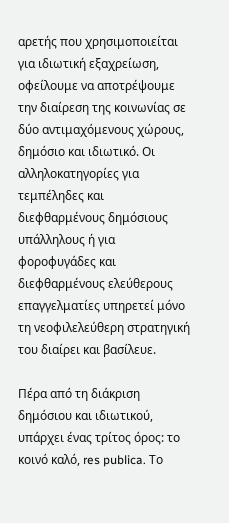αρετής που χρησιμοποιείται για ιδιωτική εξαχρείωση, οφείλουμε να αποτρέψουμε την διαίρεση της κοινωνίας σε δύο αντιμαχόμενους χώρους, δημόσιο και ιδιωτικό. Οι αλληλοκατηγορίες για τεμπέληδες και διεφθαρμένους δημόσιους υπάλληλους ή για φοροφυγάδες και διεφθαρμένους ελεύθερους επαγγελματίες υπηρετεί μόνο τη νεοφιλελεύθερη στρατηγική του διαίρει και βασίλευε.

Πέρα από τη διάκριση δημόσιου και ιδιωτικού, υπάρχει ένας τρίτος όρος: το κοινό καλό, res publica. Το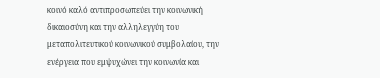κοινό καλό αντιπροσωπεύει την κοινωνική δικαιοσύνη και την αλληλεγγύη του μεταπολιτευτικού κοινωνικού συμβολαίου, την ενέργεια που εμψυχώνει την κοινωνία και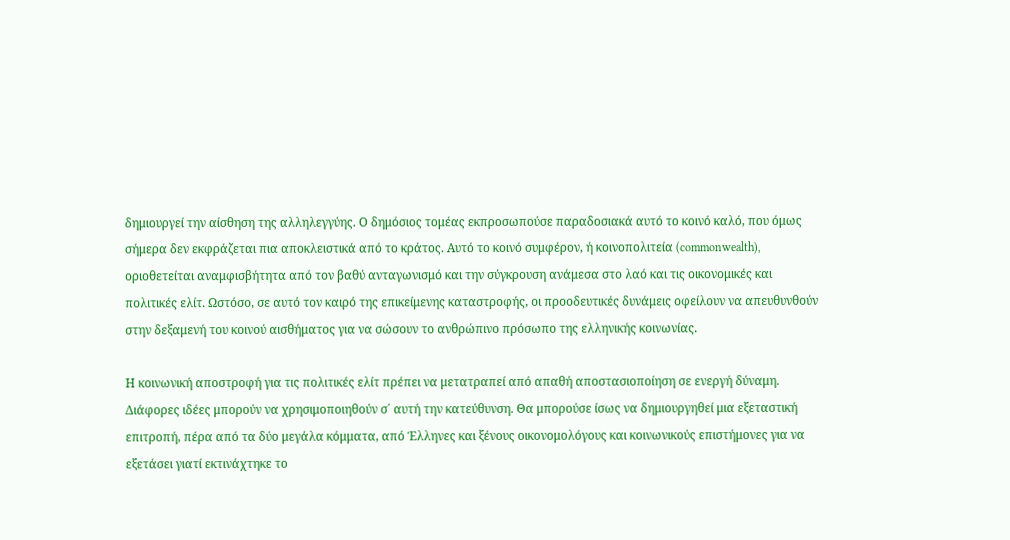δημιουργεί την αίσθηση της αλληλεγγύης. Ο δημόσιος τομέας εκπροσωπούσε παραδοσιακά αυτό το κοινό καλό, που όμως σήμερα δεν εκφράζεται πια αποκλειστικά από το κράτος. Αυτό το κοινό συμφέρον, ή κοινοπολιτεία (commonwealth), οριοθετείται αναμφισβήτητα από τον βαθύ ανταγωνισμό και την σύγκρουση ανάμεσα στο λαό και τις οικονομικές και πολιτικές ελίτ. Ωστόσο, σε αυτό τον καιρό της επικείμενης καταστροφής, οι προοδευτικές δυνάμεις οφείλουν να απευθυνθούν στην δεξαμενή του κοινού αισθήματος για να σώσουν το ανθρώπινο πρόσωπο της ελληνικής κοινωνίας.

Η κοινωνική αποστροφή για τις πολιτικές ελίτ πρέπει να μετατραπεί από απαθή αποστασιοποίηση σε ενεργή δύναμη. Διάφορες ιδέες μπορούν να χρησιμοποιηθούν σ΄ αυτή την κατεύθυνση. Θα μπορούσε ίσως να δημιουργηθεί μια εξεταστική επιτροπή, πέρα από τα δύο μεγάλα κόμματα, από Έλληνες και ξένους οικονομολόγους και κοινωνικούς επιστήμονες για να εξετάσει γιατί εκτινάχτηκε το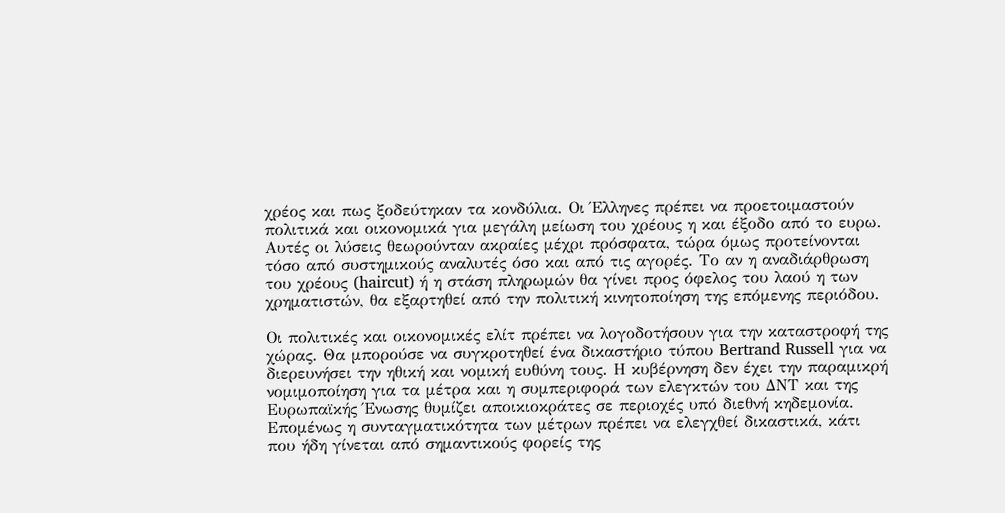χρέος και πως ξοδεύτηκαν τα κονδύλια. Οι Έλληνες πρέπει να προετοιμαστούν πολιτικά και οικονομικά για μεγάλη μείωση του χρέους η και έξοδο από το ευρω. Αυτές οι λύσεις θεωρούνταν ακραίες μέχρι πρόσφατα, τώρα όμως προτείνονται τόσο από συστημικούς αναλυτές όσο και από τις αγορές. Το αν η αναδιάρθρωση του χρέους (haircut) ή η στάση πληρωμών θα γίνει προς όφελος του λαού η των χρηματιστών, θα εξαρτηθεί από την πολιτική κινητοποίηση της επόμενης περιόδου.

Οι πολιτικές και οικονομικές ελίτ πρέπει να λογοδοτήσουν για την καταστροφή της χώρας. Θα μπορούσε να συγκροτηθεί ένα δικαστήριο τύπου Bertrand Russell για να διερευνήσει την ηθική και νομική ευθύνη τους. Η κυβέρνηση δεν έχει την παραμικρή νομιμοποίηση για τα μέτρα και η συμπεριφορά των ελεγκτών του ΔΝΤ και της Ευρωπαϊκής Ένωσης θυμίζει αποικιοκράτες σε περιοχές υπό διεθνή κηδεμονία. Επομένως η συνταγματικότητα των μέτρων πρέπει να ελεγχθεί δικαστικά, κάτι που ήδη γίνεται από σημαντικούς φορείς της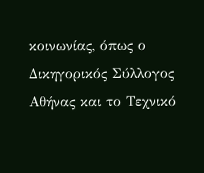κοινωνίας, όπως ο Δικηγορικός Σύλλογος Αθήνας και το Τεχνικό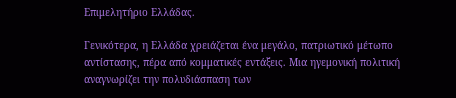Επιμελητήριο Ελλάδας.

Γενικότερα, η Ελλάδα χρειάζεται ένα μεγάλο, πατριωτικό μέτωπο αντίστασης, πέρα από κομματικές εντάξεις. Μια ηγεμονική πολιτική αναγνωρίζει την πολυδιάσπαση των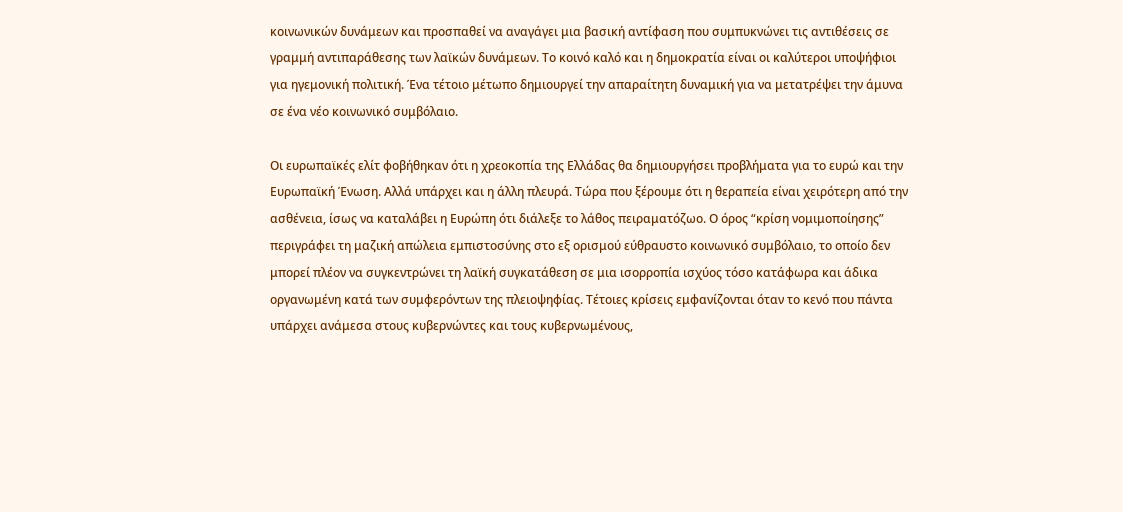κοινωνικών δυνάμεων και προσπαθεί να αναγάγει μια βασική αντίφαση που συμπυκνώνει τις αντιθέσεις σε γραμμή αντιπαράθεσης των λαϊκών δυνάμεων. Το κοινό καλό και η δημοκρατία είναι οι καλύτεροι υποψήφιοι για ηγεμονική πολιτική. Ένα τέτοιο μέτωπο δημιουργεί την απαραίτητη δυναμική για να μετατρέψει την άμυνα σε ένα νέο κοινωνικό συμβόλαιο.

Οι ευρωπαϊκές ελίτ φοβήθηκαν ότι η χρεοκοπία της Ελλάδας θα δημιουργήσει προβλήματα για το ευρώ και την Ευρωπαϊκή Ένωση. Αλλά υπάρχει και η άλλη πλευρά. Τώρα που ξέρουμε ότι η θεραπεία είναι χειρότερη από την ασθένεια, ίσως να καταλάβει η Ευρώπη ότι διάλεξε το λάθος πειραματόζωο. Ο όρος “κρίση νομιμοποίησης” περιγράφει τη μαζική απώλεια εμπιστοσύνης στο εξ ορισμού εύθραυστο κοινωνικό συμβόλαιο, το οποίο δεν μπορεί πλέον να συγκεντρώνει τη λαϊκή συγκατάθεση σε μια ισορροπία ισχύος τόσο κατάφωρα και άδικα οργανωμένη κατά των συμφερόντων της πλειοψηφίας. Τέτοιες κρίσεις εμφανίζονται όταν το κενό που πάντα υπάρχει ανάμεσα στους κυβερνώντες και τους κυβερνωμένους,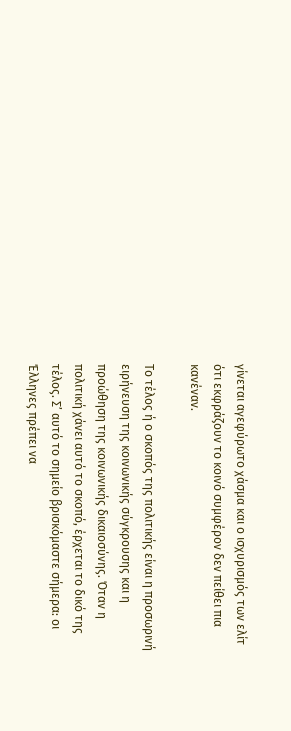γίνεται αγεφύρωτο χάσμα και ο ισχυρισμός των ελίτ ότι εκφράζουν το κοινό συμφέρον δεν πείθει πια κανέναν.

Το τέλος ή ο σκοπός της πολιτικής είναι η προσωρινή ειρήνευση της κοινωνικής σύγκρουσης και η προώθηση της κοινωνικής δικαιοσύνης. Όταν η πολιτική χάνει αυτό το σκοπό, έρχεται το δικό της τέλος. Σ’ αυτό το σημείο βρισκόμαστε σήμερα: οι Έλληνες πρέπει να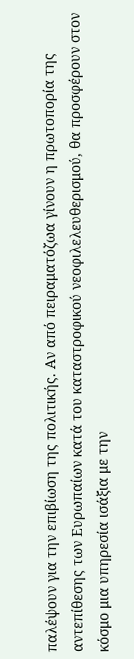παλέψουν για την επιβίωση της πολιτικής. Αν από πειραματόζωα γίνουν η πρωτοπορία της αντεπίθεσης των Ευρωπαίων κατά του καταστροφικού νεοφιλελευθερισμού, θα προσφέρουν στον κόσμο μια υπηρεσία ισάξια με την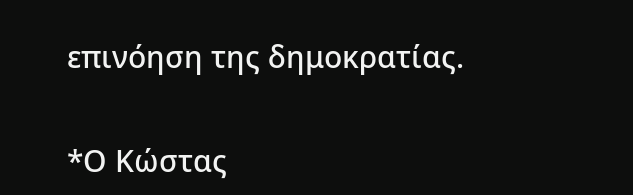επινόηση της δημοκρατίας.

*Ο Κώστας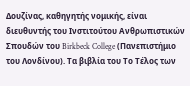Δουζίνας, καθηγητής νομικής, είναι διευθυντής του Ινστιτούτου Ανθρωπιστικών Σπουδών του Birkbeck College (Πανεπιστήμιο του Λονδίνου). Τα βιβλία του Το Τέλος των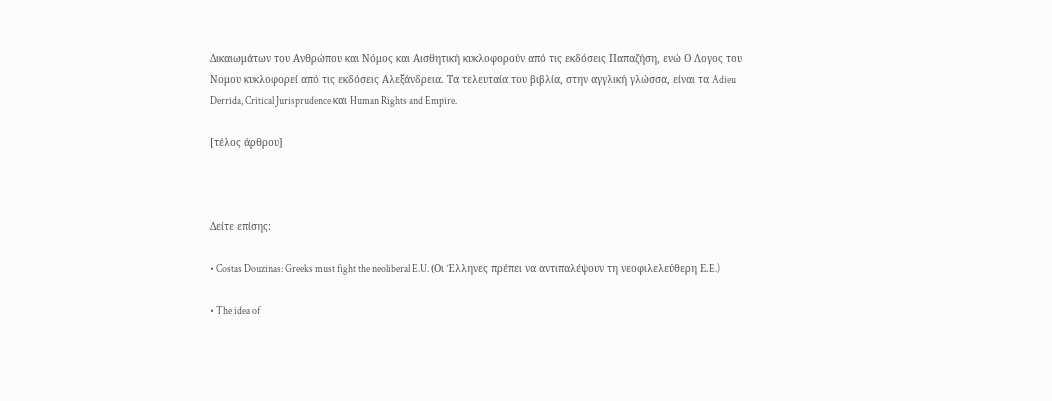Δικαιωμάτων του Ανθρώπου και Νόμος και Αισθητική κυκλοφορούν από τις εκδόσεις Παπαζήση, ενώ Ο Λογος του Νομου κυκλοφορεί από τις εκδόσεις Αλεξάνδρεια. Τα τελευταία του βιβλία, στην αγγλική γλώσσα, είναι τα Adieu Derrida, Critical Jurisprudence και Human Rights and Empire.

[τέλος άρθρου]



Δείτε επίσης:

• Costas Douzinas: Greeks must fight the neoliberal E.U. (Οι Έλληνες πρέπει να αντιπαλέψουν τη νεοφιλελεύθερη Ε.E.)

• The idea of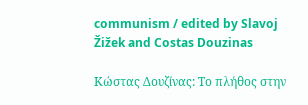communism / edited by Slavoj Žižek and Costas Douzinas

Κώστας Δουζίνας: Το πλήθος στην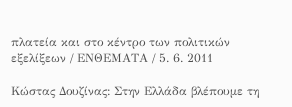πλατεία και στο κέντρο των πολιτικών εξελίξεων / ΕΝΘΕΜΑΤΑ / 5. 6. 2011

Κώστας Δουζίνας: Στην Ελλάδα βλέπουμε τη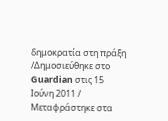δημοκρατία στη πράξη /Δημοσιεύθηκε στο Guardian στις 15 Ιούνη 2011 / Μεταφράστηκε στα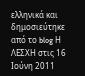ελληνικά και δημοσιεύτηκε από το blog Η ΛΕΣΧΗ στις 16 Ιούνη 2011